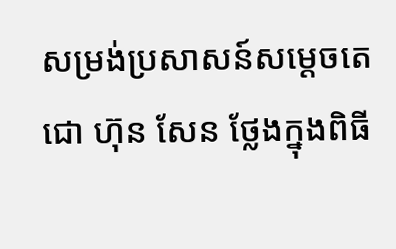សម្រង់ប្រសាសន៍សម្តេចតេជោ ហ៊ុន សែន ថ្លែងក្នុងពិធី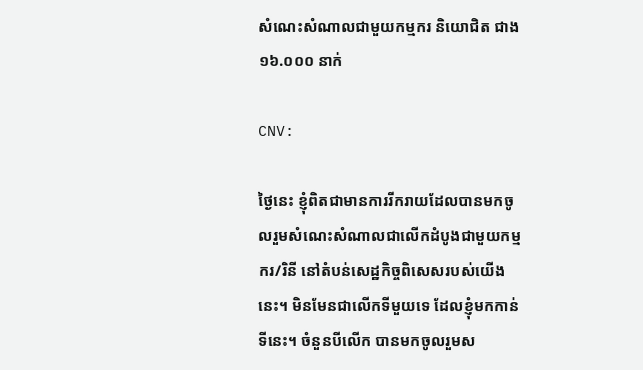សំណេះសំណាលជាមួយកម្មករ និយោជិត ជាង ១៦.០០០ នាក់

CNV:

ថ្ងៃនេះ ខ្ញុំពិតជាមានការរីករាយដែលបានមកចូលរួមសំណេះសំណាលជាលើកដំបូងជាមួយកម្មករ/រិនី នៅតំបន់សេដ្ឋកិច្ចពិសេសរបស់យើងនេះ។ មិនមែនជាលើកទីមួយទេ ដែលខ្ញុំមកកាន់ទីនេះ។ ចំនួនបីលើក បានមកចូលរួមស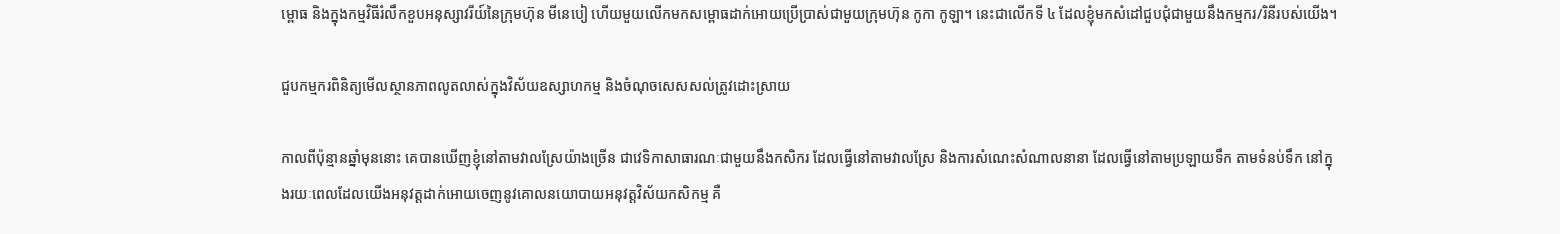ម្ពោធ និងក្នុងកម្មវិធីរំលឹកខួបអនុស្សាវរីយ៍នៃក្រុមហ៊ុន មីនេបៀ ហើយមួយលើកមកសម្ពោធដាក់អោយប្រើប្រាស់ជាមួយក្រុមហ៊ុន កូកា កូឡា។ នេះជាលើកទី ៤ ដែលខ្ញុំមកសំដៅជួបជុំជាមួយនឹងកម្មករ/រិនីរបស់យើង។

ជួបកម្មករពិនិត្យមើលស្ថានភាពលូតលាស់ក្នុងវិស័យឧស្សាហកម្ម និងចំណុចសេសសល់ត្រូវដោះស្រាយ

កាលពីប៉ុន្មានឆ្នាំមុននោះ គេបានឃើញខ្ញុំនៅតាមវាលស្រែយ៉ាងច្រើន ជាវេទិកាសាធារណៈជាមួយនឹងកសិករ ដែលធ្វើនៅតាមវាលស្រែ និងការសំណេះសំណាលនានា ដែលធ្វើនៅតាមប្រឡាយទឹក តាមទំនប់ទឹក នៅក្នុងរយៈពេលដែលយើងអនុវត្តដាក់អោយចេញនូវគោលនយោបាយអនុវត្តវិស័យកសិកម្ម គឺ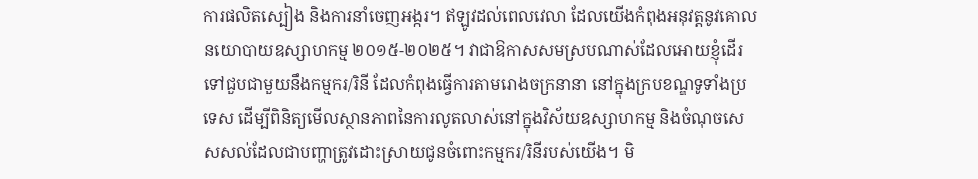ការផលិតស្បៀង និងការនាំចេញអង្ករ។ ឥឡូវដល់ពេលវេលា ដែលយើងកំពុងអនុវត្តនូវគោលនយោបាយឧស្សាហកម្ម ២០១៥-២០២៥។ វាជាឱកាសសមស្របណាស់ដែលអោយខ្ញុំដើរទៅជួបជាមួយនឹងកម្មករ/រិនី ដែលកំពុងធ្វើការតាមរោងចក្រនានា នៅក្នុងក្របខណ្ឌទូទាំងប្រទេស ដើម្បីពិនិត្យមើលស្ថានភាពនៃការលូតលាស់នៅក្នុងវិស័យឧស្សាហកម្ម និងចំណុចសេសសល់ដែលជាបញ្ហាត្រូវដោះស្រាយជូនចំពោះកម្មករ/រិនីរបស់យើង។ មិ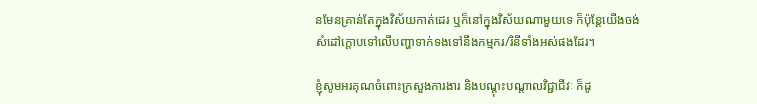នមែនគ្រាន់តែក្នុងវិស័យកាត់ដេរ ឬក៏នៅក្នុងវិស័យណាមួយទេ ក៏ប៉ុន្តែយើងចង់សំដៅក្ដោបទៅលើបញ្ហាទាក់ទងទៅនឹងកម្មករ/រិនីទាំងអស់ផងដែរ។

ខ្ញុំសូមអរគុណចំពោះក្រសួងការងារ និងបណ្ដុះបណ្ដាលវិជ្ជាជីវៈ ក៏ដូ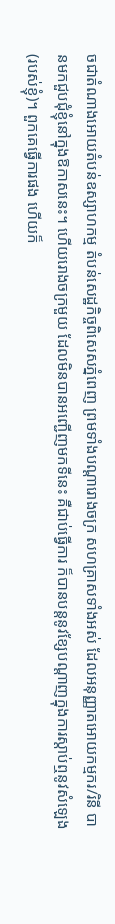ចជាតំណាងអោយតំបន់ឧស្សាហកម្ម តំបន់សេដ្ឋកិច្ចពិសេសភ្នំពេញ ព្រមទាំងបណ្ដារោងចក្រ សហគ្រាសទាំងអស់ ដែលអនុញ្ញាតអោយកម្មករ/រិនី បានមកជួបជុំខ្ញុំនៅក្នុងឱកាសនេះ។ ហើយរោងចក្រមួយ ដែលមិនបានអញ្ជើញមកទីនេះ គឺជាប់ធ្វើការ ក៏បានបន្តនូវខ្សែបណ្ដាញក្នុងការស្ដាប់ឮនូវសំឡេង(របស់ខ្ញុំ)។ ពួកគេធ្វើការផង ហើយក៏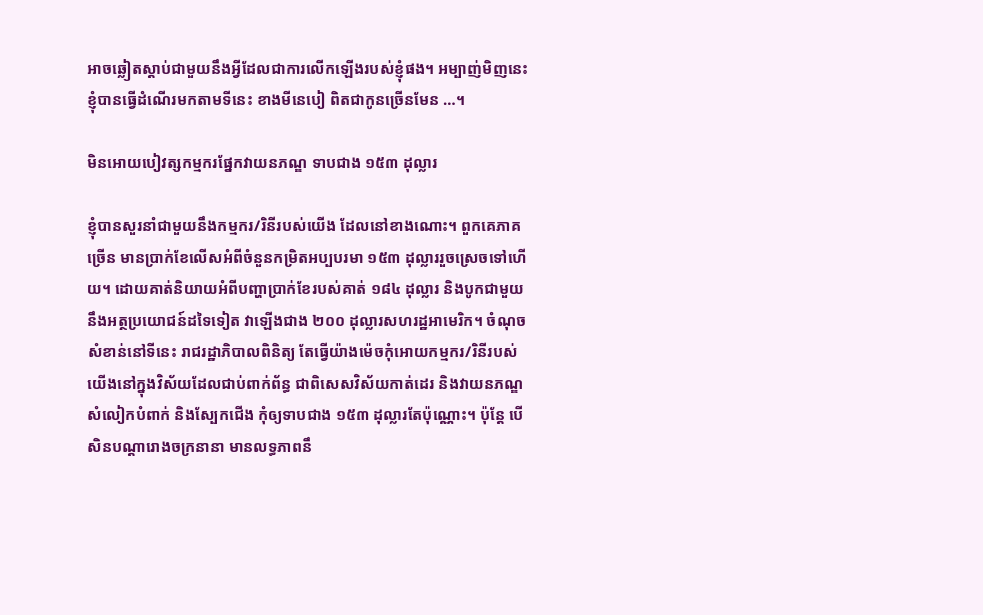អាចឆ្លៀតស្ដាប់ជាមួយនឹងអ្វីដែលជាការលើកឡើងរបស់ខ្ញុំផង។ អម្បាញ់មិញនេះ ខ្ញុំបានធ្វើដំណើរមកតាមទីនេះ ខាងមីនេបៀ ពិតជាកូនច្រើនមែន …។

មិនអោយបៀវត្សកម្មករផ្នែកវាយនភណ្ឌ ទាបជាង ១៥៣ ដុល្លារ

ខ្ញុំបានសួរនាំជាមួយនឹងកម្មករ/រិនីរបស់យើង ដែលនៅខាងណោះ។ ពួកគេភាគច្រើន មានប្រាក់ខែលើសអំពីចំនួនកម្រិតអប្បបរមា ១៥៣ ដុល្លាររួចស្រេចទៅហើយ។ ដោយគាត់និយាយអំពីបញ្ហាប្រាក់ខែរបស់គាត់ ១៨៤ ដុល្លារ និងបូកជាមួយនឹងអត្ថប្រយោជន៍ដទៃទៀត វាឡើងជាង ២០០ ដុល្លារសហរដ្ឋអាមេរិក។ ចំណុចសំខាន់នៅទីនេះ រាជរដ្ឋាភិបាលពិនិត្យ តែធ្វើយ៉ាងម៉េចកុំអោយកម្មករ/រិនីរបស់យើងនៅក្នុងវិស័យដែលជាប់ពាក់ព័ន្ធ ជាពិសេសវិស័យកាត់ដេរ និងវាយនភណ្ឌ សំលៀកបំពាក់ និងស្បែកជើង កុំឲ្យទាបជាង ១៥៣ ដុល្លារតែប៉ុណ្ណោះ។ ប៉ុន្តែ បើសិនបណ្ដារោងចក្រនានា មានលទ្ធភាពនឹ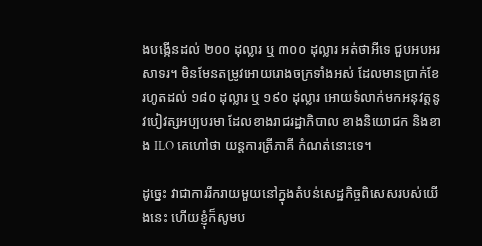ងបង្កើនដល់ ២០០ ដុល្លារ ឬ ៣០០ ដុល្លារ អត់ថាអីទេ ជួបអបអរសាទរ។ មិនមែនតម្រូវអោយរោងចក្រទាំងអស់ ដែលមានប្រាក់ខែរហូតដល់ ១៨០ ដុល្លារ ឬ ១៩០ ដុល្លារ អោយទំលាក់មកអនុវត្តនូវបៀវត្សអប្បបរមា ដែលខាងរាជរដ្ឋាភិបាល ខាងនិយោជក និងខាង ILO គេហៅថា យន្តការត្រីភាគី កំណត់នោះទេ។

ដូច្នេះ វាជាការរីករាយមួយនៅក្នុងតំបន់សេដ្ឋកិច្ចពិសេសរបស់យើងនេះ ហើយខ្ញុំក៏សូមប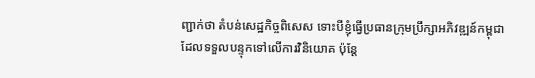ញ្ជាក់ថា តំបន់សេដ្ឋកិច្ចពិសេស ទោះបីខ្ញុំធ្វើប្រធានក្រុមប្រឹក្សាអភិវឌ្ឍន៍កម្ពុជា ដែលទទួលបន្ទុកទៅលើការវិនិយោគ ប៉ុន្តែ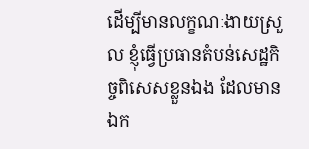ដើម្បីមានលក្ខណៈងាយស្រួល ខ្ញុំធ្វើប្រធានតំបន់សេដ្ឋកិច្ចពិសេសខ្លួនឯង ដែលមានឯក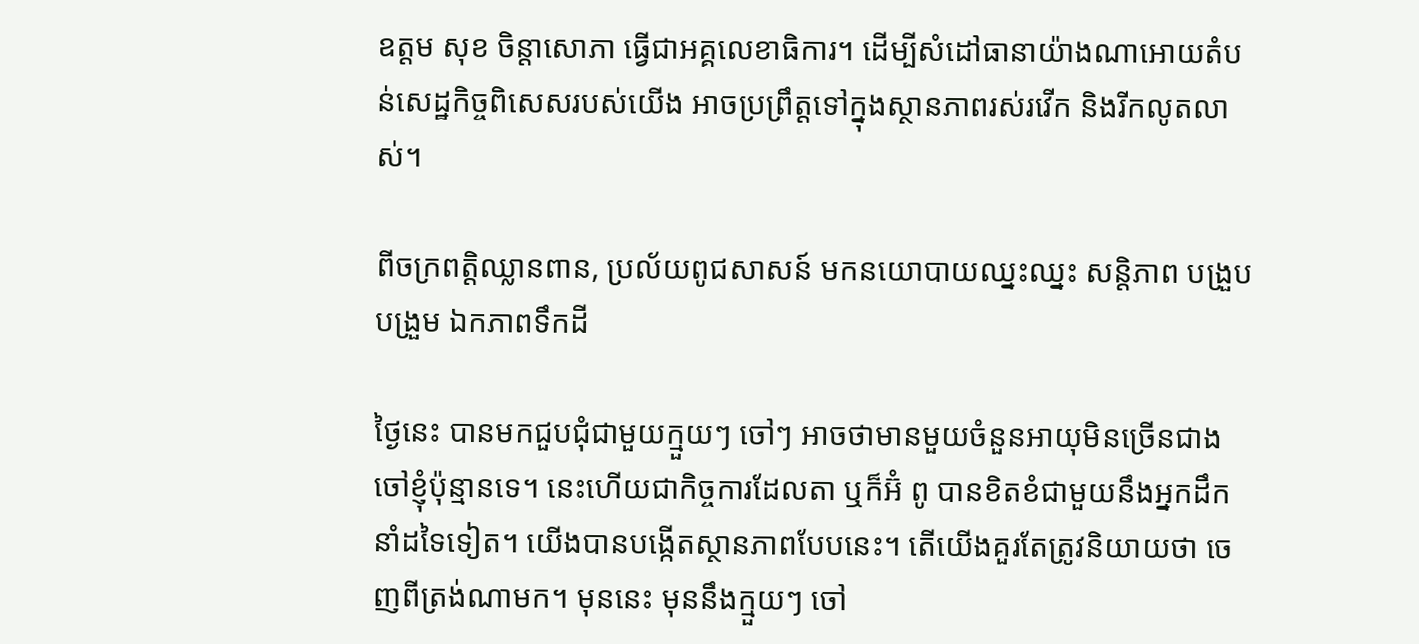ឧត្តម សុខ ចិន្ដាសោភា ធ្វើជាអគ្គលេខាធិការ។ ដើម្បីសំដៅធានាយ៉ាងណាអោយតំបន់សេដ្ឋកិច្ចពិសេសរបស់យើង អាចប្រព្រឹត្តទៅក្នុងស្ថានភាពរស់រវើក និងរីកលូតលាស់។

ពីចក្រពត្តិឈ្លានពាន, ប្រល័យពូជសាសន៍ មកនយោបាយឈ្នះឈ្នះ សន្តិភាព បង្រួបបង្រួម ឯកភាពទឹកដី

ថ្ងៃនេះ បានមកជួបជុំជាមួយក្មួយៗ ចៅៗ អាចថាមានមួយចំនួនអាយុមិនច្រើនជាងចៅខ្ញុំប៉ុន្មានទេ។ នេះហើយជាកិច្ចការដែលតា ឬក៏អ៊ំ ពូ បានខិតខំជាមួយនឹងអ្នកដឹកនាំដទៃទៀត។ យើងបានបង្កើតស្ថានភាពបែបនេះ។ តើយើងគួរតែត្រូវនិយាយថា ចេញពីត្រង់ណាមក។ មុននេះ មុននឹងក្មួយៗ ចៅ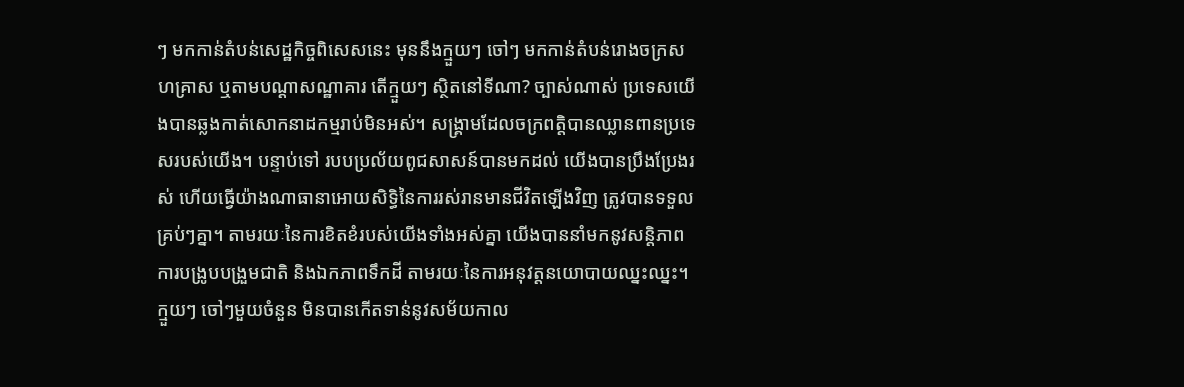ៗ មកកាន់តំបន់សេដ្ឋកិច្ចពិសេសនេះ មុននឹងក្មួយៗ ចៅៗ មកកាន់តំបន់រោងចក្រសហគ្រាស ឬតាមបណ្ដាសណ្ឋាគារ តើក្មួយៗ សិ្ថតនៅទីណា? ច្បាស់ណាស់ ប្រទេសយើងបានឆ្លងកាត់សោកនាដកម្មរាប់មិនអស់។ សង្រ្គាមដែលចក្រពត្តិបានឈ្លានពានប្រទេសរបស់យើង។ បន្ទាប់ទៅ របបប្រល័យពូជសាសន៍បានមកដល់ យើងបានប្រឹងប្រែងរស់ ហើយធ្វើយ៉ាងណាធានាអោយសិទ្ធិនៃការរស់រានមានជីវិតឡើងវិញ ត្រូវបានទទួលគ្រប់ៗគ្នា។ តាមរយៈនៃការខិតខំរបស់យើងទាំងអស់គ្នា យើងបាននាំមកនូវសន្ដិភាព ការបង្រូបបង្រួមជាតិ និងឯកភាពទឹកដី តាមរយៈនៃការអនុវត្តនយោបាយឈ្នះឈ្នះ។ ក្មួយៗ ចៅៗមួយចំនួន មិនបានកើតទាន់នូវសម័យកាល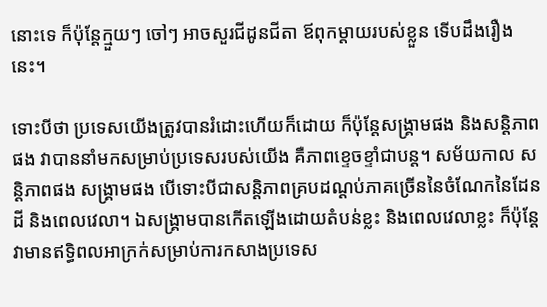នោះទេ ក៏ប៉ុន្តែក្មួយៗ ចៅៗ អាចសួរជីដូនជីតា ឪពុកម្ដាយរបស់ខ្លួន ទើបដឹងរឿងនេះ។

ទោះបីថា ប្រទេសយើងត្រូវបានរំដោះហើយក៏ដោយ ក៏ប៉ុន្តែសង្រ្គាមផង និងសន្ដិភាពផង វាបាននាំមកសម្រាប់ប្រទេសរបស់យើង គឺភាពខ្ទេចខ្ទាំជាបន្ត។ សម័យកាល សន្ដិភាពផង សង្រ្គាមផង បើទោះបីជាសន្ដិភាពគ្របដណ្ដប់ភាគច្រើននៃចំណែកនៃដែនដី និងពេលវេលា។ ឯសង្រ្គាមបានកើតឡើងដោយតំបន់ខ្លះ និងពេលវេលាខ្លះ ក៏ប៉ុន្តែវាមានឥទ្ធិពលអាក្រក់សម្រាប់ការកសាងប្រទេស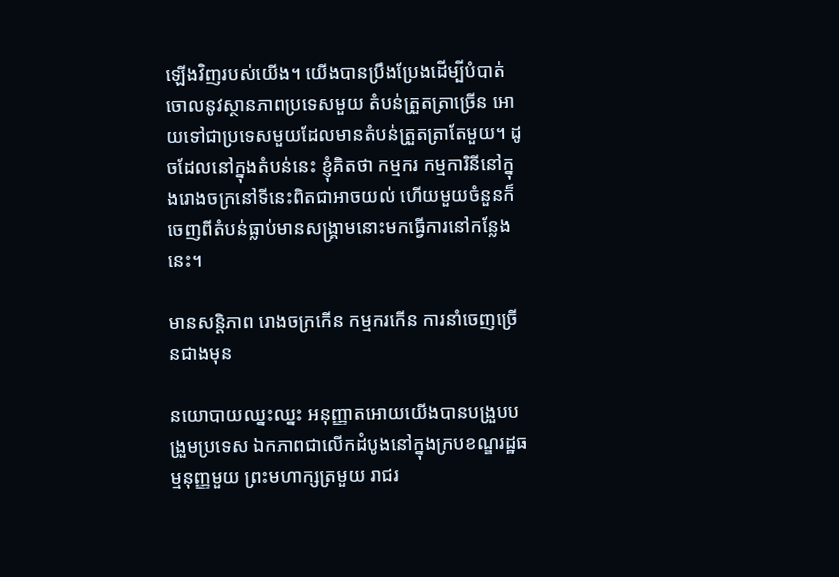ឡើងវិញរបស់យើង។ យើងបានប្រឹងប្រែងដើម្បីបំបាត់ចោលនូវស្ថានភាពប្រទេសមួយ តំបន់ត្រួតត្រាច្រើន អោយទៅជាប្រទេសមួយដែលមានតំបន់ត្រួតត្រាតែមួយ។ ដូចដែលនៅក្នុងតំបន់នេះ ខ្ញុំគិតថា កម្មករ កម្មការិនីនៅក្នុងរោងចក្រនៅទីនេះពិតជាអាចយល់ ហើយមួយចំនួនក៏ចេញពីតំបន់ធ្លាប់មានសង្រ្គាមនោះមកធ្វើការនៅកន្លែងនេះ។

មានសន្តិភាព រោងចក្រកើន កម្មករកើន ការនាំចេញច្រើនជាងមុន

នយោបាយឈ្នះឈ្នះ អនុញ្ញាតអោយយើងបានបង្រួបបង្រួមប្រទេស ឯកភាពជាលើកដំបូងនៅក្នុងក្របខណ្ឌរដ្ឋធម្មនុញ្ញមួយ ព្រះមហាក្សត្រមួយ រាជរ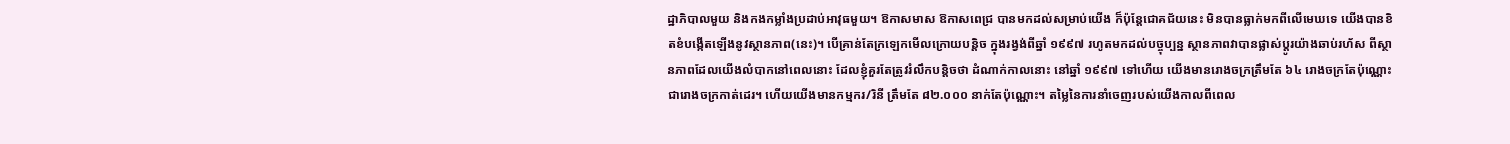ដ្ឋាភិបាលមួយ និងកងកម្លាំងប្រដាប់អាវុធមួយ។ ឱកាសមាស ឱកាសពេជ្រ បានមកដល់សម្រាប់យើង ក៏ប៉ុន្តែជោគជ័យនេះ មិនបានធ្លាក់មកពីលើមេឃទេ យើងបានខិតខំបង្កើតឡើងនូវស្ថានភាព(នេះ)។ បើគ្រាន់តែក្រឡេកមើលក្រោយបន្ដិច ក្នុងរង្វង់ពីឆ្នាំ ១៩៩៧ រហូតមកដល់បច្ចុប្បន្ន ស្ថានភាពវាបានផ្លាស់ប្ដូរយ៉ាងឆាប់រហ័ស ពីស្ថានភាពដែលយើងលំបាកនៅពេលនោះ ដែលខ្ញុំគួរតែត្រូវរំលឹកបន្ដិចថា ដំណាក់កាលនោះ នៅឆ្នាំ ១៩៩៧ ទៅហើយ យើងមានរោងចក្រត្រឹមតែ ៦៤ រោងចក្រតែប៉ុណ្ណោះ ជារោងចក្រកាត់ដេរ។ ហើយយើងមានកម្មករ/រិនី ត្រឹមតែ ៨២.០០០ នាក់តែប៉ុណ្ណោះ។ តម្លៃនៃការនាំចេញរបស់យើងកាលពីពេល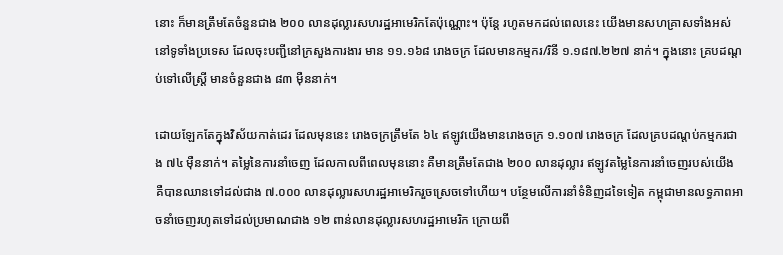នោះ ក៏មានត្រឹមតែចំនួនជាង ២០០ លានដុល្លារសហរដ្ឋអាមេរិកតែប៉ុណ្ណោះ។ ប៉ុន្តែ រហូតមកដល់ពេលនេះ យើងមានសហគ្រាសទាំងអស់នៅទូទាំងប្រទេស ដែលចុះបញ្ជីនៅក្រសួងការងារ មាន ១១.១៦៨ រោងចក្រ ដែលមានកម្មករ/រិនី ១.១៨៧.២២៧ នាក់។ ក្នុងនោះ គ្របដណ្ដប់ទៅលើស្រ្តី មានចំនួនជាង ៨៣ ម៉ឺននាក់។

ដោយឡែកតែក្នុងវិស័យកាត់ដេរ ដែលមុននេះ រោងចក្រត្រឹមតែ ៦៤ ឥឡូវយើងមានរោងចក្រ ១.១០៧ រោងចក្រ ដែលគ្របដណ្ដប់កម្មករជាង ៧៤ ម៉ឺននាក់។ តម្លៃនៃការនាំចេញ ដែលកាលពីពេលមុននោះ គឺមានត្រឹមតែជាង ២០០ លានដុល្លារ ឥឡូវតម្លៃនៃការនាំចេញរបស់យើង គឺបានឈានទៅដល់ជាង ៧.០០០ លានដុល្លារសហរដ្ឋអាមេរិករួចស្រេចទៅហើយ។ បន្ថែមលើការនាំទំនិញដទៃទៀត កម្ពុជាមានលទ្ធភាពអាចនាំចេញរហូតទៅដល់ប្រមាណជាង ១២ ពាន់លានដុល្លារសហរដ្ឋអាមេរិក ក្រោយពី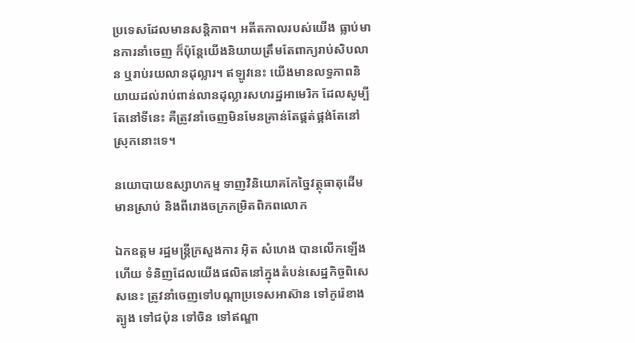ប្រទេសដែលមានសន្ដិភាព។ អតីតកាលរបស់យើង ធ្លាប់មានការនាំចេញ ក៏ប៉ុន្តែយើងនិយាយត្រឹមតែពាក្យរាប់សិបលាន ឬរាប់រយលានដុល្លារ។ ឥឡូវនេះ យើងមានលទ្ធភាពនិយាយដល់រាប់ពាន់លានដុល្លារសហរដ្ឋអាមេរិក ដែលសូម្បីតែនៅទីនេះ គឺត្រូវនាំចេញមិនមែនគ្រាន់តែផ្គត់ផ្គង់តែនៅស្រុកនោះទេ។

នយោបាយឧស្សាហកម្ម ទាញវិនិយោគកែច្នៃវត្ថុធាតុដើមមានស្រាប់ និងពីរោងចក្រកម្រិតពិភពលោក

ឯកឧត្តម រដ្ឋមន្រ្តីក្រសួងការ អ៊ិត សំហេង បានលើកឡើងហើយ ទំនិញដែលយើងផលិតនៅក្នុងតំបន់សេដ្ឋកិច្ចពិសេសនេះ ត្រូវនាំចេញទៅបណ្ដាប្រទេសអាស៊ាន ទៅកូរ៉េខាងត្បូង ទៅជប៉ុន ទៅចិន ទៅឥណ្ឌា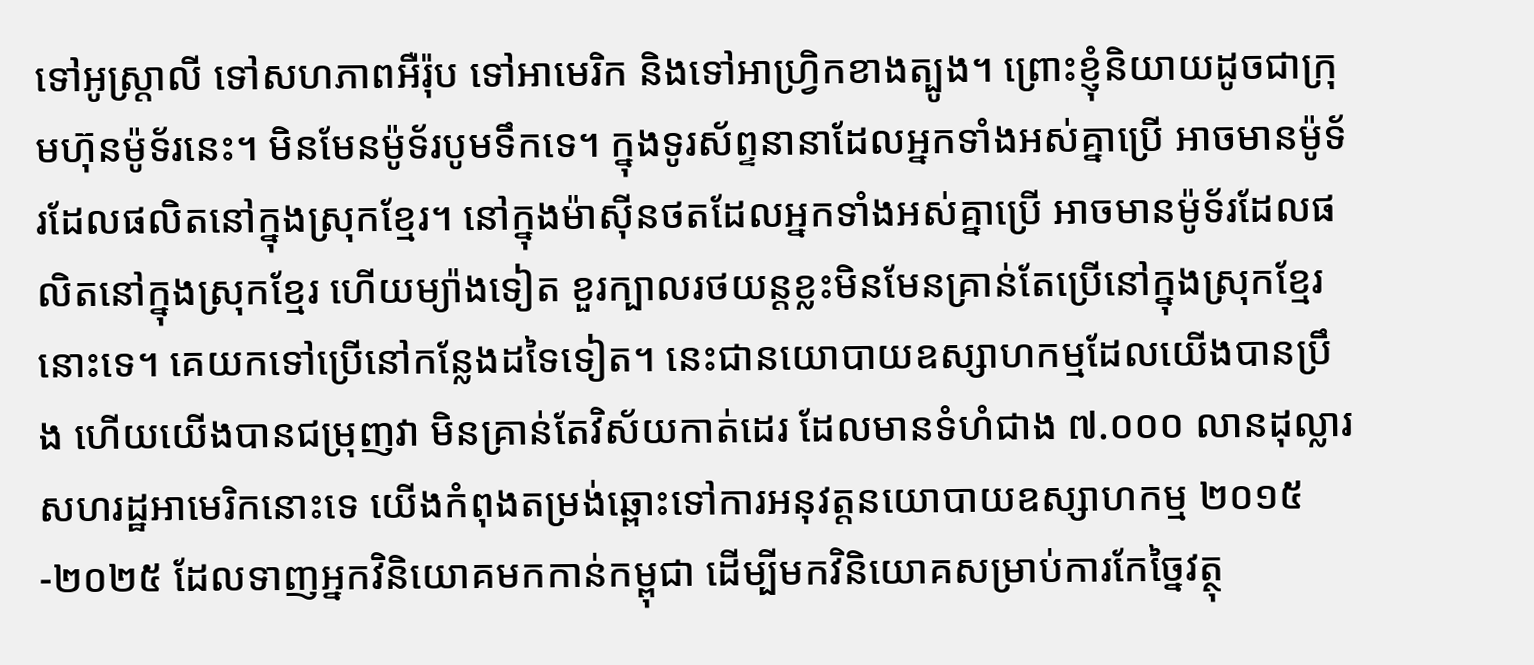ទៅអូស្រ្តាលី ទៅសហភាពអឺរ៉ុប ទៅអាមេរិក និងទៅអាហ្វ្រិកខាងត្បូង។ ព្រោះខ្ញុំនិយាយដូចជាក្រុមហ៊ុនម៉ូទ័រនេះ។ មិនមែនម៉ូទ័របូមទឹកទេ។ ក្នុងទូរស័ព្ទនានាដែលអ្នកទាំងអស់គ្នាប្រើ អាចមានម៉ូទ័រដែលផលិតនៅក្នុងស្រុកខ្មែរ។ នៅក្នុងម៉ាស៊ីនថតដែលអ្នកទាំងអស់គ្នាប្រើ អាចមានម៉ូទ័រដែលផលិតនៅក្នុងស្រុកខ្មែរ ហើយម្យ៉ាងទៀត ខួរក្បាលរថយន្តខ្លះមិនមែនគ្រាន់តែប្រើនៅក្នុងស្រុកខ្មែរនោះទេ។ គេយកទៅប្រើនៅកន្លែងដទៃទៀត។ នេះជានយោបាយឧស្សាហកម្មដែលយើងបានប្រឹង ហើយយើងបានជម្រុញវា មិនគ្រាន់តែវិស័យកាត់ដេរ ដែលមានទំហំជាង ៧.០០០ លានដុល្លារសហរដ្ឋអាមេរិកនោះទេ យើងកំពុងតម្រង់ឆ្ពោះទៅការអនុវត្តនយោបាយឧស្សាហកម្ម ២០១៥-២០២៥ ដែលទាញអ្នកវិនិយោគមកកាន់កម្ពុជា ដើម្បីមកវិនិយោគសម្រាប់ការកែច្នៃវត្ថុ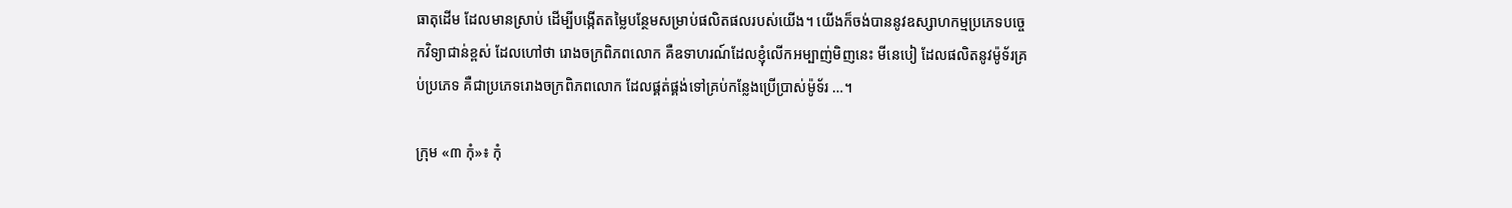ធាតុដើម ដែលមានស្រាប់ ដើម្បីបង្កើតតម្លៃបន្ថែមសម្រាប់ផលិតផលរបស់យើង។ យើងក៏ចង់បាននូវឧស្សាហកម្មប្រភេទបច្ចេកវិទ្យាជាន់ខ្ពស់ ដែលហៅថា រោងចក្រពិភពលោក គឺឧទាហរណ៍ដែលខ្ញុំលើកអម្បាញ់មិញនេះ មីនេបៀ ដែលផលិតនូវម៉ូទ័រគ្រប់ប្រភេទ គឺជាប្រភេទរោងចក្រពិភពលោក ដែលផ្គត់ផ្គង់ទៅគ្រប់កន្លែងប្រើប្រាស់ម៉ូទ័រ …។

ក្រុម «៣ កុំ»៖ កុំ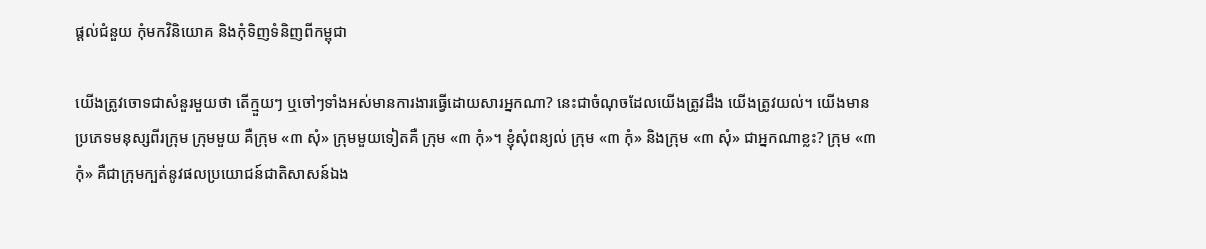ផ្តល់ជំនួយ កុំមកវិនិយោគ និងកុំទិញទំនិញពីកម្ពុជា

យើងត្រូវចោទជាសំនួរមួយថា តើក្មួយៗ ឬចៅៗទាំងអស់មានការងារធ្វើដោយសារអ្នកណា? នេះជាចំណុចដែលយើងត្រូវដឹង យើងត្រូវយល់។ យើងមានប្រភេទមនុស្សពីរក្រុម ក្រុមមួយ គឺក្រុម «៣ សុំ» ក្រុមមួយទៀតគឺ ក្រុម «៣ កុំ»។ ខ្ញុំសុំពន្យល់ ក្រុម «៣ កុំ» និងក្រុម «៣ សុំ» ជាអ្នកណាខ្លះ? ក្រុម «៣ កុំ» គឺជាក្រុមក្បត់នូវផលប្រយោជន៍ជាតិសាសន៍ឯង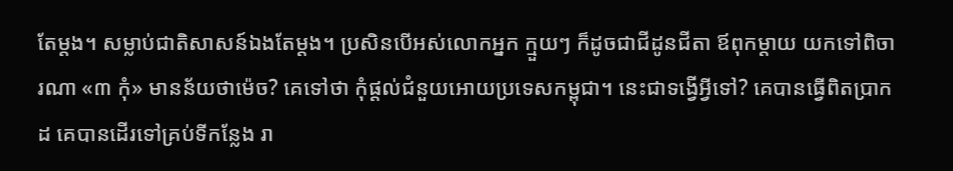តែម្តង។ សម្លាប់ជាតិសាសន៍ឯងតែម្តង។ ប្រសិនបើអស់លោកអ្នក ក្មួយៗ ក៏ដូចជាជីដូនជីតា ឪពុកម្តាយ យកទៅពិចារណា «៣ កុំ» មានន័យថាម៉េច? គេទៅថា កុំផ្តល់ជំនួយអោយប្រទេសកម្ពុជា។ នេះជាទង្វើអ្វីទៅ? គេបានធ្វើពិតប្រាកដ គេបានដើរទៅគ្រប់ទីកន្លែង រា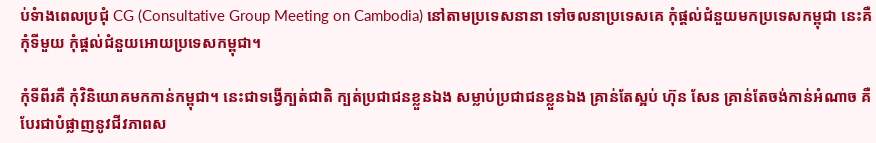ប់ទំាងពេលប្រជុំ CG (Consultative Group Meeting on Cambodia) នៅតាមប្រទេសនានា ទៅចលនាប្រទេសគេ កុំផ្តល់ជំនួយមកប្រទេសកម្ពុជា នេះគឺ កុំទីមួយ កុំផ្តល់ជំនួយអោយប្រទេសកម្ពុជា។

កុំទីពីរគឺ កុំវិនិយោគមកកាន់កម្ពុជា។ នេះជាទង្វើក្បត់ជាតិ ក្បត់ប្រជាជនខ្លួនឯង សម្លាប់ប្រជាជនខ្លួនឯង គ្រាន់តែស្អប់ ហ៊ុន សែន គ្រាន់តែចង់កាន់អំណាច គឺបែរជាបំផ្លាញនូវជីវភាពស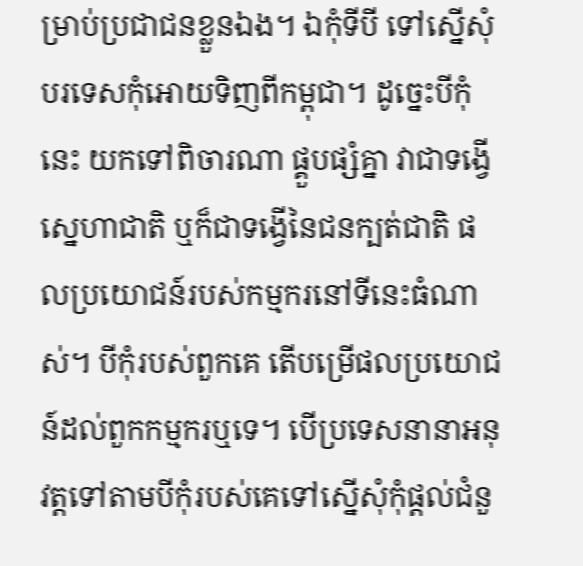ម្រាប់ប្រជាជនខ្លួនឯង។ ឯកុំទីបី ទៅស្នើសុំបរទេសកុំអោយទិញពីកម្ពុជា។ ដូច្នេះបីកុំនេះ យកទៅពិចារណា ផ្គួបផ្សំគ្នា វាជាទង្វើស្នេហាជាតិ ឬក៏ជាទង្វើនៃជនក្បត់ជាតិ ផលប្រយោជន៍របស់កម្មករនៅទីនេះធំណាស់។ បីកុំរបស់ពួកគេ តើបម្រើផលប្រយោជន៍ដល់ពួកកម្មករឬទេ។ បើប្រទេសនានាអនុវត្តទៅតាមបីកុំរបស់គេទៅស្នើសុំកុំផ្តល់ជំនួ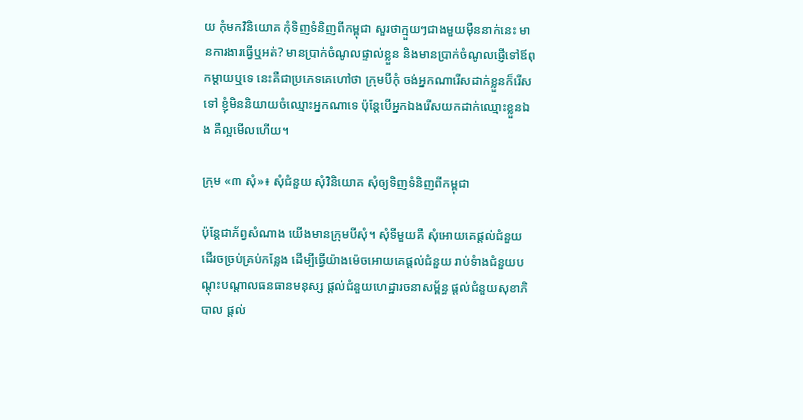យ កុំមកវិនិយោគ កុំទិញទំនិញពីកម្ពុជា សួរថាក្មួយៗជាងមួយម៉ឺននាក់នេះ មានការងារធ្វើឬអត់? មានប្រាក់ចំណូលផ្ទាល់ខ្លួន និងមានប្រាក់ចំណូលផ្ញើទៅឪពុកម្តាយឬទេ នេះគឺជាប្រភេទគេហៅថា ក្រុមបីកុំ ចង់អ្នកណារើសដាក់ខ្លួនក៏រើសទៅ ខ្ញុំមិននិយាយចំឈ្មោះអ្នកណាទេ ប៉ុន្តែបើអ្នកឯងរើសយកដាក់ឈ្មោះខ្លួនឯង គឺល្អមើលហើយ។

ក្រុម «៣ សុំ»៖ សុំជំនួយ សុំវិនិយោគ សុំឲ្យទិញទំនិញពីកម្ពុជា

ប៉ុន្តែជាភ័ព្វសំណាង យើងមានក្រុមបីសុំ។ សុំទីមួយគឺ សុំអោយគេផ្តល់ជំនួយ ដើរចច្រប់គ្រប់កន្លែង ដើម្បីធ្វើយ៉ាងម៉េចអោយគេផ្តល់ជំនួយ រាប់ទំាងជំនួយបណ្តុះបណ្តាលធនធានមនុស្ស ផ្តល់ជំនួយហេដ្ឋារចនាសម្ព័ន្ធ ផ្តល់ជំនួយសុខាភិបាល ផ្តល់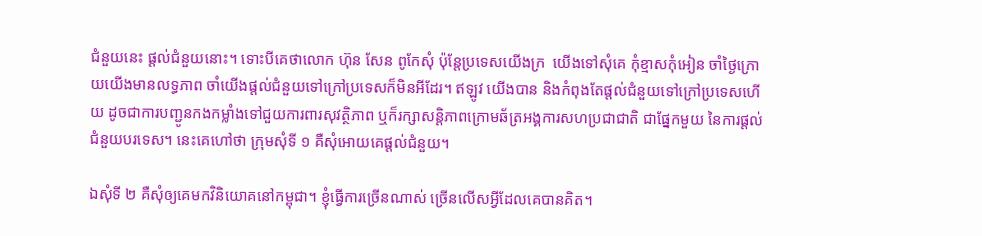ជំនួយនេះ ផ្តល់ជំនួយនោះ។ ទោះបីគេថាលោក ហ៊ុន សែន ពូកែសុំ ប៉ុន្តែប្រទេសយើងក្រ  យើងទៅសុំគេ កុំខ្មាសកុំអៀន ចាំថ្ងៃក្រោយយើងមានលទ្ធភាព ចាំយើងផ្តល់ជំនួយទៅក្រៅប្រទេសក៏មិនអីដែរ។ ឥឡូវ យើងបាន និងកំពុងតែផ្តល់ជំនួយទៅក្រៅប្រទេសហើយ ដូចជាការបញ្ជូនកងកម្លាំងទៅជួយការពារសុវត្ថិភាព ឬក៏រក្សាសន្តិភាពក្រោមឆ័ត្រអង្គការសហប្រជាជាតិ ជាផ្នែកមួយ នៃការផ្តល់ជំនួយបរទេស។ នេះគេហៅថា ក្រុមសុំទី ១ គឺសុំអោយគេផ្តល់ជំនួយ។

ឯសុំទី ២ គឺសុំឲ្យគេមកវិនិយោគនៅកម្ពុជា។ ខ្ញុំធ្វើការច្រើនណាស់ ច្រើនលើសអ្វីដែលគេបានគិត។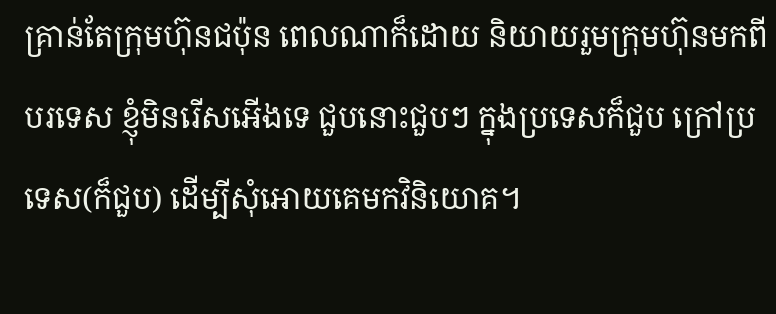គ្រាន់តែក្រុមហ៊ុនជប៉ុន ពេលណាក៏ដោយ និយាយរួមក្រុមហ៊ុនមកពីបរទេស ខ្ញុំមិនរើសអើងទេ ជួបនោះជួបៗ ក្នុងប្រទេសក៏ជួប ក្រៅប្រទេស(ក៏ជួប) ដើម្បីសុំអោយគេមកវិនិយោគ។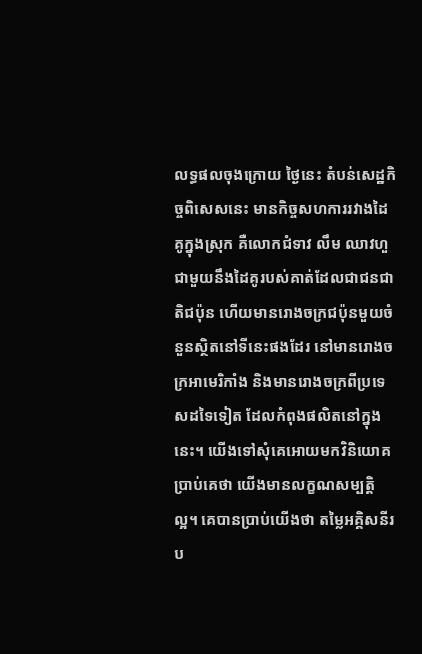លទ្ធផលចុងក្រោយ ថ្ងៃនេះ តំបន់សេដ្ឋកិច្ចពិសេសនេះ មានកិច្ចសហការរវាងដៃគូក្នុងស្រុក គឺលោកជំទាវ លឹម ឈាវហួ ជាមួយនឹងដៃគូរបស់គាត់ដែលជាជនជាតិជប៉ុន ហើយមានរោងចក្រជប៉ុនមួយចំនួនស្ថិតនៅទីនេះផងដែរ នៅមានរោងចក្រអាមេរិកាំង និងមានរោងចក្រពីប្រទេសដទៃទៀត ដែលកំពុងផលិតនៅក្នុងនេះ។ យើងទៅសុំគេអោយមកវិនិយោគ ប្រាប់គេថា យើងមានលក្ខណសម្បត្តិល្អ។ គេបានប្រាប់យើងថា តម្លៃអគ្គិសនីរប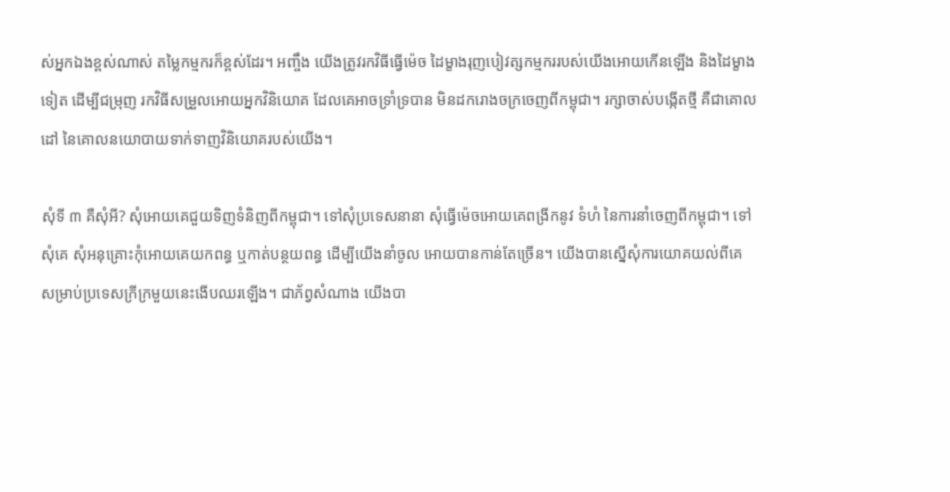ស់អ្នកឯងខ្ពស់ណាស់ តម្លៃកម្មករក៏ខ្ពស់ដែរ។ អញ្ចឹង យើងត្រូវរកវិធីធ្វើម៉េច ដៃម្ខាងរុញបៀវត្សកម្មកររបស់យើងអោយកើនឡើង និងដៃម្ខាងទៀត ដើម្បីជម្រុញ រកវិធីសម្រួលអោយអ្នកវិនិយោគ ដែលគេអាចទ្រាំទ្របាន មិនដករោងចក្រចេញពីកម្ពុជា។ រក្សាចាស់បង្កើតថ្មី គឺជាគោលដៅ នៃគោលនយោបាយទាក់ទាញវិនិយោគរបស់យើង។

សុំទី ៣ គឺសុំអី? សុំអោយគេជួយទិញទំនិញពីកម្ពុជា។ ទៅសុំប្រទេសនានា សុំធ្វើម៉េចអោយគេពង្រីកនូវ ទំហំ នៃការនាំចេញពីកម្ពុជា។ ទៅសុំគេ សុំអនុគ្រោះកុំអោយគេយកពន្ធ ឬកាត់បន្ថយពន្ធ ដើម្បីយើងនាំចូល អោយបានកាន់តែច្រើន។ យើងបានស្នើសុំការយោគយល់ពីគេ សម្រាប់ប្រទេសក្រីក្រមួយនេះងើបឈរឡើង។ ជាភ័ព្វសំណាង យើងបា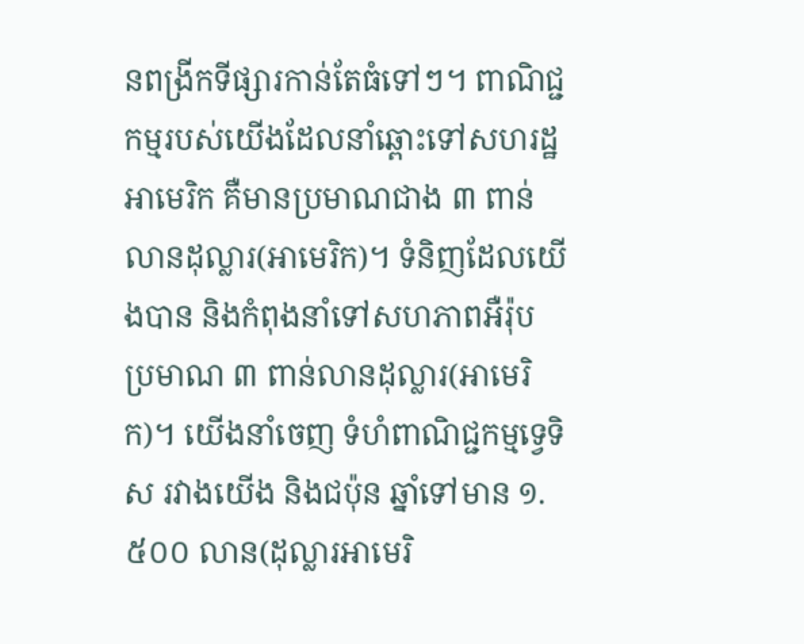នពង្រីកទីផ្សារកាន់តែធំទៅៗ។ ពាណិជ្ជកម្មរបស់យើងដែលនាំឆ្ពោះទៅសហរដ្ឋអាមេរិក គឺមានប្រមាណជាង ៣ ពាន់លានដុល្លារ(អាមេរិក)។ ទំនិញដែលយើងបាន និងកំពុងនាំទៅសហភាពអឺរ៉ុប ប្រមាណ ៣ ពាន់លានដុល្លារ(អាមេរិក)។ យើងនាំចេញ ទំហំពាណិជ្ជកម្មទ្វេទិស រវាងយើង និងជប៉ុន ឆ្នាំទៅមាន ១.៥០០ លាន(ដុល្លារអាមេរិ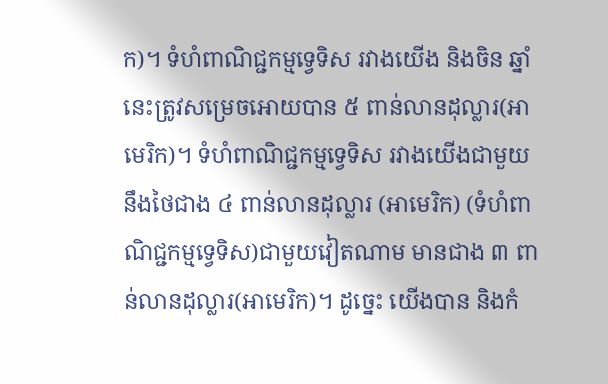ក)។ ទំហំពាណិជ្ជកម្មទ្វេទិស រវាងយើង និងចិន ឆ្នាំនេះត្រូវសម្រេចអោយបាន ៥ ពាន់លានដុល្លារ(អាមេរិក)។ ទំហំពាណិជ្ជកម្មទ្វេទិស រវាងយើងជាមួយនឹងថៃជាង ៤ ពាន់លានដុល្លារ (អាមេរិក) (ទំហំពាណិជ្ជកម្មទ្វេទិស)ជាមួយវៀតណាម មានជាង ៣ ពាន់លានដុល្លារ(អាមេរិក)។ ដូច្នេះ យើងបាន និងកំ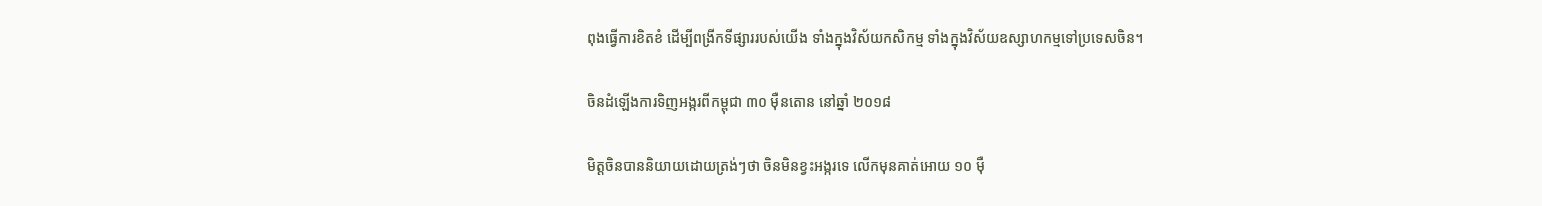ពុងធ្វើការខិតខំ ដើម្បីពង្រីកទីផ្សាររបស់យើង ទាំងក្នុងវិស័យកសិកម្ម ទាំងក្នុងវិស័យឧស្សាហកម្មទៅប្រទេសចិន។

ចិនដំឡើងការទិញអង្ករពីកម្ពុជា ៣០ ម៉ឺនតោន នៅឆ្នាំ ២០១៨

មិត្តចិនបាននិយាយដោយត្រង់ៗថា ចិនមិនខ្វះអង្ករទេ លើកមុនគាត់អោយ ១០ ម៉ឺ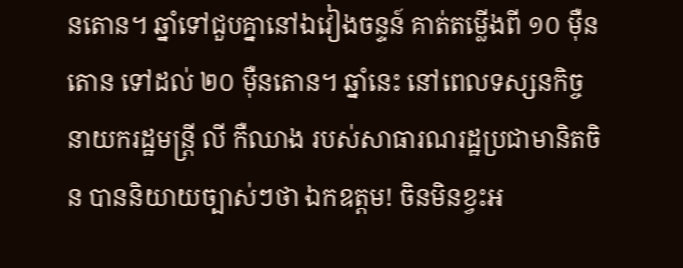នតោន។ ឆ្នាំទៅជួបគ្នានៅឯវៀងចន្ទន៍ គាត់តម្លើងពី ១០ ម៉ឺនតោន ទៅដល់ ២០ ម៉ឺនតោន។ ឆ្នាំនេះ នៅពេលទស្សនកិច្ច នាយករដ្ឋមន្ត្រី លី កឺឈាង របស់សាធារណរដ្ឋប្រជាមានិតចិន បាននិយាយច្បាស់ៗថា ឯកឧត្តម! ចិនមិនខ្វះអ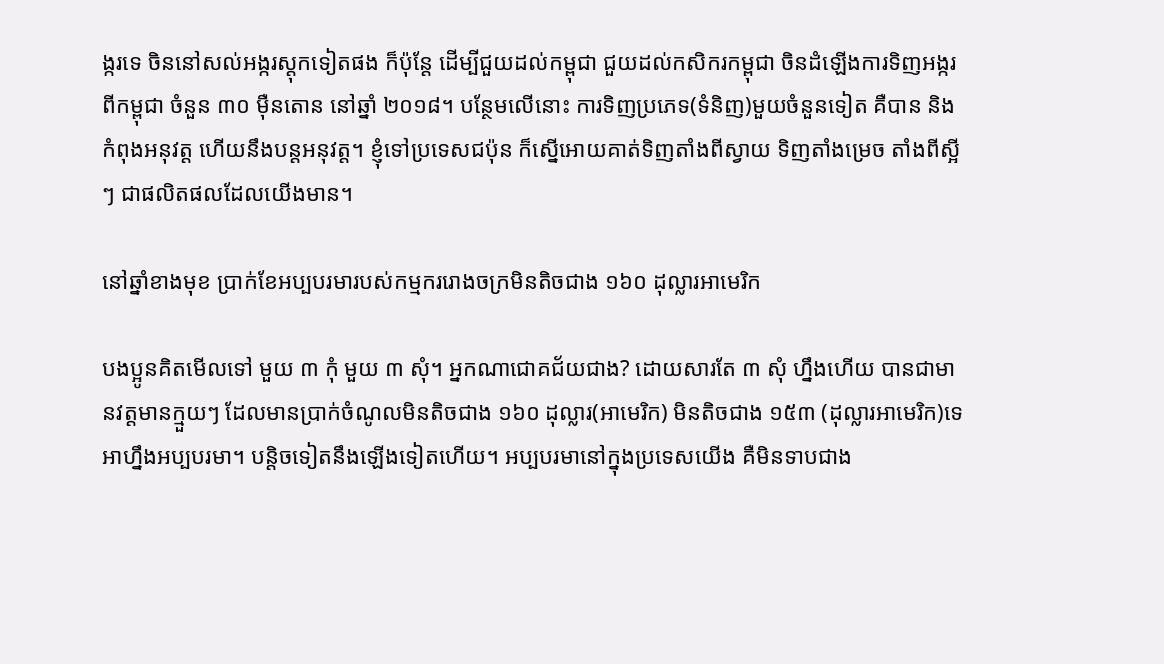ង្ករទេ ចិននៅសល់អង្ករស្តុកទៀតផង ក៏ប៉ុន្តែ ដើម្បីជួយដល់កម្ពុជា ជួយដល់កសិករកម្ពុជា ចិនដំឡើងការទិញអង្ករពីកម្ពុជា ចំនួន ៣០ ម៉ឺនតោន នៅឆ្នាំ ២០១៨។ បន្ថែមលើនោះ ការទិញប្រភេទ(ទំនិញ)មួយចំនួនទៀត គឺបាន និងកំពុងអនុវត្ត ហើយនឹងបន្តអនុវត្ត។ ខ្ញុំទៅប្រទេសជប៉ុន ក៏ស្នើអោយគាត់ទិញតាំងពីស្វាយ ទិញតាំងម្រេច តាំងពីស្អីៗ ជាផលិតផលដែលយើងមាន។

នៅឆ្នាំខាងមុខ ប្រាក់ខែអប្បបរមារបស់កម្មកររោងចក្រមិនតិចជាង ១៦០ ដុល្លារអាមេរិក

បងប្អូនគិតមើលទៅ មួយ ៣ កុំ មួយ ៣ សុំ។ អ្នកណាជោគជ័យជាង? ដោយសារតែ ៣ សុំ ហ្នឹងហើយ បានជាមានវត្តមានក្មួយៗ ដែលមានប្រាក់ចំណូលមិនតិចជាង ១៦០ ដុល្លារ(អាមេរិក) មិនតិចជាង ១៥៣ (ដុល្លារអាមេរិក)ទេ អាហ្នឹងអប្បបរមា។ បន្តិចទៀតនឹងឡើងទៀតហើយ។ អប្បបរមានៅក្នុងប្រទេសយើង គឺមិនទាបជាង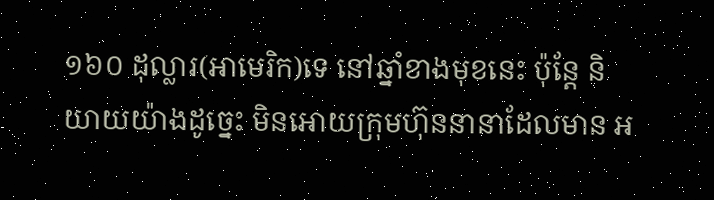១៦០ ដុល្លារ(អាមេរិក)ទេ នៅឆ្នាំខាងមុខនេះ ប៉ុន្តែ និយាយយ៉ាងដូច្នេះ មិនអោយក្រុមហ៊ុននានាដែលមាន អ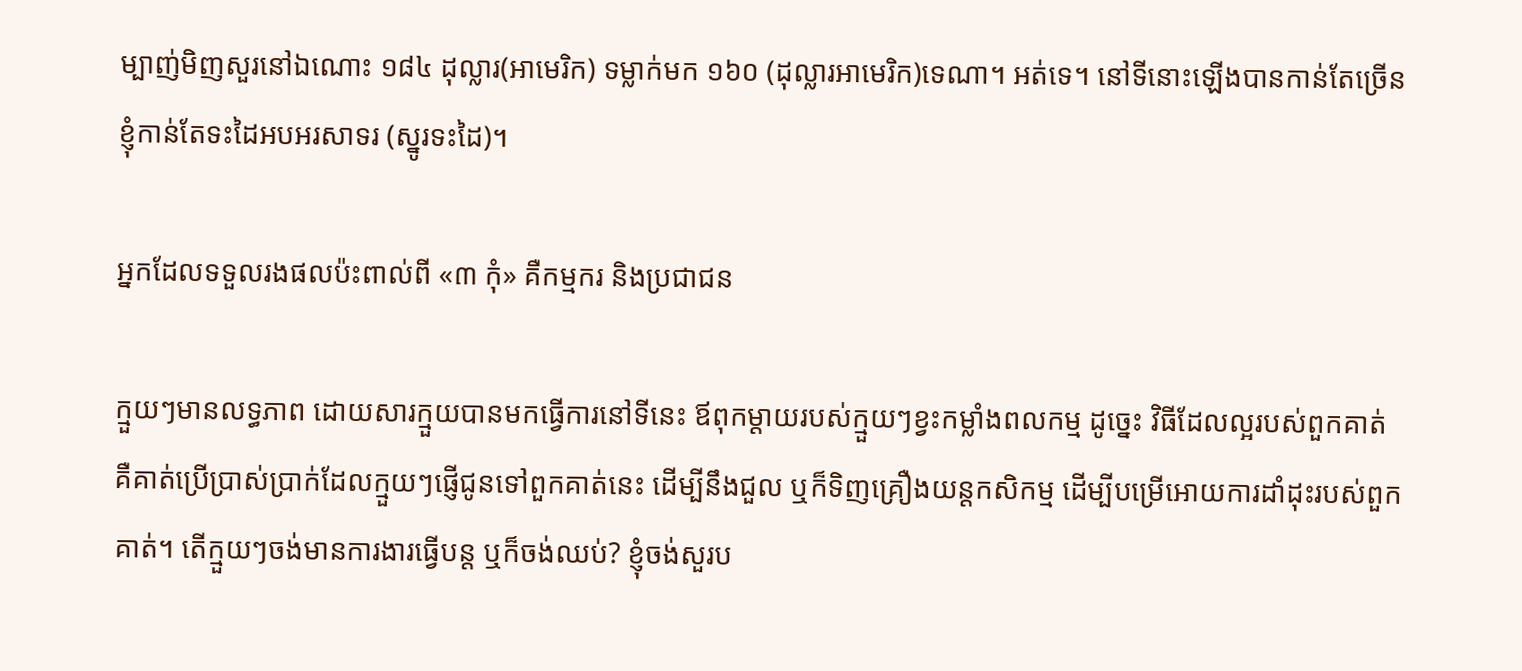ម្បាញ់មិញសួរនៅឯណោះ ១៨៤ ដុល្លារ(អាមេរិក) ទម្លាក់មក ១៦០ (ដុល្លារអាមេរិក)ទេណា។ អត់ទេ។ នៅទីនោះឡើងបានកាន់តែច្រើន ខ្ញុំកាន់តែទះដៃអបអរសាទរ (ស្នូរទះដៃ)។

អ្នកដែលទទួលរងផលប៉ះពាល់ពី «៣ កុំ» គឺកម្មករ និងប្រជាជន

ក្មួយៗមានលទ្ធភាព ដោយសារក្មួយបានមកធ្វើការនៅទីនេះ ឪពុកម្តាយរបស់ក្មួយៗខ្វះកម្លាំងពលកម្ម ដូច្នេះ វិធីដែលល្អរបស់ពួកគាត់ គឺគាត់ប្រើប្រាស់ប្រាក់ដែលក្មួយៗផ្ញើជូនទៅពួកគាត់នេះ ដើម្បីនឹងជួល ឬក៏ទិញគ្រឿងយន្តកសិកម្ម ដើម្បីបម្រើអោយការដាំដុះរបស់ពួកគាត់។ តើក្មួយៗចង់មានការងារធ្វើបន្ត ឬក៏ចង់ឈប់? ខ្ញុំចង់សួរប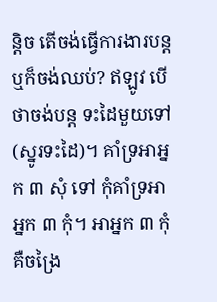ន្តិច តើចង់ធ្វើការងារបន្ត ឬក៏ចង់ឈប់? ឥឡូវ បើថាចង់បន្ត ទះដៃមួយទៅ (ស្នូរទះដៃ)។ គាំទ្រអាអ្នក ៣ សុំ ទៅ កុំគាំទ្រអាអ្នក ៣ កុំ។ អាអ្នក ៣ កុំ គឺចង្រៃ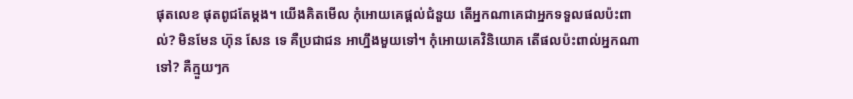ផុតលេខ ផុតពូជតែម្តង។ យើងគិតមើល កុំអោយគេផ្តល់ជំនួយ តើអ្នកណាគេជាអ្នកទទួលផលប៉ះពាល់? មិនមែន ហ៊ុន សែន ទេ គឺប្រជាជន អាហ្នឹងមួយទៅ។ កុំអោយគេវិនិយោគ តើផលប៉ះពាល់អ្នកណាទៅ? គឺក្មួយៗក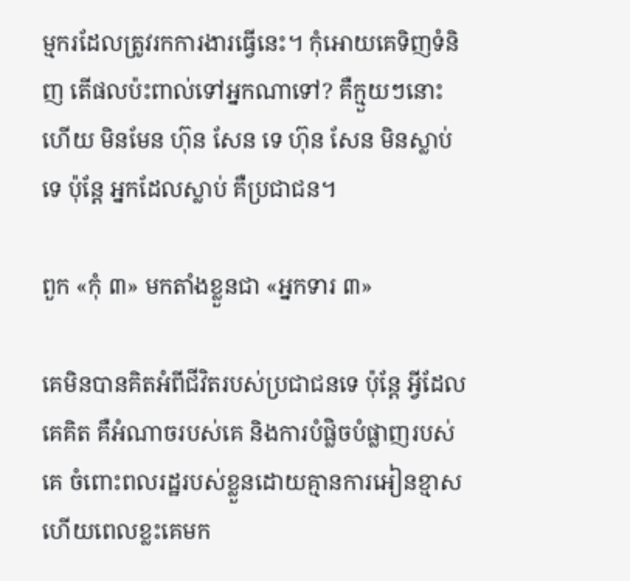ម្មករដែលត្រូវរកការងារធ្វើនេះ។ កុំអោយគេទិញទំនិញ តើផលប៉ះពាល់ទៅអ្នកណាទៅ? គឺក្មួយៗនោះហើយ មិនមែន ហ៊ុន សែន ទេ ហ៊ុន សែន មិនស្លាប់ទេ ប៉ុន្តែ អ្នកដែលស្លាប់ គឺប្រជាជន។

ពួក «កុំ ៣» មកតាំងខ្លួនជា «អ្នកទារ ៣»

គេមិនបានគិតអំពីជីវិតរបស់ប្រជាជនទេ ប៉ុន្តែ អ្វីដែលគេគិត គឺអំណាចរបស់គេ និងការបំផ្លិចបំផ្លាញរបស់គេ ចំពោះពលរដ្ឋរបស់ខ្លួនដោយគ្មានការអៀនខ្មាស ហើយពេលខ្លះគេមក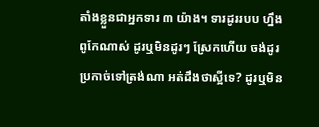តាំងខ្លួនជាអ្នកទារ ៣ យ៉ាង។ ទារដូររបប ហ្នឹងពូកែណាស់ ដូរឬមិនដូរៗ ស្រែកហើយ ចង់ដូរប្រកាច់ទៅត្រង់ណា អត់ដឹងថាស្អីទេ? ដូរឬមិន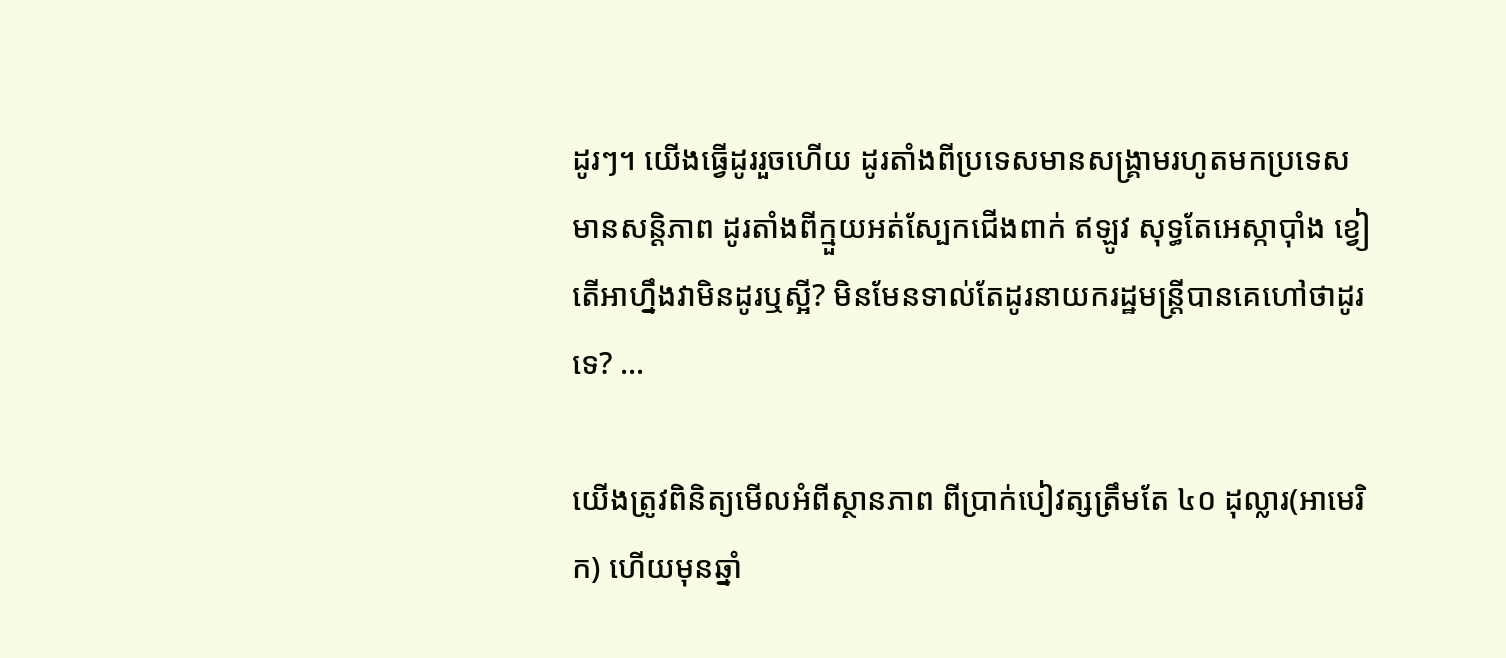ដូរៗ។ យើងធ្វើដូររួចហើយ ដូរតាំងពីប្រទេសមានសង្គ្រាមរហូតមកប្រទេសមានសន្តិភាព ដូរតាំងពីក្មួយអត់ស្បែកជើងពាក់ ឥឡូវ សុទ្ធតែអេស្កាប៉ាំង ខ្វៀ តើអាហ្នឹងវាមិនដូរឬស្អី? មិនមែនទាល់តែដូរនាយករដ្ឋមន្ត្រីបានគេហៅថាដូរទេ? …

យើងត្រូវពិនិត្យមើលអំពីស្ថានភាព ពីប្រាក់បៀវត្សត្រឹមតែ ៤០ ដុល្លារ(អាមេរិក) ហើយមុនឆ្នាំ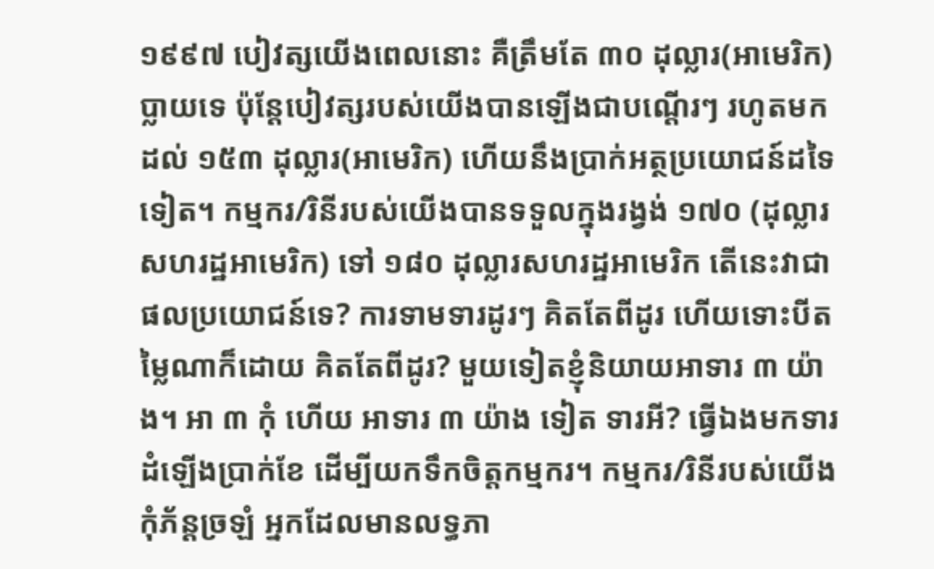១៩៩៧ បៀវត្សយើងពេលនោះ គឺត្រឹមតែ ៣០ ដុល្លារ(អាមេរិក)ប្លាយទេ ប៉ុន្តែបៀវត្សរបស់យើងបានឡើងជាបណ្តើរៗ រហូតមក ដល់ ១៥៣ ដុល្លារ(អាមេរិក) ហើយនឹងប្រាក់អត្ថប្រយោជន៍ដទៃទៀត។ កម្មករ/រិនីរបស់យើងបានទទួលក្នុងរង្វង់ ១៧០ (ដុល្លារសហរដ្ឋអាមេរិក) ទៅ ១៨០ ដុល្លារសហរដ្ឋអាមេរិក តើនេះវាជាផលប្រយោជន៍ទេ? ការទាមទារដូរៗ គិតតែពីដូរ ហើយទោះបីតម្លៃណាក៏ដោយ គិតតែពីដូរ? មួយទៀតខ្ញុំនិយាយអាទារ ៣ យ៉ាង។ អា ៣ កុំ ហើយ អាទារ ៣ យ៉ាង ទៀត ទារអី? ធ្វើឯងមកទារដំឡើងប្រាក់ខែ ដើម្បីយកទឹកចិត្តកម្មករ។ កម្មករ/រិនីរបស់យើងកុំភ័ន្តច្រឡំ អ្នកដែលមានលទ្ធភា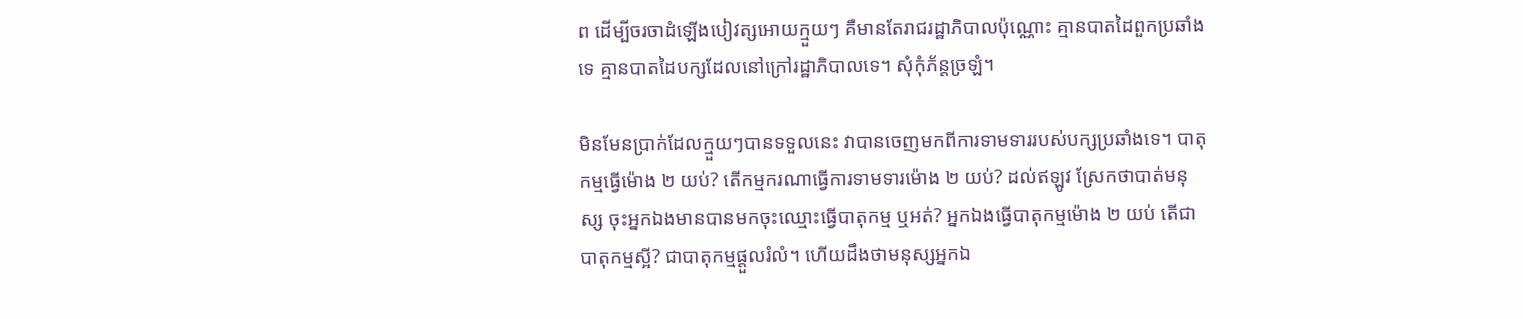ព ដើម្បីចរចាដំឡើងបៀវត្សអោយក្មួយៗ គឺមានតែរាជរដ្ឋាភិបាលប៉ុណ្ណោះ គ្មានបាតដៃពួកប្រឆាំងទេ គ្មានបាតដៃបក្សដែលនៅក្រៅរដ្ឋាភិបាលទេ។ សុំកុំភ័ន្តច្រឡំ។

មិនមែនប្រាក់ដែលក្មួយៗបានទទួលនេះ វាបានចេញមកពីការទាមទាររបស់បក្សប្រឆាំងទេ។ បាតុកម្មធ្វើម៉ោង ២ យប់? តើកម្មករណាធ្វើការទាមទារម៉ោង ២ យប់? ដល់ឥឡូវ ស្រែកថាបាត់មនុស្ស ចុះអ្នកឯងមានបានមកចុះឈ្មោះធ្វើបាតុកម្ម ឬអត់? អ្នកឯងធ្វើបាតុកម្មម៉ោង ២ យប់ តើជាបាតុកម្មស្អី? ជាបាតុកម្មផ្តួលរំលំ។ ហើយដឹងថាមនុស្សអ្នកឯ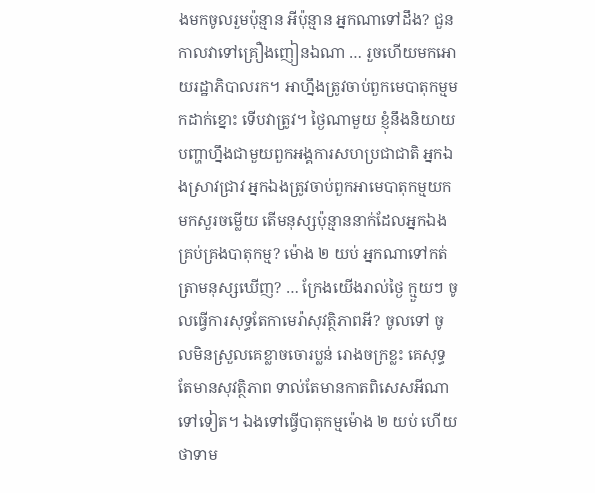ងមកចូលរួមប៉ុន្មាន អីប៉ុន្មាន អ្នកណាទៅដឹង? ជួនកាលវាទៅគ្រឿងញៀនឯណា … រួចហើយមកអោយរដ្ឋាភិបាលរក។ អាហ្នឹងត្រូវចាប់ពួកមេបាតុកម្មមកដាក់ខ្នោះ ទើបវាត្រូវ។ ថ្ងៃណាមួយ ខ្ញុំនឹងនិយាយបញ្ហាហ្នឹងជាមួយពួកអង្គការសហប្រជាជាតិ អ្នកឯងស្រាវជ្រាវ អ្នកឯងត្រូវចាប់ពួកអាមេបាតុកម្មយកមកសួរចម្លើយ តើមនុស្សប៉ុន្មាននាក់ដែលអ្នកឯងគ្រប់គ្រងបាតុកម្ម? ម៉ោង ២ យប់ អ្នកណាទៅកត់ត្រាមនុស្សឃើញ? … ក្រែងយើងរាល់ថ្ងៃ ក្មួយៗ ចូលធ្វើការសុទ្ធតែកាមេរ៉ាសុវត្ថិភាពអី? ចូលទៅ ចូលមិនស្រួលគេខ្លាចចោរប្លន់ រោងចក្រខ្លះ គេសុទ្ធតែមានសុវត្ថិភាព ទាល់តែមានកាតពិសេសអីណាទៅទៀត។ ឯងទៅធ្វើបាតុកម្មម៉ោង ២ យប់ ហើយថាទាម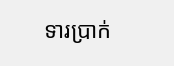ទារប្រាក់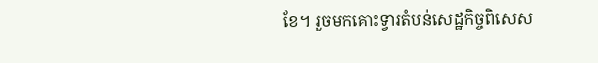ខែ។ រួចមកគោះទ្វារតំបន់សេដ្ឋកិច្ចពិសេស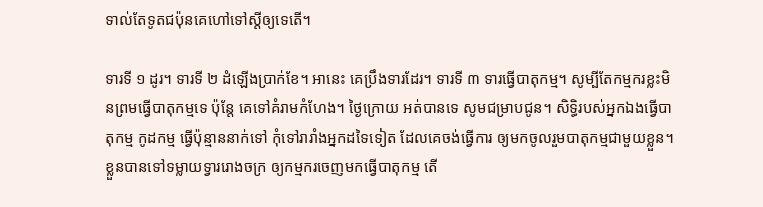ទាល់តែទូតជប៉ុនគេហៅទៅស្តីឲ្យទេតើ។

ទារទី ១ ដូរ។ ទារទី ២ ដំឡើងប្រាក់ខែ។ អានេះ គេប្រឹងទារដែរ។ ទារទី ៣ ទារធ្វើបាតុកម្ម។ សូម្បីតែកម្មករខ្លះមិនព្រមធ្វើបាតុកម្មទេ ប៉ុន្តែ គេទៅគំរាមកំហែង។ ថ្ងៃក្រោយ អត់បានទេ សូមជម្រាបជូន។ សិទ្ធិរបស់អ្នកឯងធ្វើបាតុកម្ម កូដកម្ម ធ្វើប៉ុន្មាននាក់ទៅ កុំទៅរារាំងអ្នកដទៃទៀត ដែលគេចង់ធ្វើការ ឲ្យមកចូលរួមបាតុកម្មជាមួយខ្លួន។ ខ្លួនបានទៅទម្លាយទ្វាររោងចក្រ ឲ្យកម្មករចេញមកធ្វើបាតុកម្ម តើ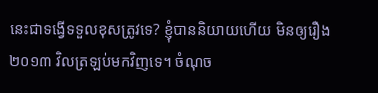នេះជាទង្វើទទួលខុសត្រូវទេ? ខ្ញុំបាននិយាយហើយ មិនឲ្យរឿង ២០១៣ វិលត្រឡប់មកវិញទេ។ ចំណុច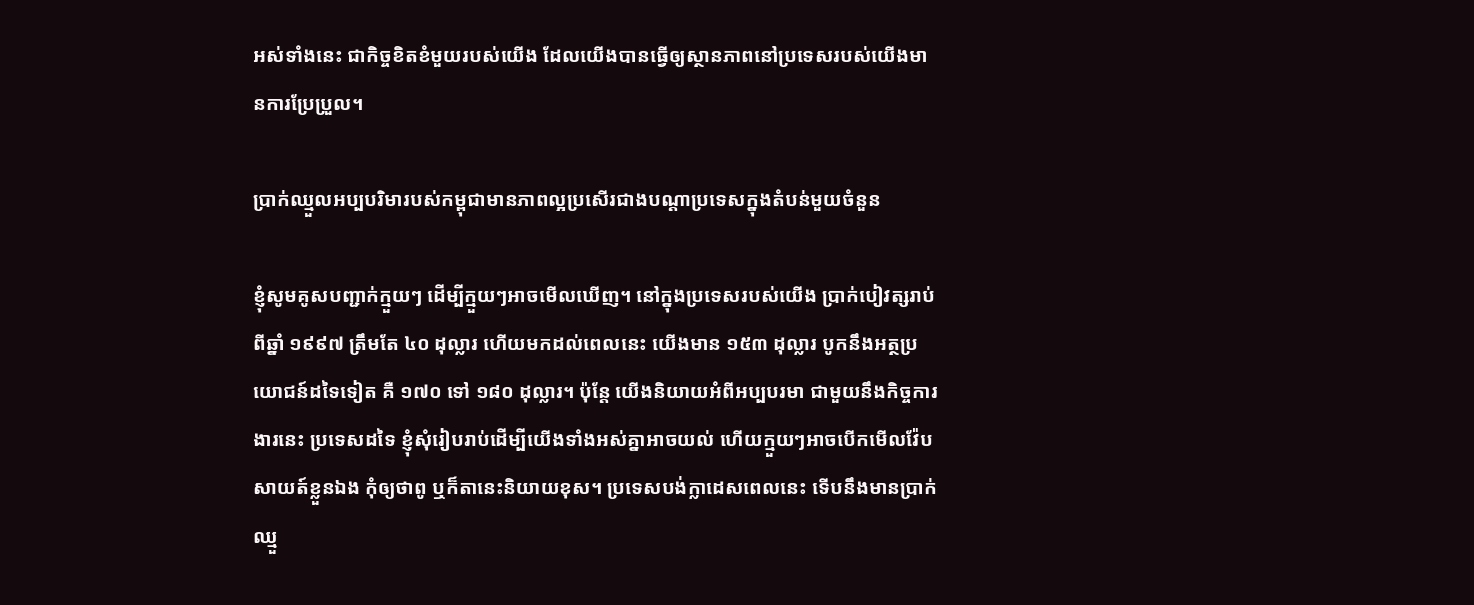អស់ទាំងនេះ ជាកិច្ចខិតខំមួយរបស់យើង ដែលយើងបានធ្វើឲ្យស្ថានភាពនៅប្រទេសរបស់យើងមានការប្រែប្រួល។

ប្រាក់ឈ្មួលអប្បបរិមារបស់កម្ពុជាមានភាពល្អប្រសើរជាងបណ្ដាប្រទេសក្នុងតំបន់មួយចំនួន

ខ្ញុំសូមគូសបញ្ជាក់ក្មួយៗ ដើម្បីក្មួយៗអាចមើលឃើញ។ នៅក្នុងប្រទេសរបស់យើង ប្រាក់បៀវត្សរាប់ពីឆ្នាំ ១៩៩៧ ត្រឹមតែ ៤០ ដុល្លារ ហើយមកដល់ពេលនេះ យើងមាន ១៥៣ ដុល្លារ បូកនឹងអត្ថប្រយោជន៍ដទៃទៀត គឺ ១៧០ ទៅ ១៨០ ដុល្លារ។ ប៉ុន្តែ យើងនិយាយអំពីអប្បបរមា ជាមួយនឹងកិច្ចការងារនេះ ប្រទេសដទៃ ខ្ញុំសុំរៀបរាប់ដើម្បីយើងទាំងអស់គ្នាអាចយល់ ហើយក្មួយៗអាចបើកមើលវ៉ែបសាយត៍ខ្លួនឯង កុំឲ្យថាពូ ឬក៏តានេះនិយាយខុស។ ប្រទេសបង់ក្លាដេសពេលនេះ ទើបនឹងមានប្រាក់ឈ្មួ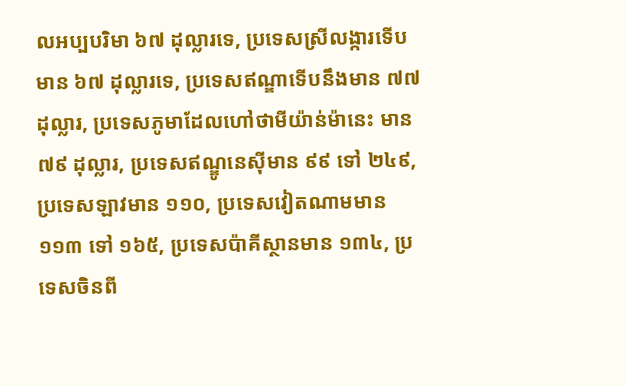លអប្បបរិមា ៦៧ ដុល្លារទេ, ប្រទេសស្រីលង្ការទើបមាន ៦៧ ដុល្លារទេ, ប្រទេសឥណ្ឌាទើបនឹងមាន ៧៧ ដុល្លារ, ប្រទេសភូមាដែលហៅថាមីយ៉ាន់ម៉ានេះ មាន ៧៩ ដុល្លារ, ប្រទេសឥណ្ឌូនេស៊ីមាន ៩៩ ទៅ ២៤៩, ប្រទេសឡាវមាន ១១០, ប្រទេសវៀតណាមមាន ១១៣ ទៅ ១៦៥, ប្រទេសប៉ាគីស្ថានមាន ១៣៤, ប្រទេសចិនពី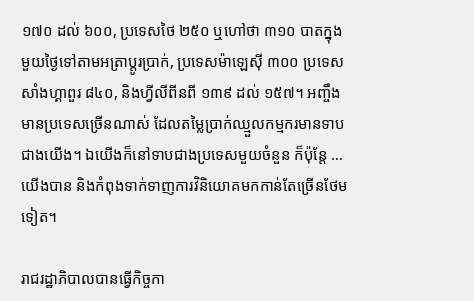១៧០ ដល់ ៦០០, ប្រទេសថៃ ២៥០ ឬហៅថា ៣១០ បាតក្នុងមួយថ្ងៃទៅតាមអត្រាប្ដូរប្រាក់, ប្រទេសម៉ាឡេស៊ី ៣០០ ប្រទេសសាំងហ្គាពួរ ៨៤០, និងហ្វីលីពីនពី ១៣៩ ដល់ ១៥៧។ អញ្ចឹងមានប្រទេសច្រើនណាស់ ដែលតម្លៃប្រាក់ឈ្មួលកម្មករមានទាបជាងយើង។ ឯយើងក៏នៅទាបជាងប្រទេសមួយចំនួន ក៏ប៉ុន្តែ … យើងបាន និងកំពុងទាក់ទាញការវិនិយោគមកកាន់តែច្រើនថែមទៀត។

រាជរដ្ឋាភិបាលបានធ្វើកិច្ចកា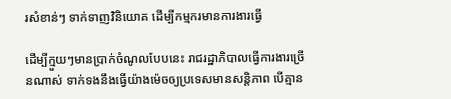រសំខាន់ៗ ទាក់ទាញវិនិយោគ ដើម្បីកម្មករមានការងារធ្វើ

ដើម្បីក្មួយៗមានប្រាក់ចំណូលបែបនេះ រាជរដ្ឋាភិបាលធ្វើការងារច្រើនណាស់ ទាក់ទងនឹងធ្វើយ៉ាងម៉េចឲ្យប្រទេសមានសន្ដិភាព បើគ្មាន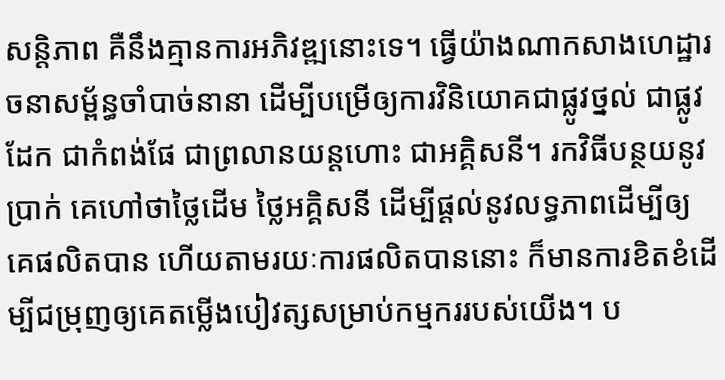សន្ដិភាព គឺនឹងគ្មានការអភិវឌ្ឍនោះទេ។ ធ្វើយ៉ាងណាកសាងហេដ្ឋារចនាសម្ព័ន្ធចាំបាច់នានា ដើម្បីបម្រើឲ្យការវិនិយោគជាផ្លូវថ្នល់ ជាផ្លូវដែក ជាកំពង់ផែ ជាព្រលានយន្ដហោះ ជាអគ្គិសនី។ រកវិធីបន្ថយនូវប្រាក់ គេហៅថាថ្លៃដើម ថ្លៃអគ្គិសនី ដើម្បីផ្ដល់នូវលទ្ធភាពដើម្បីឲ្យគេផលិតបាន ហើយតាមរយៈការផលិតបាននោះ ក៏មានការខិតខំដើម្បីជម្រុញឲ្យគេតម្លើងបៀវត្សសម្រាប់កម្មកររបស់យើង។ ប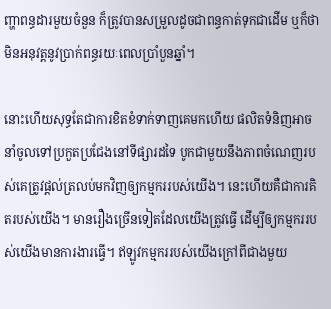ញ្ហាពន្ធដារមួយចំនួន ក៏ត្រូវបានសម្រួលដូចជាពន្ធកាត់ទុកជាដើម ឬក៏ថាមិនអនុវត្តនូវប្រាក់ពន្ធរយៈពេលប្រាំបួនឆ្នាំ។

នោះហើយសុទ្ធតែជាការខិតខំទាក់ទាញគេមកហើយ ផលិតទំនិញអាចនាំចូលទៅប្រកួតប្រជែងនៅទីផ្សារដទៃ បូកជាមួយនឹងភាពចំណេញរបស់គេត្រូវផ្ដល់ត្រលប់មកវិញឲ្យកម្មកររបស់យើង។ នេះហើយគឺជាការគិតរបស់យើង។ មានរឿងច្រើនទៀតដែលយើងត្រូវធ្វើ ដើម្បីឲ្យកម្មកររបស់យើងមានការងារធ្វើ។ ឥឡូវកម្មកររបស់យើងក្រៅពីជាងមួយ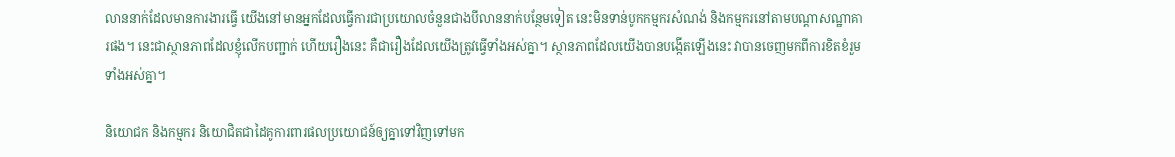លាននាក់ដែលមានការងារធ្វើ យើងនៅមានអ្នកដែលធ្វើការជាប្រយោលចំនួនជាងបីលាននាក់បន្ថែមទៀត នេះមិនទាន់បូកកម្មករសំណង់ និងកម្មករនៅតាមបណ្ដាសណ្ឋាគារផង។ នេះជាស្ថានភាពដែលខ្ញុំលើកបញ្ជាក់ ហើយរឿងនេះ គឺជារឿងដែលយើងត្រូវធ្វើទាំងអស់គ្នា។ ស្ថានភាពដែលយើងបានបង្កើតឡើងនេះ វាបានចេញមកពីការខិតខំរួមទាំងអស់គ្នា។

និយោជក និងកម្មករ និយោជិតជាដៃគូការពារផលប្រយោជន៍ឲ្យគ្នាទៅវិញទៅមក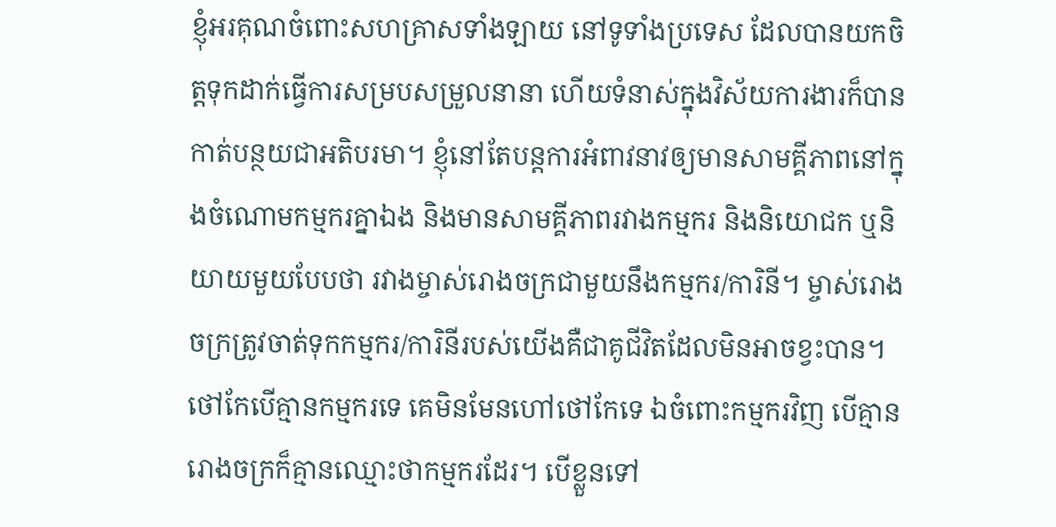ខ្ញុំអរគុណចំពោះសហគ្រាសទាំងឡាយ នៅទូទាំងប្រទេស ដែលបានយកចិត្តទុកដាក់ធ្វើការសម្របសម្រួលនានា ហើយទំនាស់ក្នុងវិស័យការងារក៏បានកាត់បន្ថយជាអតិបរមា។ ខ្ញុំនៅតែបន្តការអំពាវនាវឲ្យមានសាមគ្គីភាពនៅក្នុងចំណោមកម្មករគ្នាឯង និងមានសាមគ្គីភាពរវាងកម្មករ និងនិយោជក ឬនិយាយមួយបែបថា រវាងម្ចាស់រោងចក្រជាមួយនឹងកម្មករ/ការិនី។ ម្ចាស់រោងចក្រត្រូវចាត់ទុកកម្មករ/ការិនីរបស់យើងគឺជាគូជីវិតដែលមិនអាចខ្វះបាន។ ថៅកែបើគ្មានកម្មករទេ គេមិនមែនហៅថៅកែទេ ឯចំពោះកម្មករវិញ បើគ្មានរោងចក្រក៏គ្មានឈ្មោះថាកម្មករដែរ។ បើខ្លួនទៅ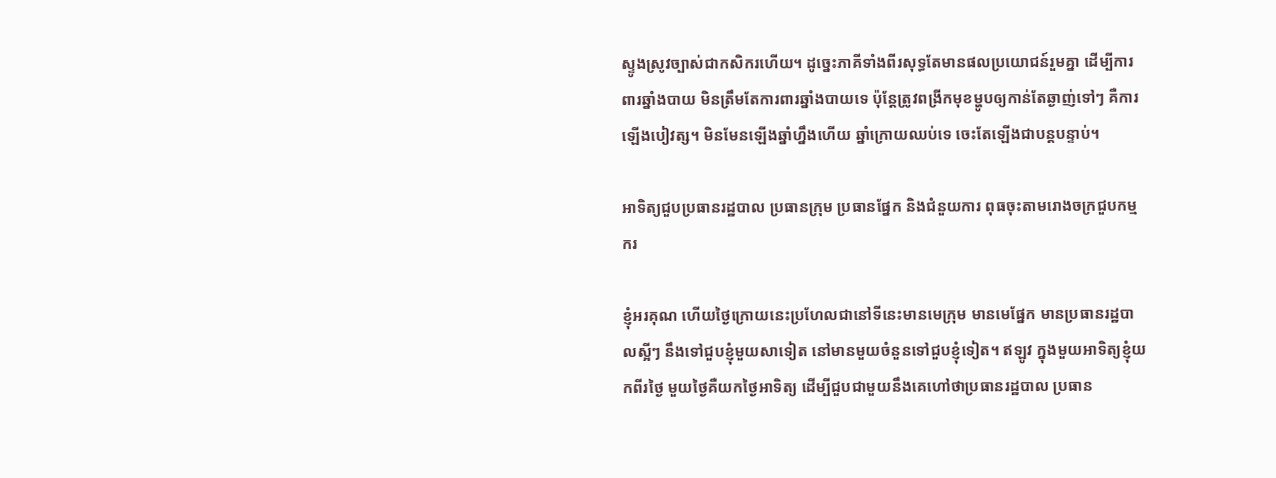ស្ទូងស្រូវច្បាស់ជាកសិករហើយ។ ដូច្នេះភាគីទាំងពីរសុទ្ធតែមានផលប្រយោជន៍រួមគ្នា ដើម្បីការពារឆ្នាំងបាយ មិនត្រឹមតែការពារឆ្នាំងបាយទេ ប៉ុន្តែត្រូវពង្រីកមុខម្ហូបឲ្យកាន់តែឆ្ងាញ់ទៅៗ គឺការឡើងបៀវត្ស។ មិនមែនឡើងឆ្នាំហ្នឹងហើយ ឆ្នាំក្រោយឈប់ទេ ចេះតែឡើងជាបន្តបន្ទាប់។

អាទិត្យជួបប្រធានរដ្ឋបាល ប្រធានក្រុម ប្រធានផ្នែក និងជំនួយការ ពុធចុះតាមរោងចក្រជួបកម្មករ

ខ្ញុំអរគុណ ហើយថ្ងៃក្រោយនេះប្រហែលជានៅទីនេះមានមេក្រុម មានមេផ្នែក មានប្រធានរដ្ឋបាលស្អីៗ នឹងទៅជួបខ្ញុំមួយសាទៀត នៅមានមួយចំនួនទៅជួបខ្ញុំទៀត។ ឥឡូវ ក្នុងមួយអាទិត្យខ្ញុំយកពីរថ្ងៃ មួយថ្ងៃគឺយកថ្ងៃអាទិត្យ ដើម្បីជួបជាមួយនឹងគេហៅថាប្រធានរដ្ឋបាល ប្រធាន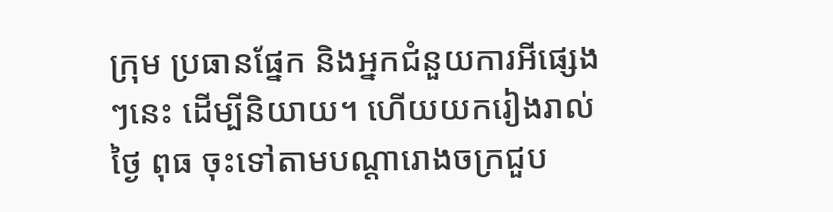ក្រុម ប្រធានផ្នែក និងអ្នកជំនួយការអីផ្សេងៗនេះ ដើម្បីនិយាយ។ ហើយយករៀងរាល់ថ្ងៃ ពុធ ចុះទៅតាមបណ្ដារោងចក្រជួប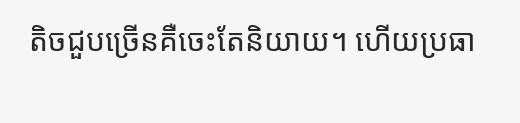តិចជួបច្រើនគឺចេះតែនិយាយ។ ហើយប្រធា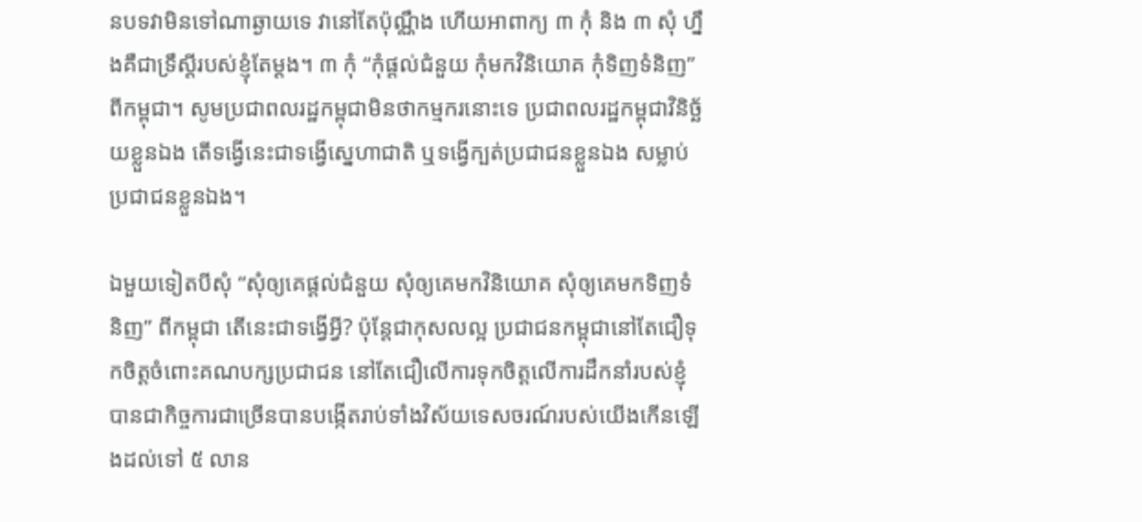នបទវាមិនទៅណាឆ្ងាយទេ វានៅតែប៉ុណ្ណឹង ហើយអាពាក្យ ៣ កុំ និង ៣ សុំ ហ្នឹងគឺជាទ្រឹស្ដីរបស់ខ្ញុំតែម្ដង។ ៣ កុំ “កុំផ្ដល់ជំនួយ កុំមកវិនិយោគ កុំទិញទំនិញ” ពីកម្ពុជា។ សូមប្រជាពលរដ្ឋកម្ពុជាមិនថាកម្មករនោះទេ ប្រជាពលរដ្ឋកម្ពុជាវិនិច្ឆ័យខ្លួនឯង តើទង្វើនេះជាទង្វើស្នេហាជាតិ ឬទង្វើក្បត់ប្រជាជនខ្លួនឯង សម្លាប់ប្រជាជនខ្លួនឯង។

ឯមួយទៀតបីសុំ “សុំឲ្យគេផ្ដល់ជំនួយ សុំឲ្យគេមកវិនិយោគ សុំឲ្យគេមកទិញទំនិញ” ពីកម្ពុជា តើនេះជាទង្វើអ្វី? ប៉ុន្តែជាកុសលល្អ ប្រជាជនកម្ពុជានៅតែជឿទុកចិត្តចំពោះគណបក្សប្រជាជន នៅតែជឿលើការទុកចិត្តលើការដឹកនាំរបស់ខ្ញុំ បានជាកិច្ចការជាច្រើនបានបង្កើតរាប់ទាំងវិស័យទេសចរណ៍របស់យើងកើនឡើងដល់ទៅ ៥ លាន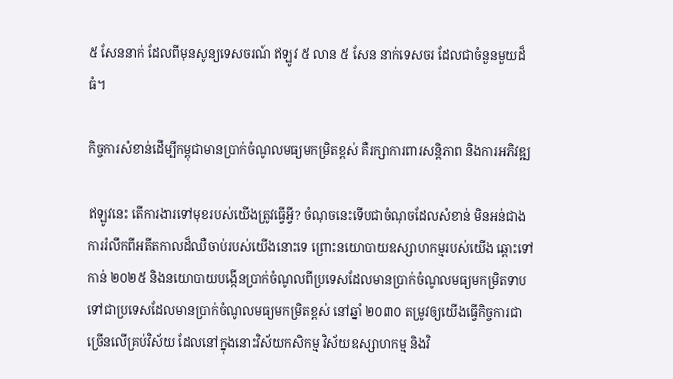៥ សែននាក់ ដែលពីមុនសូន្យទេសចរណ៍ ឥឡូវ ៥ លាន ៥ សែន នាក់ទេសចរ ដែលជាចំនួនមួយដ៏ធំ។

កិច្ចការសំខាន់ដើម្បីកម្ពុជាមានប្រាក់ចំណូលមធ្យមកម្រិតខ្ពស់ គឺរក្សាការពារសន្តិភាព និងការអភិវឌ្ឍ

ឥឡូវនេះ តើការងារទៅមុខរបស់យើងត្រូវធ្វើអ្វី? ចំណុចនេះទើបជាចំណុចដែលសំខាន់ មិនអន់ជាងការរំលឹកពីអតីតកាលដ៏ឈឺចាប់របស់យើងនោះទេ ព្រោះនយោបាយឧស្សាហកម្មរបស់យើង ឆ្ពោះទៅកាន់ ២០២៥ និងនយោបាយបង្កើនប្រាក់ចំណូលពីប្រទេសដែលមានប្រាក់ចំណូលមធ្យមកម្រិតទាប ទៅជាប្រទេសដែលមានប្រាក់ចំណូលមធ្យមកម្រិតខ្ពស់ នៅឆ្នាំ ២០៣០ តម្រូវឲ្យយើងធ្វើកិច្ចការជាច្រើនលើគ្រប់វិស័យ ដែលនៅក្នុងនោះវិស័យកសិកម្ម វិស័យឧស្សាហកម្ម និងវិ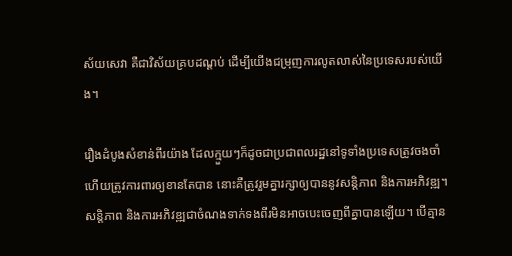ស័យសេវា គឺជាវិស័យគ្របដណ្ដប់ ដើម្បីយើងជម្រុញការលូតលាស់នៃប្រទេសរបស់យើង។

រឿងដំបូងសំខាន់ពីរយ៉ាង ដែលក្មួយៗក៏ដូចជាប្រជាពលរដ្ឋនៅទូទាំងប្រទេសត្រូវចងចាំ ហើយត្រូវការពារឲ្យខានតែបាន នោះគឺត្រូវរួមគ្នារក្សាឲ្យបាននូវសន្ដិភាព និងការអភិវឌ្ឍ។ សន្ដិភាព និងការអភិវឌ្ឍជាចំណងទាក់ទងពីរមិនអាចបេះចេញពីគ្នាបានឡើយ។ បើគ្មាន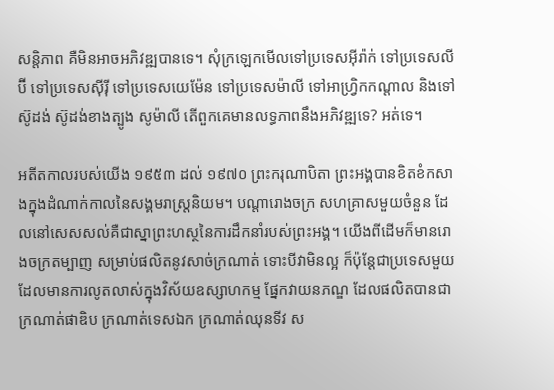សន្ដិភាព គឺមិនអាចអភិវឌ្ឍបានទេ។ សុំក្រឡេកមើលទៅប្រទេសអ៊ីរ៉ាក់ ទៅប្រទេសលីប៊ី ទៅប្រទេសស៊ីរ៉ី ទៅប្រទេសយេម៉ែន ទៅប្រទេសម៉ាលី ទៅអាហ្រ្វិកកណ្ដាល និងទៅស៊ូដង់ ស៊ូដង់ខាងត្បូង សូម៉ាលី តើពួកគេមានលទ្ធភាពនឹងអភិវឌ្ឍទេ? អត់ទេ។

អតីតកាលរបស់យើង ១៩៥៣ ដល់ ១៩៧០ ព្រះករុណាបិតា ព្រះអង្គបានខិតខំកសាងក្នុងដំណាក់កាលនៃសង្គមរាស្រ្ដនិយម។ បណ្តារោងចក្រ សហគ្រាសមួយចំនួន ដែលនៅសេសសល់គឺជាស្នាព្រះហស្ថនៃការដឹកនាំរបស់ព្រះអង្គ។ យើងពីដើមក៏មានរោងចក្រតម្បាញ សម្រាប់ផលិតនូវសាច់ក្រណាត់ ទោះបីវាមិនល្អ ក៏ប៉ុន្តែជាប្រទេសមួយដែលមានការលូតលាស់ក្នុងវិស័យឧស្សាហកម្ម ផ្នែកវាយនភណ្ឌ ដែលផលិតបានជាក្រណាត់ផាឌិប ក្រណាត់ទេសឯក ក្រណាត់ឈុនទីវ ស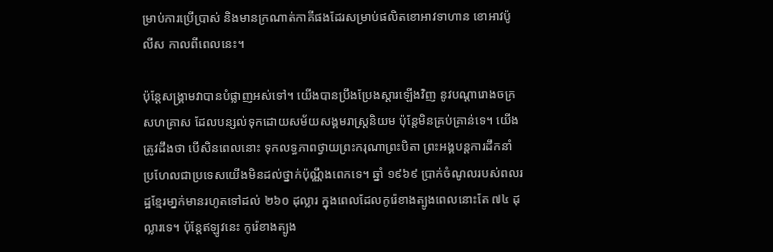ម្រាប់ការប្រើប្រាស់ និងមានក្រណាត់កាគីផងដែរសម្រាប់ផលិតខោអាវទាហាន ខោអាវប៉ូលីស កាលពីពេលនេះ។

ប៉ុន្តែសង្គ្រាមវាបានបំផ្លាញអស់ទៅ។ យើងបានប្រឹងប្រែងស្តារឡើងវិញ នូវបណ្ដារោងចក្រសហគ្រាស ដែលបន្សល់ទុកដោយសម័យសង្គមរាស្ត្រនិយម ប៉ុន្តែមិនគ្រប់គ្រាន់ទេ។ យើងត្រូវដឹងថា បើសិនពេលនោះ ទុកលទ្ធភាពថ្វាយព្រះករុណាព្រះបិតា ព្រះអង្គបន្តការដឹកនាំ ប្រហែលជាប្រទេសយើងមិនដល់ថ្នាក់ប៉ុណ្ណឹងពេកទេ។ ឆ្នាំ ១៩៦៩ ប្រាក់ចំណូលរបស់ពលរដ្ឋខ្មែរមា្នក់មានរហូតទៅដល់ ២៦០ ដុល្លារ ក្នុងពេលដែលកូរ៉េខាងត្បូងពេលនោះតែ ៧៤ ដុល្លារទេ។ ប៉ុន្តែឥឡូវនេះ កូរ៉េខាងត្បូង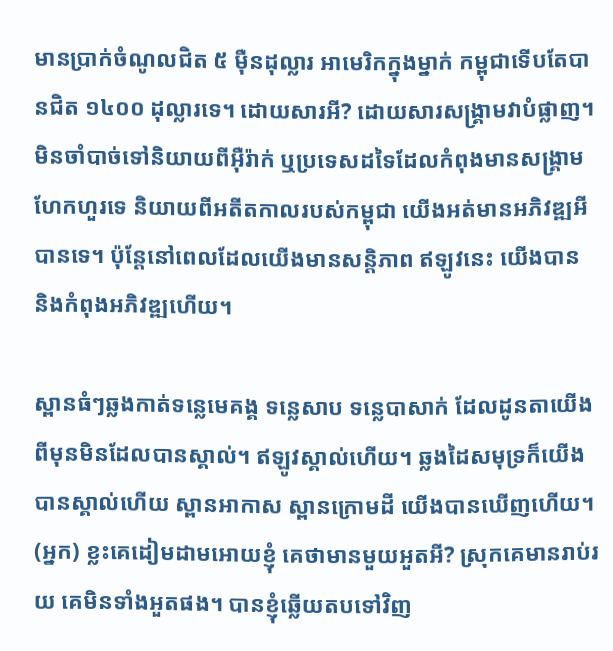មានប្រាក់ចំណូលជិត ៥ ម៉ឺនដុល្លារ អាមេរិកក្នុងម្នាក់ កម្ពុជាទើបតែបានជិត ១៤០០ ដុល្លារទេ។ ដោយសារអី? ដោយសារសង្គ្រាមវាបំផ្លាញ។ មិនចាំបាច់ទៅនិយាយពីអ៊ឺរ៉ាក់ ឬប្រទេសដទៃដែលកំពុងមានសង្គ្រាមហែកហួរទេ និយាយពីអតីតកាលរបស់កម្ពុជា យើងអត់មានអភិវឌ្ឍអីបានទេ។ ប៉ុន្តែនៅពេលដែលយើងមានសន្តិភាព ឥឡូវនេះ យើងបាន និងកំពុងអភិវឌ្ឍហើយ។

ស្ពានធំៗឆ្លងកាត់ទន្លេមេគង្គ ទន្លេសាប ទន្លេបាសាក់ ដែលដូនតាយើងពីមុនមិនដែលបានស្គាល់។ ឥឡូវស្គាល់ហើយ។ ឆ្លងដៃសមុទ្រក៏យើងបានស្គាល់ហើយ ស្ពានអាកាស ស្ពានក្រោមដី យើងបានឃើញហើយ។ (អ្នក) ខ្លះគេដៀមដាមអោយខ្ញុំ គេថាមានមួយអួតអី? ស្រុកគេមានរាប់រយ គេមិនទាំងអួតផង។ បានខ្ញុំឆ្លើយតបទៅវិញ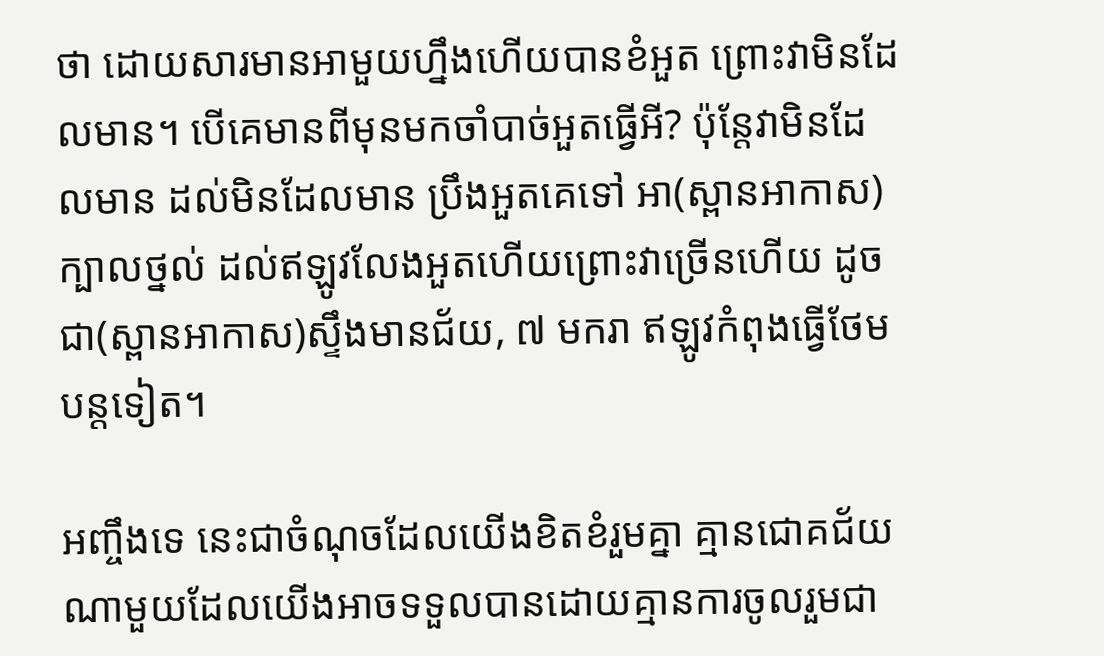ថា ដោយសារមានអាមួយហ្នឹងហើយបានខំអួត ព្រោះវាមិនដែលមាន។ បើគេមានពីមុនមកចាំបាច់អួតធ្វើអី? ប៉ុន្តែវាមិនដែលមាន ដល់មិនដែលមាន ប្រឹងអួតគេទៅ អា(ស្ពានអាកាស)ក្បាលថ្នល់ ដល់ឥឡូវលែងអួតហើយព្រោះវាច្រើនហើយ ដូចជា(ស្ពានអាកាស)ស្ទឹងមានជ័យ, ៧ មករា ឥឡូវកំពុងធ្វើថែមបន្តទៀត។

អញ្ចឹងទេ នេះជាចំណុចដែលយើងខិតខំរួមគ្នា គ្មានជោគជ័យណាមួយដែលយើងអាចទទួលបានដោយគ្មានការចូលរួមជា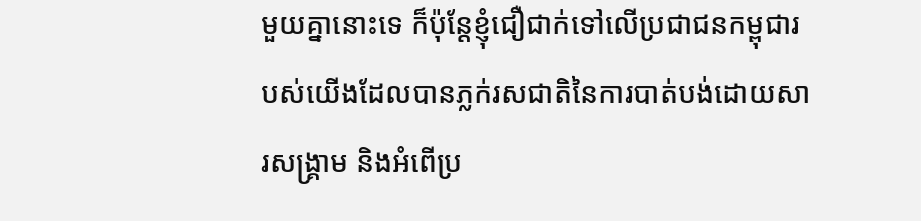មួយគ្នានោះទេ ក៏ប៉ុន្តែខ្ញុំជឿជាក់ទៅលើប្រជាជនកម្ពុជារបស់យើងដែលបានភ្លក់រសជាតិនៃការបាត់បង់ដោយសារសង្គ្រាម និងអំពើប្រ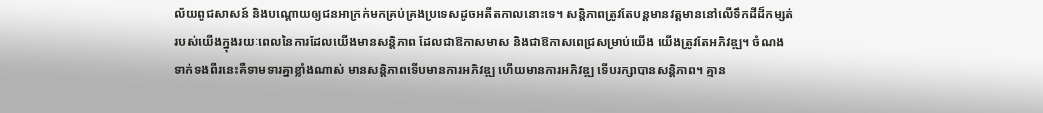ល័យពូជសាសន៍ និងបណ្ដោយឲ្យជនអាក្រក់មកគ្រប់គ្រងប្រទេសដូចអតីតកាលនោះទេ។ សន្តិភាពត្រូវតែបន្តមានវត្តមាននៅលើទឹកដីដ៏កម្សត់របស់យើងក្នុងរយៈពេលនៃការដែលយើងមានសន្តិភាព ដែលជាឱកាសមាស និងជាឱកាសពេជ្រសម្រាប់យើង យើងត្រូវតែអភិវឌ្ឍ។ ចំណងទាក់ទងពីរនេះគឺទាមទារគ្នាខ្លាំងណាស់ មានសន្តិភាពទើបមានការអភិវឌ្ឍ ហើយមានការអភិវឌ្ឍ ទើបរក្សាបានសន្តិភាព។ គ្មាន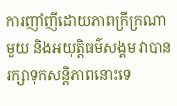ការញាំញីដោយភាពក្រីក្រណាមួយ និងអយុត្តិធម៌សង្គម វាបានរក្សាទុកសន្តិភាពនោះទេ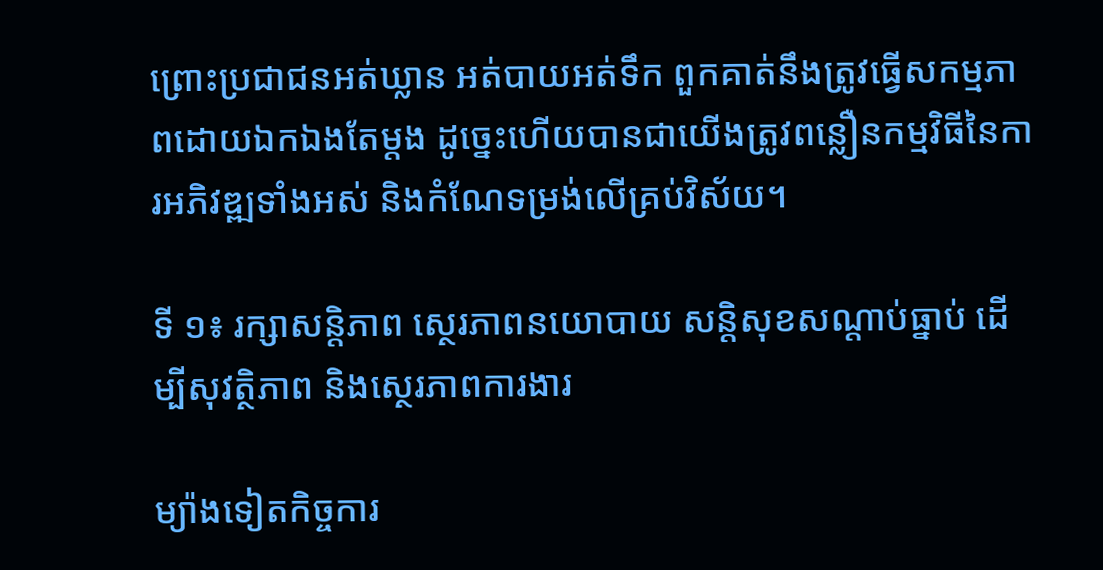ព្រោះប្រជាជនអត់ឃ្លាន អត់បាយអត់ទឹក ពួកគាត់នឹងត្រូវធ្វើសកម្មភាពដោយឯកឯងតែម្តង ដូច្នេះហើយបានជាយើងត្រូវពន្លឿនកម្មវិធីនៃការអភិវឌ្ឍទាំងអស់ និងកំណែទម្រង់លើគ្រប់វិស័យ។

ទី ១៖ រក្សាសន្តិភាព ស្ថេរភាពនយោបាយ សន្តិសុខសណ្តាប់ធ្នាប់ ដើម្បីសុវត្ថិភាព និងស្ថេរភាពការងារ

ម្យ៉ាងទៀតកិច្ចការ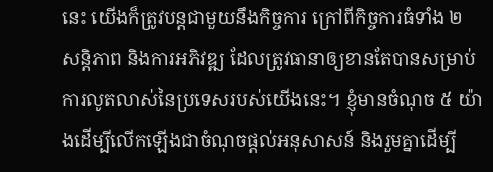នេះ យើងក៏ត្រូវបន្តជាមួយនឹងកិច្ចការ ក្រៅពីកិច្ចការធំទាំង ២ សន្តិភាព និងការអភិវឌ្ឍ ដែលត្រូវធានាឲ្យខានតែបានសម្រាប់ការលូតលាស់នៃប្រទេសរបស់យើងនេះ។ ខ្ញុំមានចំណុច ៥ យ៉ាងដើម្បីលើកឡើងជាចំណុចផ្តល់អនុសាសន៍ និងរួមគ្នាដើម្បី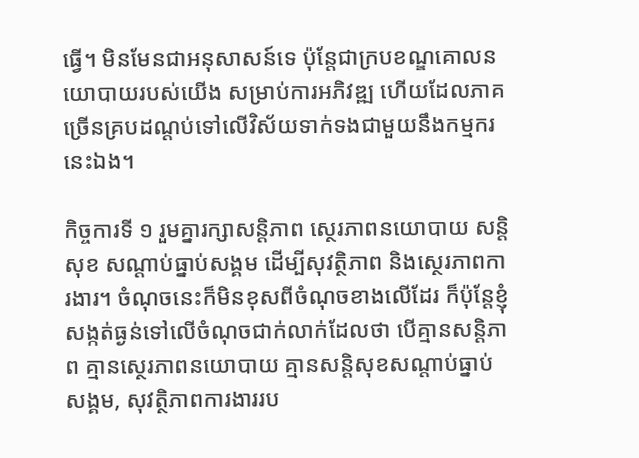ធ្វើ។ មិនមែនជាអនុសាសន៍ទេ ប៉ុន្តែជាក្របខណ្ឌគោលនយោបាយរបស់យើង សម្រាប់ការអភិវឌ្ឍ ហើយដែលភាគច្រើនគ្របដណ្តប់ទៅលើវិស័យទាក់ទងជាមួយនឹងកម្មករនេះឯង។

កិច្ចការទី ១ រួមគ្នារក្សាសន្តិភាព ស្ថេរភាពនយោបាយ សន្តិសុខ សណ្តាប់ធ្នាប់សង្គម ដើម្បីសុវត្ថិភាព និងស្ថេរភាពការងារ។ ចំណុចនេះក៏មិនខុសពីចំណុចខាងលើដែរ ក៏ប៉ុន្តែខ្ញុំសង្កត់ធ្ងន់ទៅលើចំណុចជាក់លាក់ដែលថា បើគ្មានសន្តិភាព គ្មានស្ថេរភាពនយោបាយ គ្មានសន្តិសុខសណ្តាប់ធ្នាប់សង្គម, សុវត្ថិភាពការងាររប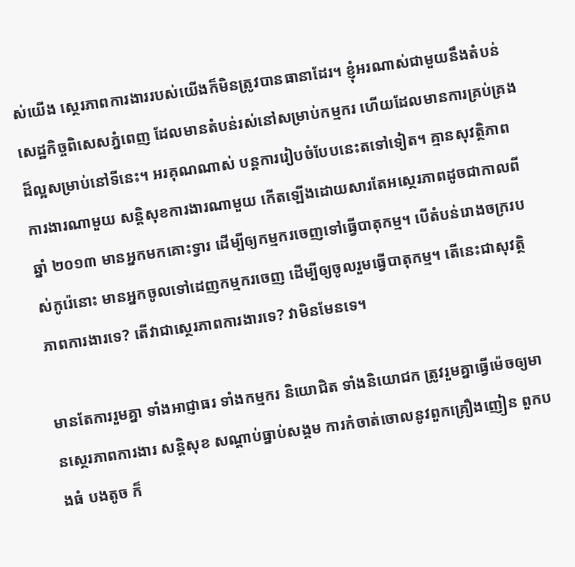ស់យើង ស្ថេរភាពការងាររបស់យើងក៏មិនត្រូវបានធានាដែរ។ ខ្ញុំអរណាស់ជាមួយនឹងតំបន់សេដ្ឋកិច្ចពិសេសភ្នំពេញ ដែលមានតំបន់រស់នៅសម្រាប់កម្មករ ហើយដែលមានការគ្រប់គ្រងដ៏ល្អសម្រាប់នៅទីនេះ។ អរគុណណាស់ បន្តការរៀបចំបែបនេះតទៅទៀត។ គ្មានសុវត្ថិភាពការងារណាមួយ សន្តិសុខការងារណាមួយ កើតឡើងដោយសារតែអស្ថេរភាពដូចជាកាលពីឆ្នាំ ២០១៣ មានអ្នកមកគោះទ្វារ ដើម្បីឲ្យកម្មករចេញទៅធ្វើបាតុកម្ម។ បើតំបន់រោងចក្ររបស់កូរ៉េនោះ មានអ្នកចូលទៅដេញកម្មករចេញ ដើម្បីឲ្យចូលរួមធ្វើបាតុកម្ម។ តើនេះជាសុវត្ថិភាពការងារទេ? តើវាជាស្ថេរភាពការងារទេ? វាមិនមែនទេ។

មានតែការរួមគ្នា ទាំងអាជ្ញាធរ ទាំងកម្មករ និយោជិត ទាំងនិយោជក ត្រូវរួមគ្នាធ្វើម៉េចឲ្យមានស្ថេរភាពការងារ សន្តិសុខ សណ្តាប់ធ្នាប់សង្គម ការកំចាត់ចោលនូវពួកគ្រឿងញៀន ពួកបងធំ បងតូច ក៏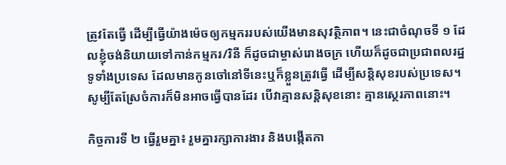ត្រូវតែធ្វើ ដើម្បីធ្វើយ៉ាងម៉េចឲ្យកម្មកររបស់យើងមានសុវត្ថិភាព។ នេះជាចំណុចទី ១ ដែលខ្ញុំចង់និយាយទៅកាន់កម្មករ/រិនី ក៏ដូចជាម្ចាស់រោងចក្រ ហើយក៏ដូចជាប្រជាពលរដ្ឋទូទាំងប្រទេស ដែលមានកូនចៅនៅទីនេះឬក៏ខ្លួនត្រូវធ្វើ ដើម្បីសន្តិសុខរបស់ប្រទេស។ សូម្បីតែស្រែចំការក៏មិនអាចធ្វើបានដែរ បើវាគ្មានសន្តិសុខនោះ គ្មានស្ថេរភាពនោះ។

កិច្ចការទី ២ ធ្វើរួមគ្នា៖ រួមគ្នារក្សាការងារ និងបង្កើតកា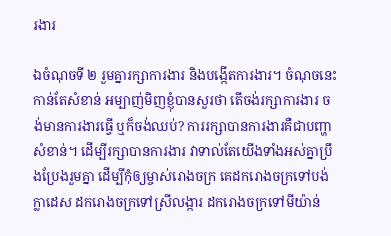រងារ

ឯចំណុចទី ២ រួមគ្នារក្សាការងារ និងបង្កើតការងារ។ ចំណុចនេះកាន់តែសំខាន់ អម្បាញ់មិញខ្ញុំបានសួរថា តើចង់រក្សាការងារ ចង់មានការងារធ្វើ ឬក៏ចង់ឈប់? ការរក្សាបានការងារគឺជាបញ្ហាសំខាន់។ ដើម្បីរក្សាបានការងារ វាទាល់តែយើងទាំងអស់គ្នាប្រឹងប្រែងរួមគ្នា ដើម្បីកុំឲ្យម្ចាស់រោងចក្រ គេដករោងចក្រទៅបង់ក្លាដេស ដករោងចក្រទៅស្រីលង្ការ ដករោងចក្រទៅមីយ៉ាន់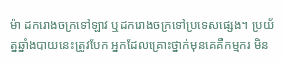ម៉ា ដករោងចក្រទៅឡាវ ឬដករោងចក្រទៅប្រទេសផ្សេង។ ប្រយ័ត្នឆ្នាំងបាយនេះត្រូវបែក អ្នកដែលគ្រោះថ្នាក់មុនគេគឺកម្មករ មិន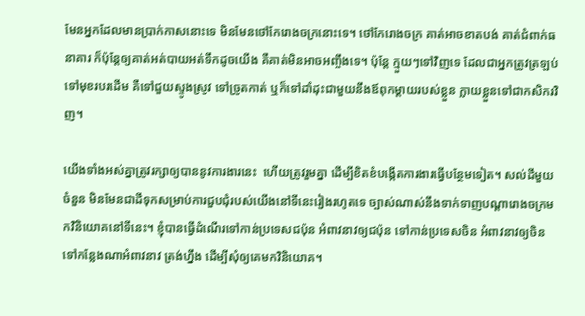មែនអ្នកដែលមានប្រាក់កាសនោះទេ មិនមែនថៅកែរោងចក្រនោះទេ។ ថៅកែរោងចក្រ គាត់អាចខាតបង់ គាត់ជំពាក់ធនាគារ ក៏ប៉ុន្តែឲ្យគាត់អត់បាយអត់ទឹកដូចយើង គឺគាត់មិនអាចអញ្ចឹងទេ។ ប៉ុន្តែ ក្មួយៗទៅវិញទេ ដែលជាអ្នកត្រូវត្រឡប់ទៅមុខរបរដើម គឺទៅជួយស្ទូងស្រូវ ទៅច្រូតកាត់ ឬក៏ទៅដាំដុះជាមួយនឹងឪពុកម្តាយរបស់ខ្លួន ក្លាយខ្លួនទៅជាកសិករវិញ។

យើងទាំងអស់គ្នាត្រូវរក្សាឲ្យបាននូវការងារនេះ  ហើយត្រូវរួមគ្នា ដើម្បីខិតខំបង្កើតការងារធ្វើបន្ថែមទៀត។ សល់ដីមួយចំនួន មិនមែនជាដីទុកសម្រាប់ការជួបជុំរបស់យើងនៅទីនេះរៀងរហូតទេ ច្បាស់ណាស់នឹងទាក់ទាញបណ្តារោងចក្រមកវិនិយោគនៅទីនេះ។ ខ្ញុំបានធ្វើដំណើរទៅកាន់ប្រទេសជប៉ុន អំពាវនាវឲ្យជប៉ុន ទៅកាន់ប្រទេសចិន អំពាវនាវឲ្យចិន ទៅកន្លែងណាអំពាវនាវ ត្រង់ហ្នឹង ដើម្បីសុំឲ្យគេមកវិនិយោគ។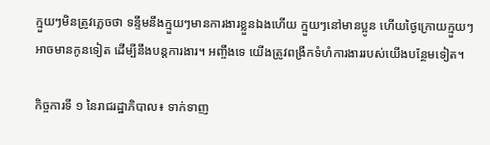ក្មួយៗមិនត្រូវភ្លេចថា ទន្ទឹមនឹងក្មួយៗមានការងារខ្លួនឯងហើយ ក្មួយៗនៅមានប្អូន ហើយថ្ងៃក្រោយក្មួយៗអាចមានកូនទៀត ដើម្បីនឹងបន្តការងារ។ អញ្ចឹងទេ យើងត្រូវពង្រីកទំហំការងាររបស់យើងបន្ថែមទៀត។

កិច្ចការទី ១ នៃរាជរដ្ឋាភិបាល៖ ទាក់ទាញ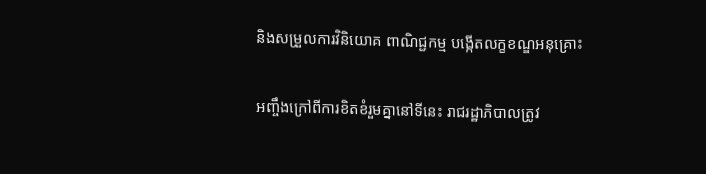និងសម្រួលការវិនិយោគ ពាណិជ្ជកម្ម បង្កើតលក្ខខណ្ឌអនុគ្រោះ

អញ្ចឹងក្រៅពីការខិតខំរួមគ្នានៅទីនេះ រាជរដ្ឋាភិបាលត្រូវ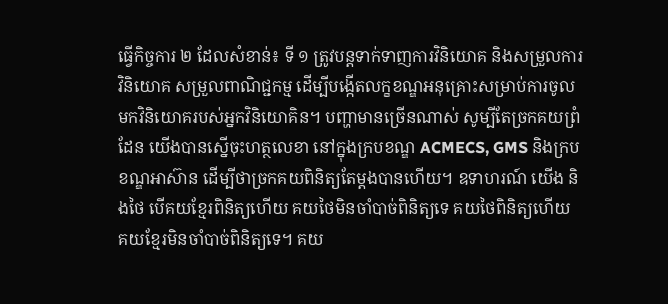ធ្វើកិច្ចការ ២ ដែលសំខាន់៖ ទី ១ ត្រូវបន្តទាក់ទាញការវិនិយោគ និងសម្រួលការវិនិយោគ សម្រួលពាណិជ្ជកម្ម ដើម្បីបង្កើតលក្ខខណ្ឌអនុគ្រោះសម្រាប់ការចូលមកវិនិយោគរបស់អ្នកវិនិយោគិន។ បញ្ហាមានច្រើនណាស់ សូម្បីតែច្រកគយព្រំដែន យើងបានស្នើចុះហត្ថលេខា នៅក្នុងក្របខណ្ឌ ACMECS, GMS និងក្របខណ្ឌអាស៊ាន ដើម្បីថាច្រកគយពិនិត្យតែម្តងបានហើយ។ ឧទាហរណ៍ យើង និងថៃ បើគយខ្មែរពិនិត្យហើយ គយថៃមិនចាំបាច់ពិនិត្យទេ គយថៃពិនិត្យហើយ គយខ្មែរមិនចាំបាច់ពិនិត្យទេ។ គយ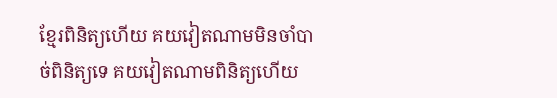ខ្មែរពិនិត្យហើយ គយវៀតណាមមិនចាំបាច់ពិនិត្យទេ គយវៀតណាមពិនិត្យហើយ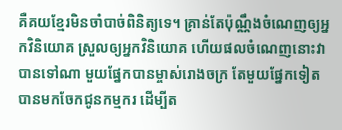គឺគយខ្មែរមិនចាំបាច់ពិនិត្យទេ។ គ្រាន់តែប៉ុណ្ណឹងចំណេញឲ្យអ្នកវិនិយោគ ស្រួលឲ្យអ្នកវិនិយោគ ហើយផលចំណេញនោះវាបានទៅណា មួយផ្នែកបានម្ចាស់រោងចក្រ តែមួយផ្នែកទៀត បានមកចែកជូនកម្មករ ដើម្បីត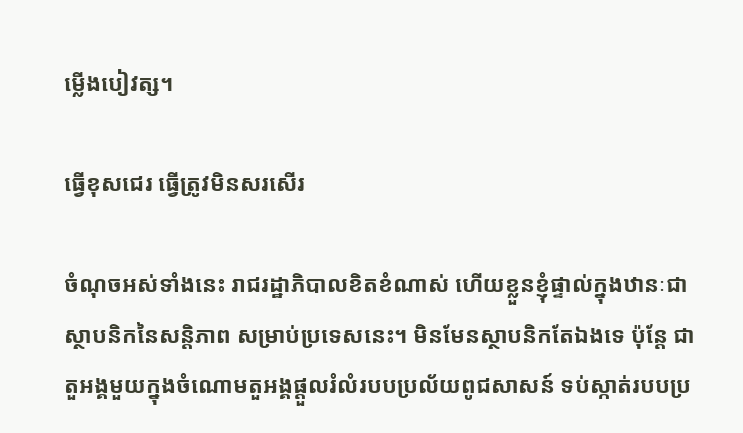ម្លើងបៀវត្ស។

ធ្វើខុសជេរ ធ្វើត្រូវមិនសរសើរ

ចំណុចអស់ទាំងនេះ រាជរដ្ឋាភិបាលខិតខំណាស់ ហើយខ្លួនខ្ញុំផ្ទាល់ក្នុងឋានៈជាស្ថាបនិកនៃសន្តិភាព សម្រាប់ប្រទេសនេះ។ មិនមែនស្ថាបនិកតែឯងទេ ប៉ុន្តែ ជាតួអង្គមួយក្នុងចំណោមតួអង្គផ្តួលរំលំរបបប្រល័យពូជសាសន៍ ទប់ស្កាត់របបប្រ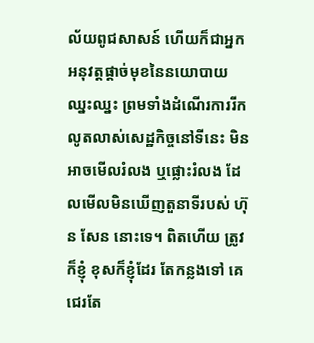ល័យពូជសាសន៍ ហើយក៏ជាអ្នកអនុវត្តផ្តាច់មុខនៃនយោបាយឈ្នះឈ្នះ ព្រមទាំងដំណើរការរីកលូតលាស់សេដ្ឋកិច្ចនៅទីនេះ មិនអាចមើលរំលង ឬផ្លោះរំលង ដែលមើលមិនឃើញតួនាទីរបស់ ហ៊ុន សែន នោះទេ។ ពិតហើយ ត្រូវក៏ខ្ញុំ ខុសក៏ខ្ញុំដែរ តែកន្លងទៅ គេជេរតែ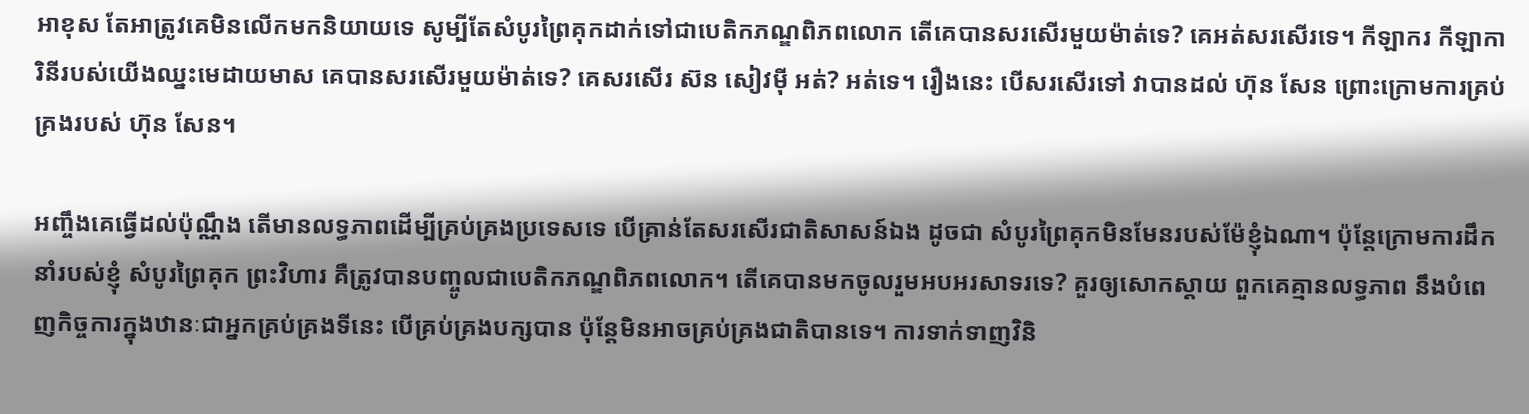អាខុស តែអាត្រូវគេមិនលើកមកនិយាយទេ សូម្បីតែសំបូរព្រៃគុកដាក់ទៅជាបេតិកភណ្ឌពិភពលោក តើគេបានសរសើរមួយម៉ាត់ទេ? គេអត់សរសើរទេ។ កីឡាករ កីឡាការិនីរបស់យើងឈ្នះមេដាយមាស គេបានសរសើរមួយម៉ាត់ទេ? គេសរសើរ ស៊ន សៀវម៉ី អត់? អត់ទេ។ រឿងនេះ បើសរសើរទៅ វាបានដល់ ហ៊ុន សែន ព្រោះក្រោមការគ្រប់គ្រងរបស់ ហ៊ុន សែន។

អញ្ចឹងគេធ្វើដល់ប៉ុណ្ណឹង តើមានលទ្ធភាពដើម្បីគ្រប់គ្រងប្រទេសទេ បើគ្រាន់តែសរសើរជាតិសាសន៍ឯង ដូចជា សំបូរព្រៃគុកមិនមែនរបស់ម៉ែខ្ញុំឯណា។ ប៉ុន្តែក្រោមការដឹកនាំរបស់ខ្ញុំ សំបូរព្រៃគុក ព្រះវិហារ គឺត្រូវបានបញ្ចូលជាបេតិកភណ្ឌពិភពលោក។ តើគេបានមកចូលរួមអបអរសាទរទេ? គួរឲ្យសោកស្តាយ ពួកគេគ្មានលទ្ធភាព នឹងបំពេញកិច្ចការក្នុងឋានៈជាអ្នកគ្រប់គ្រងទីនេះ បើគ្រប់គ្រងបក្សបាន ប៉ុន្តែមិនអាចគ្រប់គ្រងជាតិបានទេ។ ការទាក់ទាញវិនិ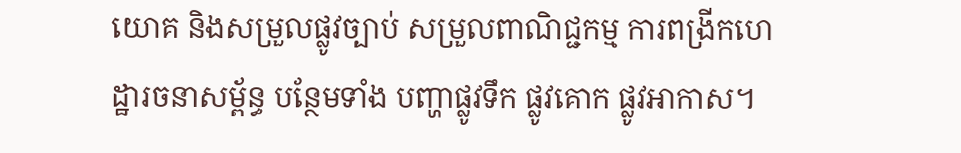យោគ និងសម្រួលផ្លូវច្បាប់ សម្រួលពាណិជ្ជកម្ម ការពង្រីកហេដ្ឋារចនាសម្ព័ន្ធ បន្ថែមទាំង បញ្ហាផ្លូវទឹក ផ្លូវគោក ផ្លូវអាកាស។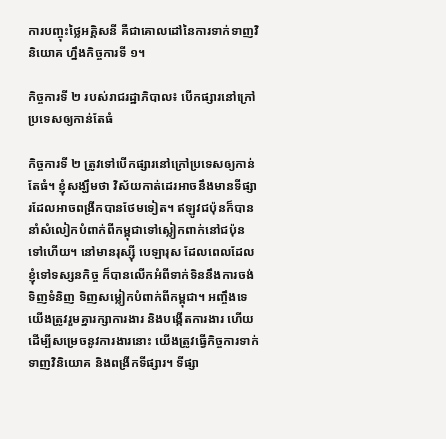ការបញ្ចុះថ្លៃអគ្គិសនី គឺជាគោលដៅនៃការទាក់ទាញវិនិយោគ ហ្នឹងកិច្ចការទី ១។

កិច្ចការទី ២ របស់រាជរដ្ឋាភិបាល៖ បើកផ្សារនៅក្រៅប្រទេសឲ្យកាន់តែធំ

កិច្ចការទី ២ ត្រូវទៅបើកផ្សារនៅក្រៅប្រទេសឲ្យកាន់តែធំ។ ខ្ញុំសង្ឃឹមថា វិស័យកាត់ដេរអាចនឹងមានទីផ្សារដែលអាចពង្រីកបានថែមទៀត។ ឥឡូវជប៉ុនក៏បាននាំសំលៀកបំពាក់ពីកម្ពុជាទៅស្លៀកពាក់នៅជប៉ុនទៅហើយ។ នៅមានរុស្ស៊ី បេឡារុស ដែលពេលដែលខ្ញុំទៅទស្សនកិច្ច ក៏បានលើកអំពីទាក់ទិននឹងការចង់ទិញទំនិញ ទិញសម្លៀកបំពាក់ពីកម្ពុជា។ អញ្ចឹងទេ យើងត្រូវរួមគ្នារក្សាការងារ និងបង្កើតការងារ ហើយដើម្បីសម្រេចនូវការងារនោះ យើងត្រូវធ្វើកិច្ចការទាក់ទាញវិនិយោគ និងពង្រីកទីផ្សារ។ ទីផ្សា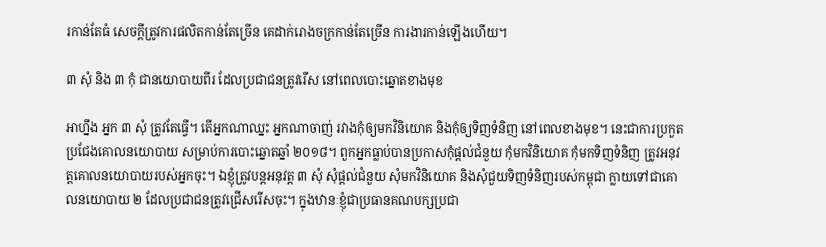រកាន់តែធំ សេចក្តីត្រូវការផលិតកាន់តែច្រើន គេដាក់រោងចក្រកាន់តែច្រើន ការងារកាន់ឡើងហើយ។

៣ សុំ និង ៣ កុំ ជានយោបាយពីរ ដែលប្រជាជនត្រូវរើស នៅពេលបោះឆ្នោតខាងមុខ

អាហ្នឹង អ្នក ៣ សុំ ត្រូវតែធ្វើ។ តើអ្នកណាឈ្នះ អ្នកណាចាញ់ រវាងកុំឲ្យមកវិនិយោគ និងកុំឲ្យទិញទំនិញ នៅពេលខាងមុខ។ នេះជាការប្រកួតប្រជែងគោលនយោបាយ សម្រាប់ការបោះឆ្នោតឆ្នាំ ២០១៨។ ពួកអ្នកធ្លាប់បានប្រកាសកុំផ្តល់ជំនួយ កុំមកវិនិយោគ កុំមកទិញទំនិញ ត្រូវអនុវត្តគោលនយោបាយរបស់អ្នកចុះ។ ឯខ្ញុំត្រូវបន្តអនុវត្ត ៣ សុំ សុំផ្តល់ជំនួយ សុំមកវិនិយោគ និងសុំជួយទិញទំនិញរបស់កម្ពុជា ក្លាយទៅជាគោលនយោបាយ ២ ដែលប្រជាជនត្រូវជ្រើសរើសចុះ។ ក្នុងឋានៈខ្ញុំជាប្រធានគណបក្សប្រជា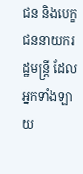ជន និងបេក្ខជននាយករដ្ឋមន្ត្រី ដែលអ្នកទាំងឡាយ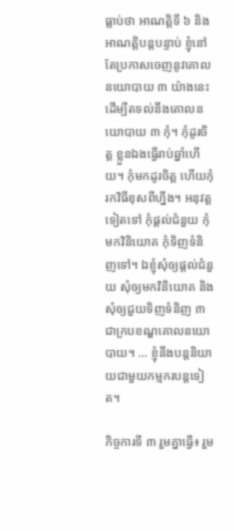ធ្លាប់ថា អាណត្តិទី ៦ និងអាណត្តិបន្តបន្ទាប់ ខ្ញុំនៅតែប្រកាសចេញនូវគោលនយោបាយ ៣ យ៉ាងនេះ ដើម្បីតទល់នឹងគោលនយោបាយ ៣ កុំ។ កុំដូរចិត្ត ខ្លួនឯងធ្វើរាប់ឆ្នាំហើយ។ កុំមកដូរចិត្ត ហើយកុំរកវិធីខុសពីហ្នឹង។ អនុវត្តទៀតទៅ កុំផ្តល់ជំនួយ កុំមកវិនិយោគ កុំទិញទំនិញទៅ។ ឯខ្ញុំសុំឲ្យផ្តល់ជំនួយ សុំឲ្យមកវិនិយោគ និងសុំឲ្យជួយទិញទំនិញ ៣ ជាក្របខណ្ឌគោលនយោបាយ។ … ខ្ញុំនឹងបន្តនិយាយជាមួយកម្មករបន្តទៀត។

កិច្ចការទី ៣ រួមគ្នាធ្វើ៖ រួម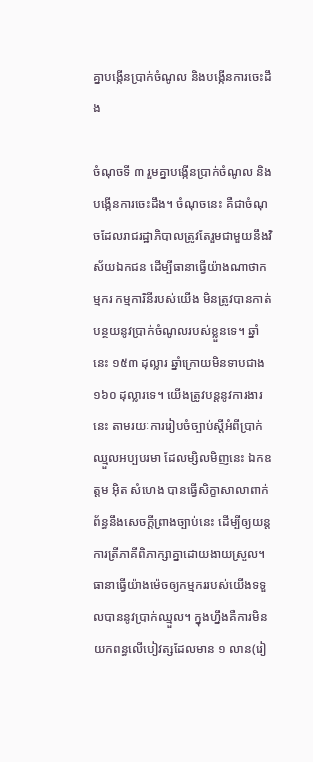គ្នាបង្កើនប្រាក់ចំណូល និងបង្កើនការចេះដឹង

ចំណុចទី ៣ រួមគ្នាបង្កើនប្រាក់ចំណូល និងបង្កើនការចេះដឹង។ ចំណុចនេះ គឺជាចំណុចដែលរាជរដ្ឋាភិបាលត្រូវតែរួមជាមួយនឹងវិស័យឯកជន ដើម្បីធានាធ្វើយ៉ាងណាថាកម្មករ កម្មការិនីរបស់យើង មិនត្រូវបានកាត់បន្ថយនូវប្រាក់ចំណូលរបស់ខ្លួនទេ។ ឆ្នាំនេះ ១៥៣ ដុល្លារ ឆ្នាំក្រោយមិនទាបជាង ១៦០ ដុល្លារទេ។ យើងត្រូវបន្តនូវការងារនេះ តាមរយៈការរៀបចំច្បាប់ស្តីអំពីប្រាក់ឈ្មួលអប្បបរមា ដែលម្សិលមិញនេះ ឯកឧត្តម អ៊ិត សំហេង បានធ្វើសិក្ខាសាលាពាក់ព័ន្ធនឹងសេចក្តីព្រាងច្បាប់នេះ ដើម្បីឲ្យយន្តការត្រីភាគីពិភាក្សាគ្នាដោយងាយស្រួល។ ធានាធ្វើយ៉ាងម៉េចឲ្យកម្មកររបស់យើងទទួលបាននូវប្រាក់ឈ្មួល។ ក្នុងហ្នឹងគឺការមិនយកពន្ធលើបៀវត្សដែលមាន ១ លាន(រៀ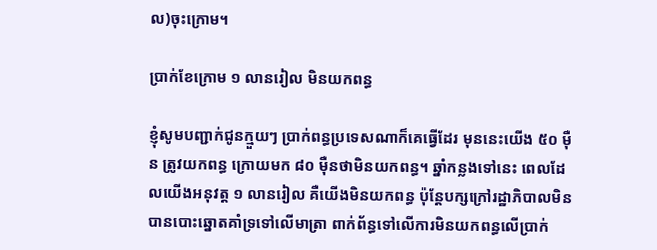ល)ចុះក្រោម។

ប្រាក់ខែក្រោម ១ លានរៀល មិនយកពន្ធ

ខ្ញុំសូមបញ្ជាក់ជូនក្មួយៗ ប្រាក់ពន្ធប្រទេសណាក៏គេធ្វើដែរ មុននេះយើង ៥០ ម៉ឺន ត្រូវយកពន្ធ ក្រោយមក ៨០ ម៉ឺនថាមិនយកពន្ធ។ ឆ្នាំកន្លងទៅនេះ ពេលដែលយើងអនុវត្ត ១ លានរៀល គឺយើងមិនយកពន្ធ ប៉ុន្តែបក្សក្រៅរដ្ឋាភិបាលមិនបានបោះឆ្នោតគាំទ្រទៅលើមាត្រា ពាក់ព័ន្ធទៅលើការមិនយកពន្ធលើប្រាក់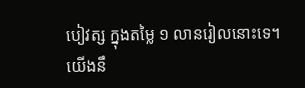បៀវត្ស ក្នុងតម្លៃ ១ លានរៀលនោះទេ។ យើងនឹ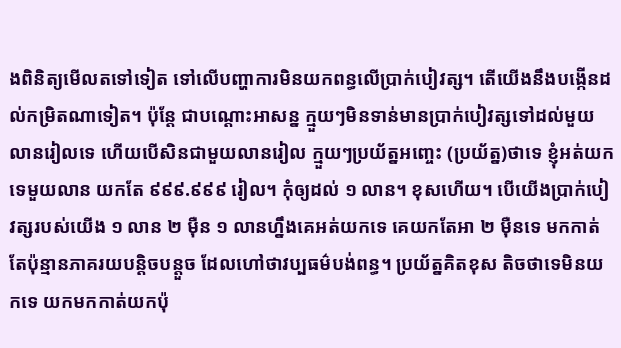ងពិនិត្យមើលតទៅទៀត ទៅលើបញ្ហាការមិនយកពន្ធលើប្រាក់បៀវត្ស។ តើយើងនឹងបង្កើនដល់កម្រិតណាទៀត។ ប៉ុន្តែ ជាបណ្តោះអាសន្ន ក្មួយៗមិនទាន់មានប្រាក់បៀវត្សទៅដល់មួយលានរៀលទេ ហើយបើសិនជាមួយលានរៀល ក្មួយៗប្រយ័ត្នអញ្ចេះ (ប្រយ័ត្ន)ថាទេ ខ្ញុំអត់យកទេមួយលាន យកតែ ៩៩៩.៩៩៩ រៀល។ កុំឲ្យដល់ ១ លាន។ ខុសហើយ។ បើយើងប្រាក់បៀវត្សរបស់យើង ១ លាន ២ ម៉ឺន ១ លានហ្នឹងគេអត់យកទេ គេយកតែអា ២ ម៉ឺនទេ មកកាត់តែប៉ុន្មានភាគរយបន្តិចបន្តួច ដែលហៅថាវប្បធម៌បង់ពន្ធ។ ប្រយ័ត្នគិតខុស តិចថាទេមិនយកទេ យកមកកាត់យកប៉ុ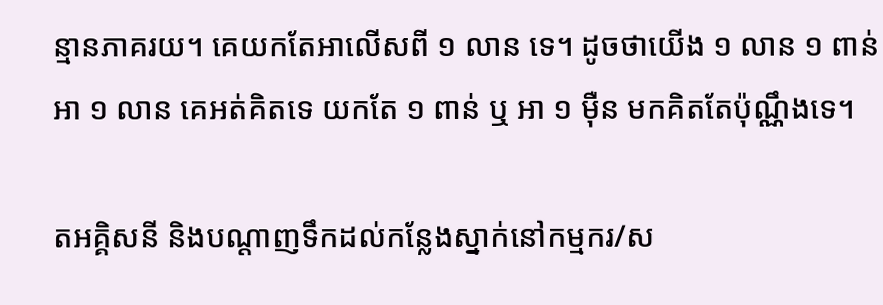ន្មានភាគរយ។ គេយកតែអាលើសពី ១ លាន ទេ។ ដូចថាយើង ១ លាន ១ ពាន់ អា ១ លាន គេអត់គិតទេ យកតែ ១ ពាន់ ឬ អា ១ ម៉ឺន មកគិតតែប៉ុណ្ណឹងទេ។

តអគ្គិសនី និងបណ្តាញទឹកដល់កន្លែងស្នាក់នៅកម្មករ/ស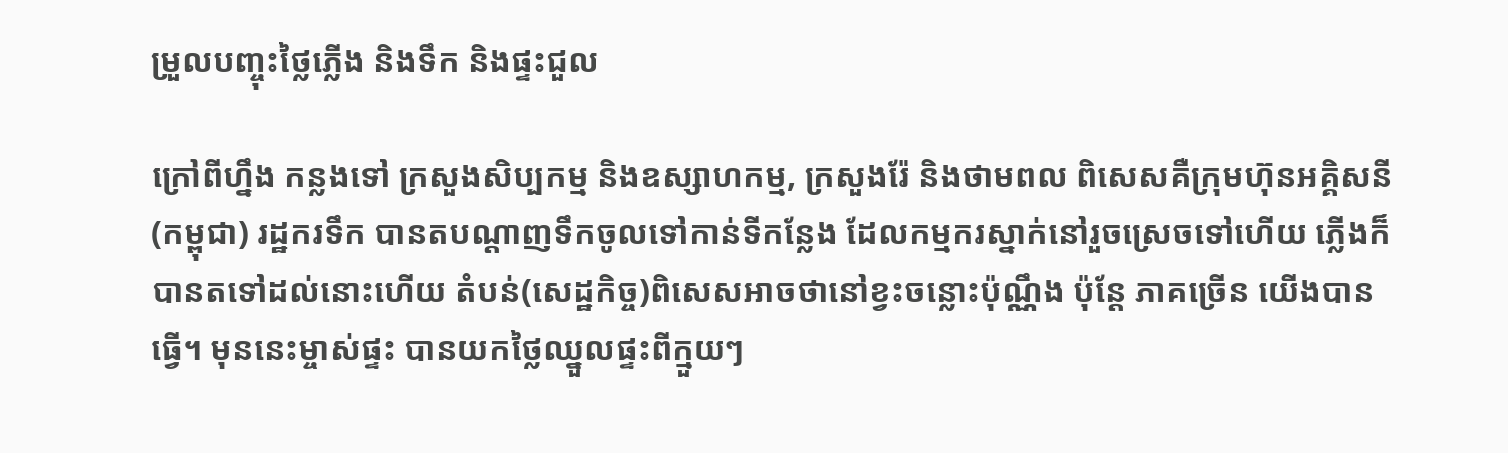ម្រួលបញ្ចុះថ្លៃភ្លើង និងទឹក និងផ្ទះជួល

ក្រៅពីហ្នឹង កន្លងទៅ ក្រសួងសិប្បកម្ម និងឧស្សាហកម្ម, ក្រសួងរ៉ែ និងថាមពល ពិសេសគឺក្រុមហ៊ុនអគ្គិសនី(កម្ពុជា) រដ្ឋករទឹក បានតបណ្តាញទឹកចូលទៅកាន់ទីកន្លែង ដែលកម្មករស្នាក់នៅរួចស្រេចទៅហើយ ភ្លើងក៏បានតទៅដល់នោះហើយ តំបន់(សេដ្ឋកិច្ច)ពិសេសអាចថានៅខ្វះចន្លោះប៉ុណ្ណឹង ប៉ុន្តែ ភាគច្រើន យើងបានធ្វើ។ មុននេះម្ចាស់ផ្ទះ បានយកថ្លៃឈ្នួលផ្ទះពីក្មួយៗ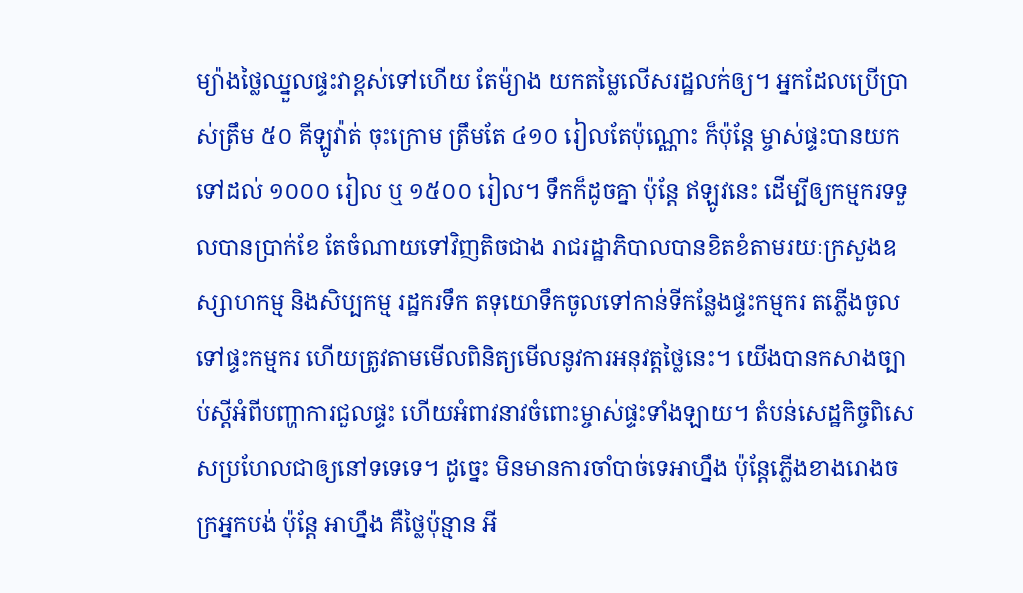ម្យ៉ាងថ្លៃឈ្នួលផ្ទះវាខ្ពស់ទៅហើយ តែម៉្យាង យកតម្លៃលើសរដ្ឋលក់ឲ្យ។ អ្នកដែលប្រើប្រាស់ត្រឹម ៥០ គីឡូវ៉ាត់ ចុះក្រោម ត្រឹមតែ ៤១០ រៀលតែប៉ុណ្ណោះ ក៏ប៉ុន្តែ ម្ចាស់ផ្ទះបានយកទៅដល់ ១០០០ រៀល ឬ ១៥០០ រៀល។ ទឹកក៏ដូចគ្នា ប៉ុន្តែ ឥឡូវនេះ ដើម្បីឲ្យកម្មករទទួលបានប្រាក់ខែ តែចំណាយទៅវិញតិចជាង រាជរដ្ឋាភិបាលបានខិតខំតាមរយៈក្រសួងឧស្សាហកម្ម និងសិប្បកម្ម រដ្ឋករទឹក តទុយោទឹកចូលទៅកាន់ទីកន្លែងផ្ទះកម្មករ តភ្លើងចូលទៅផ្ទះកម្មករ ហើយត្រូវតាមមើលពិនិត្យមើលនូវការអនុវត្តថ្លៃនេះ។ យើងបានកសាងច្បាប់ស្តីអំពីបញ្ហាការជួលផ្ទះ ហើយអំពាវនាវចំពោះម្ចាស់ផ្ទះទាំងឡាយ។ តំបន់សេដ្ឋកិច្ចពិសេសប្រហែលជាឲ្យនៅទទេទេ។ ដូច្នេះ មិនមានការចាំបាច់ទេអាហ្នឹង ប៉ុន្តែភ្លើងខាងរោងចក្រអ្នកបង់ ប៉ុន្តែ អាហ្នឹង គឺថ្លៃប៉ុន្មាន អី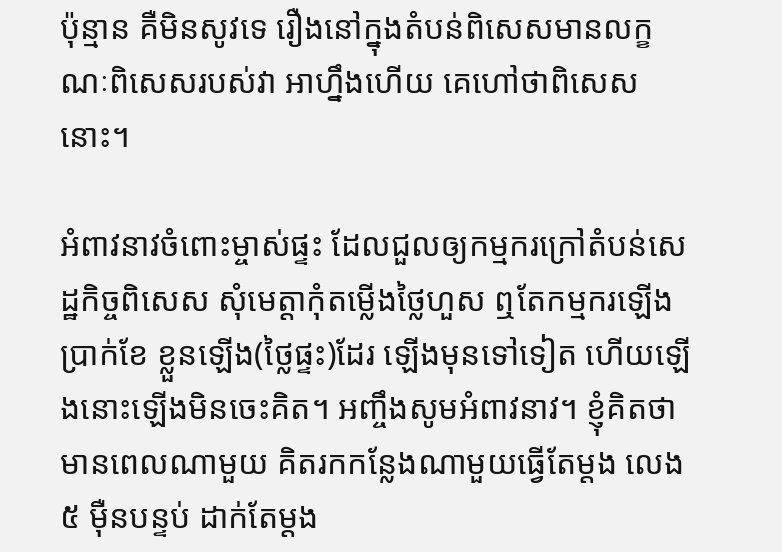ប៉ុន្មាន គឺមិនសូវទេ រឿងនៅក្នុងតំបន់ពិសេសមានលក្ខណៈពិសេសរបស់វា អាហ្នឹងហើយ គេហៅថាពិសេសនោះ។

អំពាវនាវចំពោះម្ចាស់ផ្ទះ ដែលជួលឲ្យកម្មករក្រៅតំបន់សេដ្ឋកិច្ចពិសេស សុំមេត្តាកុំតម្លើងថ្លៃហួស ឮតែកម្មករឡើងប្រាក់ខែ ខ្លួនឡើង(ថ្លៃផ្ទះ)ដែរ ឡើងមុនទៅទៀត ហើយឡើងនោះឡើងមិនចេះគិត។ អញ្ចឹងសូមអំពាវនាវ។ ខ្ញុំគិតថាមានពេលណាមួយ គិតរកកន្លែងណាមួយធ្វើតែម្តង លេង ៥ ម៉ឺនបន្ទប់ ដាក់តែម្តង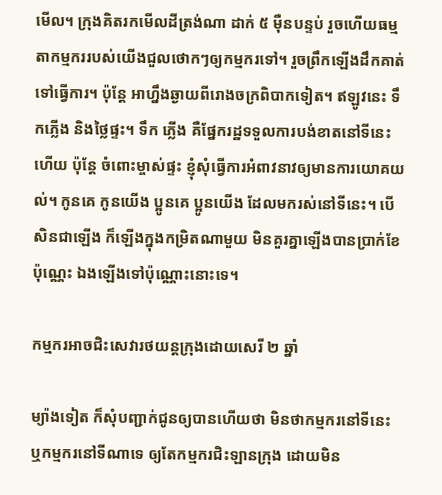មើល។ ក្រុងគិតរកមើលដីត្រង់ណា ដាក់ ៥ ម៉ឺនបន្ទប់ រួចហើយធម្មតាកម្មកររបស់យើងជួលថោកៗឲ្យកម្មករទៅ។ រួចព្រឹកឡើងដឹកគាត់ទៅធ្វើការ។ ប៉ុន្តែ អាហ្នឹងឆ្ងាយពីរោងចក្រពិបាកទៀត។ ឥឡូវនេះ ទឹកភ្លើង និងថ្លៃផ្ទះ។ ទឹក ភ្លើង គឺផ្នែករដ្ឋទទួលការបង់ខាតនៅទីនេះហើយ ប៉ុន្តែ ចំពោះម្ចាស់ផ្ទះ ខ្ញុំសុំធ្វើការអំពាវនាវឲ្យមានការយោគយល់។ កូនគេ កូនយើង ប្អូនគេ ប្អូនយើង ដែលមករស់នៅទីនេះ។ បើសិនជាឡើង ក៏ឡើងក្នុងកម្រិតណាមួយ មិនគួរគ្នាឡើងបានប្រាក់ខែប៉ុណ្ណេះ ឯងឡើងទៅប៉ុណ្ណោះនោះទេ។

កម្មករអាចជិះសេវារថយន្តក្រុងដោយសេរី ២ ឆ្នាំ

ម្យ៉ាងទៀត ក៏សុំបញ្ជាក់ជូនឲ្យបានហើយថា មិនថាកម្មករនៅទីនេះ ឬកម្មករនៅទីណាទេ ឲ្យតែកម្មករជិះឡានក្រុង ដោយមិន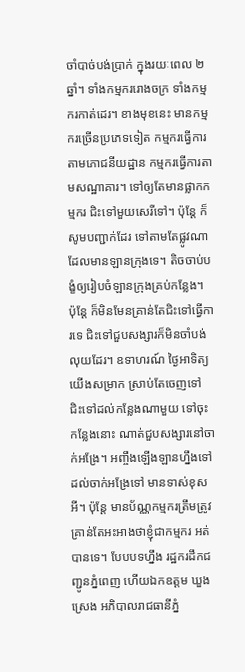ចាំបាច់បង់ប្រាក់ ក្នុងរយៈពេល ២ ឆ្នាំ។ ទាំងកម្មកររោងចក្រ ទាំងកម្មករកាត់ដេរ។ ខាងមុខនេះ មានកម្មករច្រើនប្រភេទទៀត កម្មករធ្វើការតាមភោជនីយដ្ឋាន កម្មករធ្វើការតាមសណ្ឋាគារ។ ទៅឲ្យតែមានផ្លាកកម្មករ ជិះទៅមួយសេរីទៅ។ ប៉ុន្តែ ក៏សូមបញ្ជាក់ដែរ ទៅតាមតែផ្លូវណាដែលមានឡានក្រុងទេ។ តិចចាប់បង្ខំឲ្យរៀបចំឡានក្រុងគ្រប់កន្លែង។ ប៉ុន្តែ ក៏មិនមែនគ្រាន់តែជិះទៅធ្វើការទេ ជិះទៅជួបសង្សារក៏មិនចាំបង់លុយដែរ។ ឧទាហរណ៍ ថ្ងៃអាទិត្យ យើងសម្រាក ស្រាប់តែចេញទៅ ជិះទៅដល់កន្លែងណាមួយ ទៅចុះកន្លែងនោះ ណាត់ជួបសង្សារនៅចាក់អង្រែ។ អញ្ចឹងឡើងឡានហ្នឹងទៅដល់ចាក់អង្រែទៅ មានទាស់ខុសអី។ ប៉ុន្តែ មានប័ណ្ណកម្មករត្រឹមត្រូវ គ្រាន់តែអះអាងថាខ្ញុំជាកម្មករ អត់បានទេ។ បែបបទហ្នឹង រដ្ឋករដឹកជញ្ជូនភ្នំពេញ ហើយឯកឧត្តម ឃួង ស្រេង អភិបាលរាជធានីភ្នំ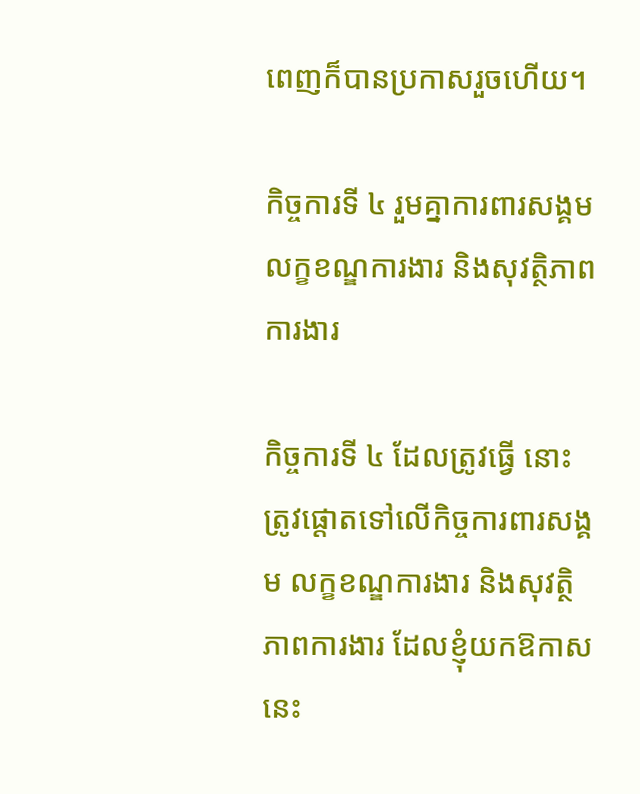ពេញក៏បានប្រកាសរួចហើយ។

កិច្ចការទី ៤ រួមគ្នាការពារសង្គម លក្ខខណ្ឌការងារ និងសុវត្ថិភាពការងារ

កិច្ចការទី ៤ ដែលត្រូវធ្វើ នោះត្រូវផ្តោតទៅលើកិច្ចការពារសង្គម លក្ខខណ្ឌការងារ និងសុវត្ថិភាពការងារ ដែលខ្ញុំយកឱកាសនេះ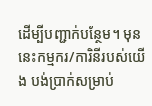ដើម្បីបញ្ជាក់បន្ថែម។ មុននេះកម្មករ/ការិនីរបស់យើង បង់ប្រាក់សម្រាប់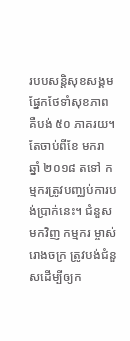របបសន្តិសុខសង្គមផ្នែកថែទាំសុខភាព គឺបង់ ៥០ ភាគរយ។ តែចាប់ពីខែ មករា ឆ្នាំ ២០១៨ តទៅ កម្មករត្រូវបញ្ឈប់ការបង់ប្រាក់នេះ។ ជំនួសមកវិញ កម្មករ ម្ចាស់រោងចក្រ ត្រូវបង់ជំនួសដើម្បីឲ្យក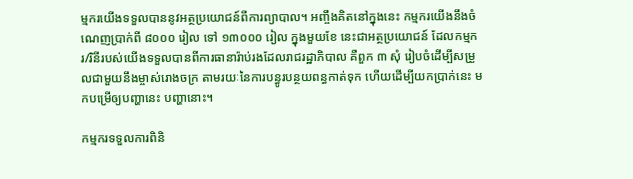ម្មករយើងទទួលបាននូវអត្ថប្រយោជន៍ពីការព្យាបាល។ អញ្ចឹងគិតនៅក្នុងនេះ កម្មករយើងនឹងចំណេញប្រាក់ពី ៨០០០ រៀល ទៅ ១៣០០០ រៀល ក្នុងមួយខែ នេះជាអត្ថប្រយោជន៍ ដែលកម្មករ/រិនីរបស់យើងទទួលបានពីការធានារ៉ាប់រងដែលរាជរដ្ឋាភិបាល គឺពួក ៣ សុំ រៀបចំដើម្បីសម្រួលជាមួយនឹងម្ចាស់រោងចក្រ តាមរយៈនៃការបន្ធូរបន្ថយពន្ធកាត់ទុក ហើយដើម្បីយកប្រាក់នេះ មកបម្រើឲ្យបញ្ហានេះ បញ្ហានោះ។

កម្មករទទួលការពិនិ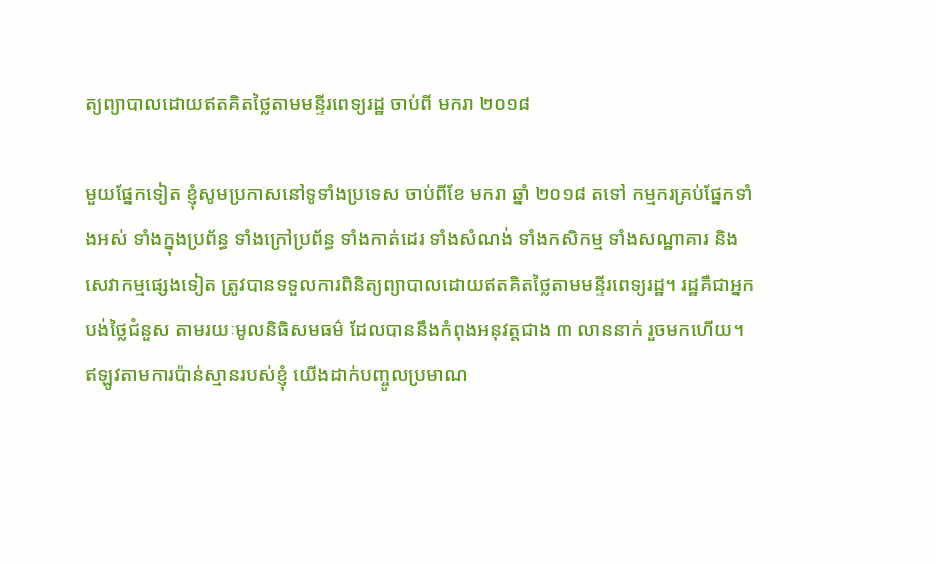ត្យព្យាបាលដោយឥតគិតថ្លៃតាមមន្ទីរពេទ្យរដ្ឋ ចាប់ពី មករា ២០១៨

មួយផ្នែកទៀត ខ្ញុំសូមប្រកាសនៅទូទាំងប្រទេស ចាប់ពីខែ មករា ឆ្នាំ ២០១៨ តទៅ កម្មករគ្រប់ផ្នែកទាំងអស់ ទាំងក្នុងប្រព័ន្ធ ទាំងក្រៅប្រព័ន្ធ ទាំងកាត់ដេរ ទាំងសំណង់ ទាំងកសិកម្ម ទាំងសណ្ឋាគារ និងសេវាកម្មផ្សេងទៀត ត្រូវបានទទួលការពិនិត្យព្យាបាលដោយឥតគិតថ្លៃតាមមន្ទីរពេទ្យរដ្ឋ។ រដ្ឋគឺជាអ្នកបង់ថ្លៃជំនួស តាមរយៈមូលនិធិសមធម៌ ដែលបាននឹងកំពុងអនុវត្តជាង ៣ លាននាក់ រួចមកហើយ។ ឥឡូវតាមការប៉ាន់ស្មានរបស់ខ្ញុំ យើងដាក់បញ្ចូលប្រមាណ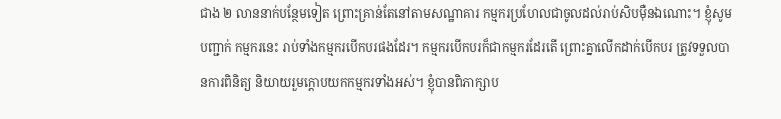ជាង ២ លាននាក់បន្ថែមទៀត ព្រោះគ្រាន់តែនៅតាមសណ្ឋាគារ កម្មករប្រហែលជាចូលដល់រាប់សិបម៉ឺនឯណោះ។ ខ្ញុំសូមបញ្ជាក់ កម្មករនេះ រាប់ទាំងកម្មករបើកបរផងដែរ។ កម្មករបើកបរក៏ជាកម្មករដែរតើ ព្រោះគ្នាលើកដាក់បើកបរ ត្រូវទទួលបានការពិនិត្យ និយាយរួមក្តោបយកកម្មករទាំងអស់។ ខ្ញុំបានពិភាក្សាប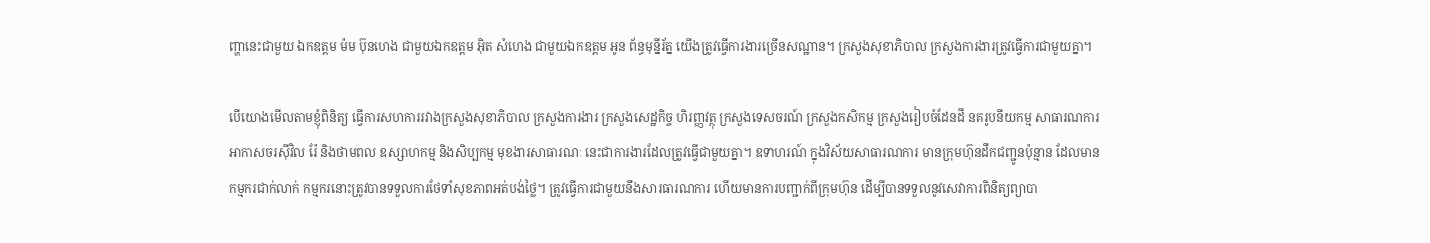ញ្ហានេះជាមួយ ឯកឧត្តម ម៉ម ប៊ុនហេង ជាមួយឯកឧត្តម អ៊ិត សំហេង ជាមួយឯកឧត្តម អូន ព័ន្ធមុន្នីរ័ត្ន យើងត្រូវធ្វើការងារច្រើនសណ្ឋាន។ ក្រសួងសុខាភិបាល ក្រសួងការងារត្រូវធ្វើការជាមួយគ្នា។

បើយោងមើលតាមខ្ញុំពិនិត្យ ធ្វើការសហការរវាងក្រសួងសុខាភិបាល ក្រសួងការងារ ក្រសួងសេដ្ឋកិច្ច ហិរញ្ញវត្ថុ ក្រសួងទេសចរណ៍ ក្រសួងកសិកម្ម ក្រសួងរៀបចំដែនដី នគរូបនីយកម្ម សាធារណការ អាកាសចរស៊ីវិល រ៉ែ និងថាមពល ឧស្សាហកម្ម និងសិប្បកម្ម មុខងារសាធារណៈ នេះជាការងារដែលត្រូវធ្វើជាមួយគ្នា។ ឧទាហរណ៍ ក្នុងវិស័យសាធារណការ មានក្រុមហ៊ុនដឹកជញ្ជូនប៉ុន្មាន ដែលមានកម្មករជាក់លាក់ កម្មករនោះត្រូវបានទទួលការថែទាំសុខភាពអត់បង់ថ្លៃ។ ត្រូវធ្វើការជាមួយនឹងសារធារណការ ហើយមានការបញ្ជាក់ពីក្រុមហ៊ុន ដើម្បីបានទទួលនូវសេវាការពិនិត្យព្យាបា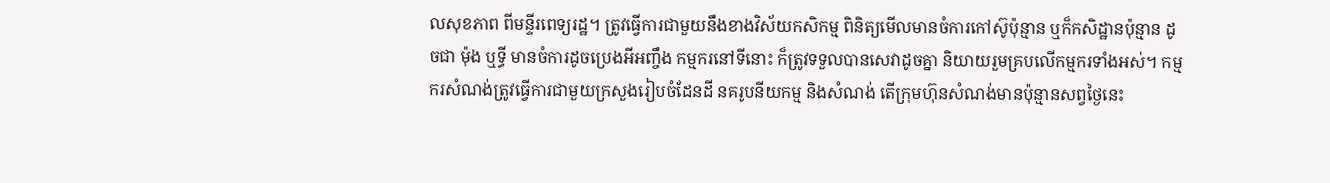លសុខភាព ពីមន្ទីរពេទ្យរដ្ឋ។ ត្រូវធ្វើការជាមួយនឹងខាងវិស័យកសិកម្ម ពិនិត្យមើលមានចំការកៅស៊ូប៉ុន្មាន ឬក៏កសិដ្ឋានប៉ុន្មាន ដូចជា ម៉ុង ឬទ្ធី មានចំការដូចប្រេងអីអញ្ចឹង កម្មករនៅទីនោះ ក៏ត្រូវទទួលបានសេវាដូចគ្នា និយាយរួមគ្របលើកម្មករទាំងអស់។ កម្មករសំណង់ត្រូវធ្វើការជាមួយក្រសួងរៀបចំដែនដី នគរូបនីយកម្ម និងសំណង់ តើក្រុមហ៊ុនសំណង់មានប៉ុន្មានសព្វថ្ងៃនេះ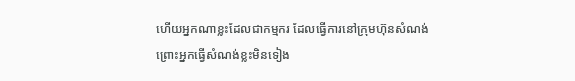ហើយអ្នកណាខ្លះដែលជាកម្មករ ដែលធ្វើការនៅក្រុមហ៊ុនសំណង់ ព្រោះអ្នកធ្វើសំណង់ខ្លះមិនទៀង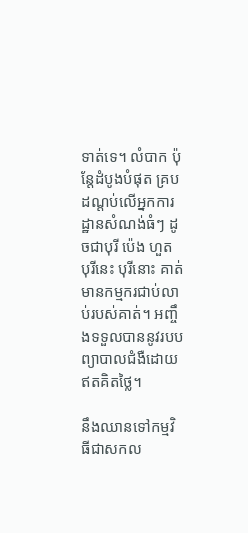ទាត់ទេ។ លំបាក ប៉ុន្តែដំបូងបំផុត គ្របដណ្តប់លើអ្នកការដ្ឋានសំណង់ធំៗ ដូចជាបុរី ប៉េង ហួត បុរីនេះ បុរីនោះ គាត់ មានកម្មករជាប់លាប់របស់គាត់។ អញ្ចឹងទទួលបាននូវរបបព្យាបាលជំងឺដោយឥតគិតថ្លៃ។

នឹងឈានទៅកម្មវិធីជាសកល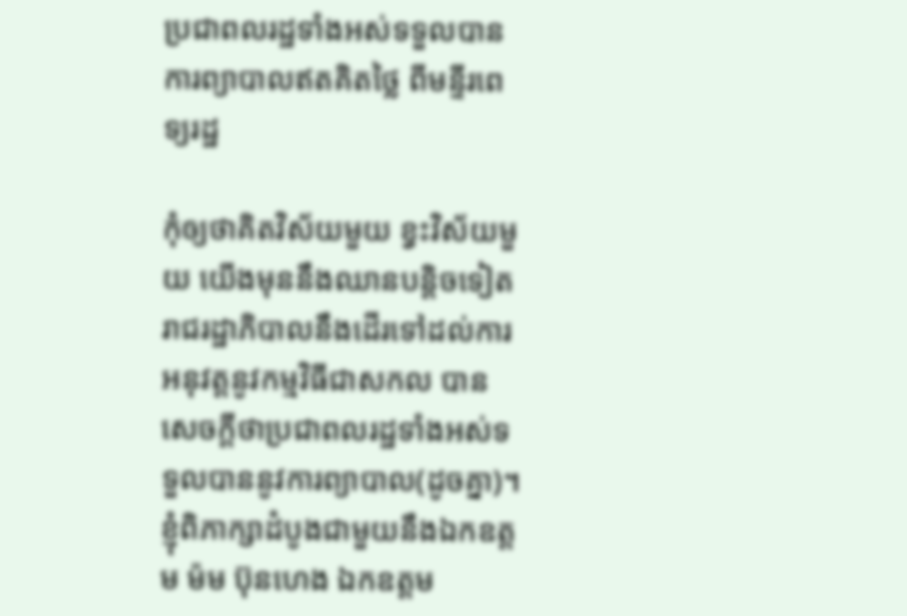ប្រជាពលរដ្ឋទាំងអស់ទទួលបានការព្យាបាលឥតគិតថ្លៃ ពីមន្ទីរពេទ្យរដ្ឋ

កុំឲ្យថាគិតវិស័យមួយ ខ្វះវិស័យមួយ យើងមុននឹងឈានបន្តិចទៀត រាជរដ្ឋាភិបាលនឹងដើរទៅដល់ការអនុវត្តនូវកម្មវិធីជាសកល បានសេចក្តីថាប្រជាពលរដ្ឋទាំងអស់ទទួលបាននូវការព្យាបាល(ដូចគ្នា)។ ខ្ញុំពិភាក្សាដំបូងជាមួយនឹងឯកឧត្តម ម៉ម ប៊ុនហេង ឯកឧត្តម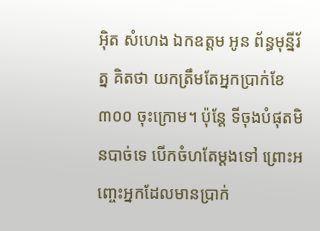អ៊ិត សំហេង ឯកឧត្តម អូន ព័ន្ធមុន្នីរ័ត្ន គិតថា យកត្រឹមតែអ្នកប្រាក់ខែ ៣០០ ចុះក្រោម។ ប៉ុន្តែ ទីចុងបំផុតមិនបាច់ទេ បើកចំហតែម្តងទៅ ព្រោះអញ្ចេះអ្នកដែលមានប្រាក់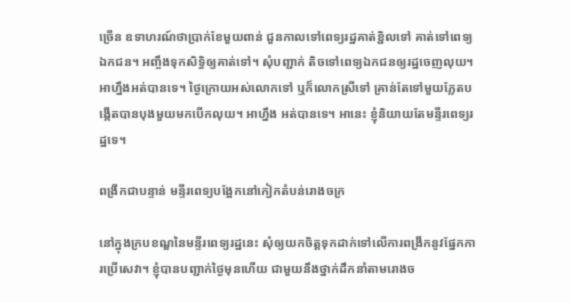ច្រើន ឧទាហរណ៍ថាប្រាក់ខែមួយពាន់ ជួនកាលទៅពេទ្យរដ្ឋគាត់ខ្ជិលទៅ គាត់ទៅពេទ្យឯកជន។ អញ្ចឹងទុកសិទ្ធិឲ្យគាត់ទៅ។ សុំបញ្ជាក់ តិចទៅពេទ្យឯកជនឲ្យរដ្ឋចេញលុយ។ អាហ្នឹងអត់បានទេ។ ថ្ងៃក្រោយអស់លោកទៅ ឬក៏លោកស្រីទៅ គ្រាន់តែទៅមួយភ្លែតបង្កើតបានបុងមួយមកបើកលុយ។ អាហ្នឹង អត់បានទេ។ អានេះ ខ្ញុំនិយាយតែមន្ទីរពេទ្យរដ្ឋទេ។

ពង្រីកជាបន្ទាន់ មន្ទីរពេទ្យបង្អែកនៅកៀកតំបន់រោងចក្រ

នៅក្នុងក្របខណ្ឌនៃមន្ទីរពេទ្យរដ្ឋនេះ សុំឲ្យយកចិត្តទុកដាក់ទៅលើការពង្រីកនូវផ្នែកការប្រើសេវា។ ខ្ញុំបានបញ្ជាក់ថ្ងៃមុនហើយ ជាមួយនឹងថ្នាក់ដឹកនាំតាមរោងច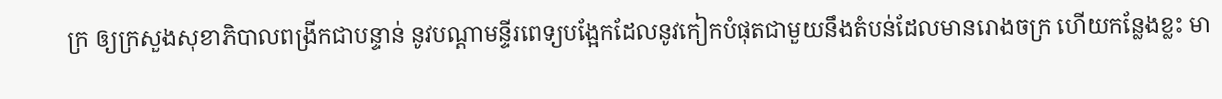ក្រ ឲ្យក្រសួងសុខាភិបាលពង្រីកជាបន្ទាន់ នូវបណ្តាមន្ទីរពេទ្យបង្អែកដែលនូវកៀកបំផុតជាមួយនឹងតំបន់ដែលមានរោងចក្រ ហើយកន្លែងខ្លះ មា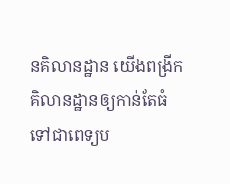នគិលានដ្ឋាន យើងពង្រីកគិលានដ្ឋានឲ្យកាន់តែធំ ទៅជាពេទ្យប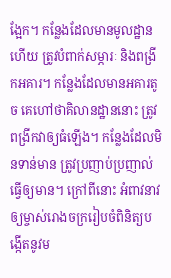ង្អែក។ កន្លែងដែលមានមូលដ្ឋានហើយ ត្រូវបំពាក់សម្ភារៈ និងពង្រីកអគារ។ កន្លែងដែលមានអគារតូច គេហៅថាគិលានដ្ឋាននោះ ត្រូវពង្រីកវាឲ្យធំឡើង។ កន្លែងដែលមិនទាន់មាន ត្រូវប្រញាប់ប្រញាល់ធ្វើឲ្យមាន។ ក្រៅពីនោះ អំពាវនាវឲ្យម្ចាស់រោងចក្ររៀបចំពិនិត្យបង្កើតនូវម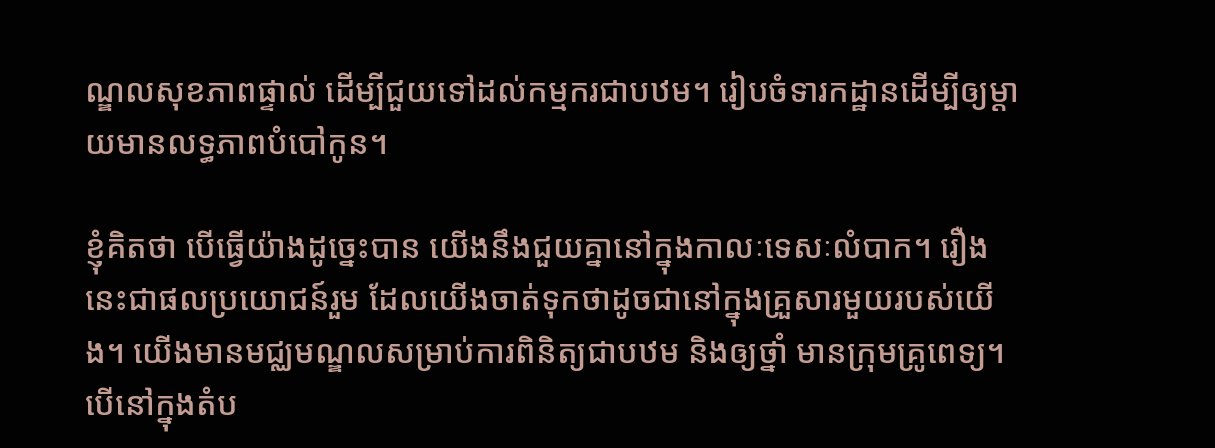ណ្ឌលសុខភាពផ្ទាល់ ដើម្បីជួយទៅដល់កម្មករជាបឋម។ រៀបចំទារកដ្ឋានដើម្បីឲ្យម្តាយមានលទ្ធភាពបំបៅកូន។

ខ្ញុំគិតថា បើធ្វើយ៉ាងដូច្នេះបាន យើងនឹងជួយគ្នានៅក្នុងកាលៈទេសៈលំបាក។ រឿងនេះជាផលប្រយោជន៍រួម ដែលយើងចាត់ទុកថាដូចជានៅក្នុងគ្រួសារមួយរបស់យើង។ យើងមានមជ្ឈមណ្ឌលសម្រាប់ការពិនិត្យជាបឋម និងឲ្យថ្នាំ មានក្រុមគ្រូពេទ្យ។ បើនៅក្នុងតំប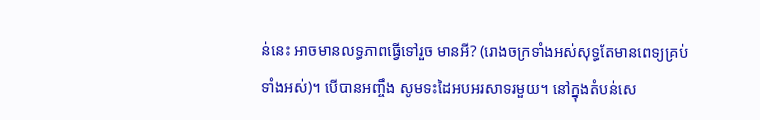ន់នេះ អាចមានលទ្ធភាពធ្វើទៅរួច មានអី? (រោងចក្រទាំងអស់សុទ្ធតែមានពេទ្យគ្រប់ទាំងអស់)។ បើបានអញ្ចឹង សូមទះដៃអបអរសាទរមួយ។ នៅក្នុងតំបន់សេ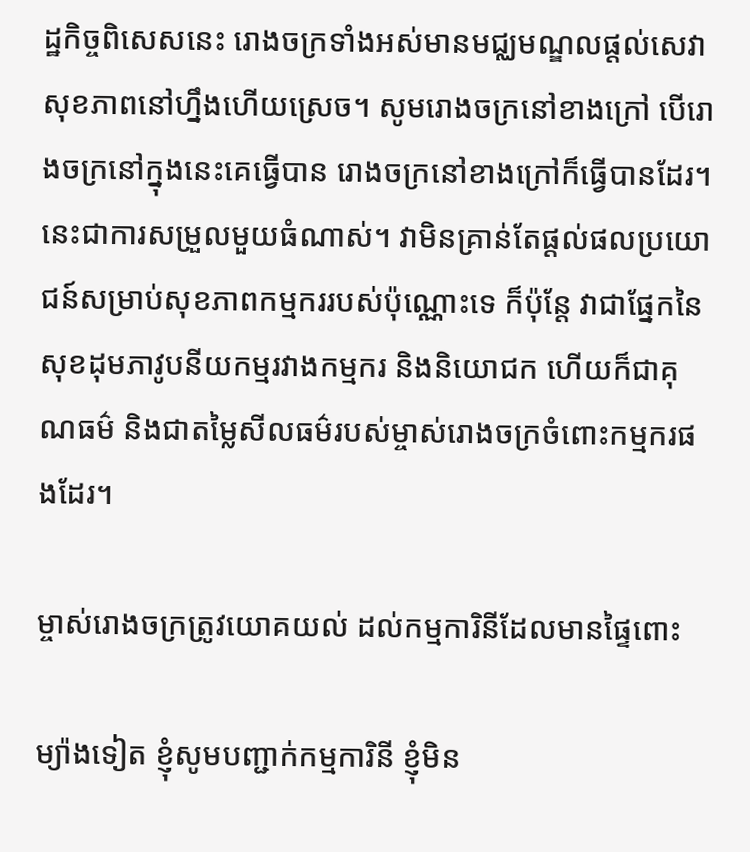ដ្ឋកិច្ចពិសេសនេះ រោងចក្រទាំងអស់មានមជ្ឈមណ្ឌលផ្តល់សេវាសុខភាពនៅហ្នឹងហើយស្រេច។ សូមរោងចក្រនៅខាងក្រៅ បើរោងចក្រនៅក្នុងនេះគេធ្វើបាន រោងចក្រនៅខាងក្រៅក៏ធ្វើបានដែរ។ នេះជាការសម្រួលមួយធំណាស់។ វាមិនគ្រាន់តែផ្តល់ផលប្រយោជន៍សម្រាប់សុខភាពកម្មកររបស់ប៉ុណ្ណោះទេ ក៏ប៉ុន្តែ វាជាផ្នែកនៃសុខដុមភាវូបនីយកម្មរវាងកម្មករ និងនិយោជក ហើយក៏ជាគុណធម៌ និងជាតម្លៃសីលធម៌របស់ម្ចាស់រោងចក្រចំពោះកម្មករផងដែរ។

ម្ចាស់រោងចក្រត្រូវយោគយល់ ដល់កម្មការិនីដែលមានផ្ទៃពោះ

ម្យ៉ាងទៀត ខ្ញុំសូមបញ្ជាក់កម្មការិនី ខ្ញុំមិន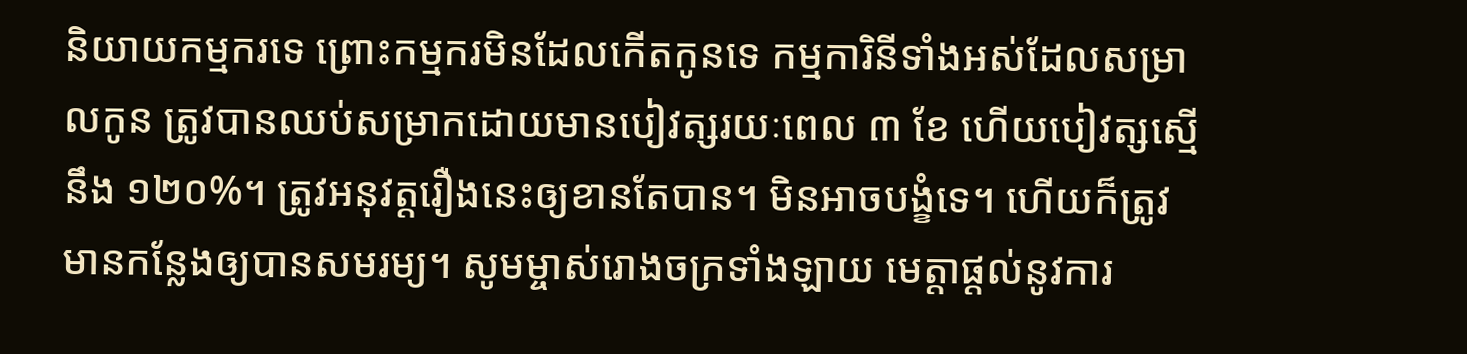និយាយកម្មករទេ ព្រោះកម្មករមិនដែលកើតកូនទេ កម្មការិនីទាំងអស់ដែលសម្រាលកូន ត្រូវបានឈប់សម្រាកដោយមានបៀវត្សរយៈពេល ៣ ខែ ហើយបៀវត្សស្មើនឹង ១២០%។ ត្រូវអនុវត្តរឿងនេះឲ្យខានតែបាន។ មិនអាចបង្ខំទេ។ ហើយក៏ត្រូវមានកន្លែងឲ្យបានសមរម្យ។ សូមម្ចាស់រោងចក្រទាំងឡាយ មេត្តាផ្តល់នូវការ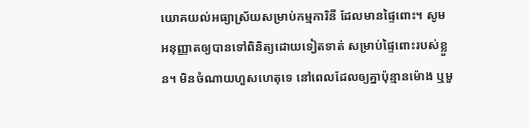យោគយល់អធ្យាស្រ័យសម្រាប់កម្មការិនី ដែលមានផ្ទៃពោះ។ សូមអនុញ្ញាតឲ្យបានទៅពិនិត្យដោយទៀតទាត់ សម្រាប់ផ្ទៃពោះរបស់ខ្លួន។ មិនចំណាយហួសហេតុទេ នៅពេលដែលឲ្យគ្នាប៉ុន្មានម៉ោង ឬមួ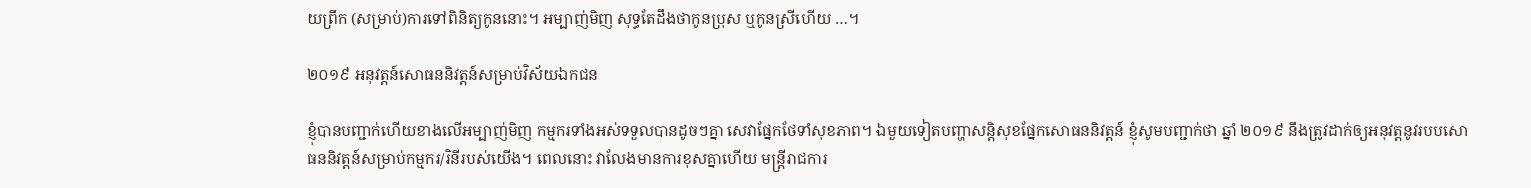យព្រឹក (សម្រាប់)ការទៅពិនិត្យកូននោះ។ អម្បាញ់មិញ សុទ្ធតែដឹងថាកូនប្រុស ឬកូនស្រីហើយ …។

២០១៩ អនុវត្តន៍សោធននិវត្តន៍សម្រាប់វិស័យឯកជន

ខ្ញុំបានបញ្ជាក់ហើយខាងលើអម្បាញ់មិញ កម្មករទាំងអស់ទទួលបានដូចៗគ្នា សេវាផ្នែកថែទាំសុខភាព។ ឯមួយទៀតបញ្ហាសន្តិសុខផ្នែកសោធននិវត្តន៍ ខ្ញុំសូមបញ្ជាក់ថា ឆ្នាំ ២០១៩ នឹងត្រូវដាក់ឲ្យអនុវត្តនូវរបបសោធននិវត្តន៍សម្រាប់កម្មករ/រិនីរបស់យើង។ ពេលនោះ វាលែងមានការខុសគ្នាហើយ មន្រ្តីរាជការ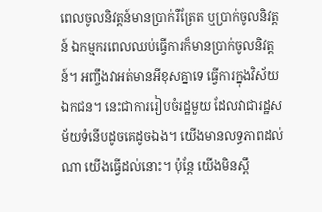ពេលចូលនិវត្តន៍មានប្រាក់រឺត្រែត ឬប្រាក់ចូលនិវត្តន៍ ឯកម្មករពេលឈប់ធ្វើការក៏មានប្រាក់ចូលនិវត្តន៍។ អញ្ចឹងវាអត់មានអីខុសគ្នាទេ ធ្វើការក្នុងវិស័យឯកជន។ នេះជាការរៀបចំរដ្ឋមួយ ដែលវាជារដ្ឋសម័យទំនើបដូចគេដូចឯង។ យើងមានលទ្ធភាពដល់ណា យើងធ្វើដល់នោះ។ ប៉ុន្តែ យើងមិនស្ពឹ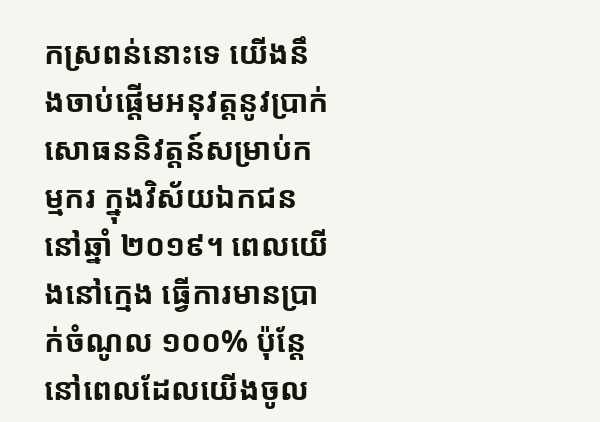កស្រពន់នោះទេ យើងនឹងចាប់ផ្តើមអនុវត្តនូវប្រាក់សោធននិវត្តន៍សម្រាប់កម្មករ ក្នុងវិស័យឯកជន នៅឆ្នាំ ២០១៩។ ពេលយើងនៅក្មេង ធ្វើការមានប្រាក់ចំណូល ១០០% ប៉ុន្តែ នៅពេលដែលយើងចូល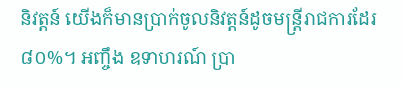និវត្តន៍ យើងក៏មានប្រាក់ចូលនិវត្តន៍ដូចមន្រ្តីរាជការដែរ ៨០%។ អញ្ចឹង ឧទាហរណ៍ ប្រា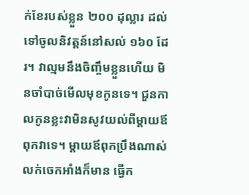ក់ខែរបស់ខ្លួន ២០០ ដុល្លារ ដល់ទៅចូលនិវត្តន៍នៅសល់ ១៦០ ដែរ។ វាល្មមនឹងចិញ្ចឹមខ្លួនហើយ មិនចាំបាច់មើលមុខកូនទេ។ ជួនកាលកូនខ្លះវាមិនសូវយល់ពីម្តាយឪពុកវាទេ។ ម្តាយឪពុកប្រឹងណាស់លក់ចេកអាំងក៏មាន ធ្វើក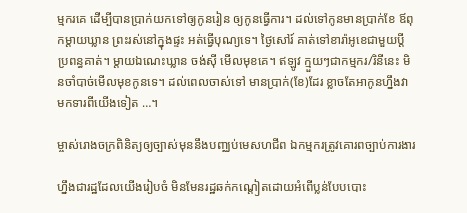ម្មករគេ ដើម្បីបានប្រាក់យកទៅឲ្យកូនរៀន ឲ្យកូនធ្វើការ។ ដល់ទៅកូនមានប្រាក់ខែ ឪពុកម្តាយឃ្លាន ព្រះរស់នៅក្នុងផ្ទះ អត់ធ្វើបុណ្យទេ។ ថ្ងៃសៅរ៍ គាត់ទៅខារ៉ាអូខេជាមួយប្តីប្រពន្ធគាត់។ ម្តាយឯណេះឃ្លាន ចង់ស៊ី មើលមុខគេ។ ឥឡូវ ក្មួយៗជាកម្មករ/រិនីនេះ មិនចាំបាច់មើលមុខកូនទេ។ ដល់ពេលចាស់ទៅ មានប្រាក់(ខែ)ដែរ ខ្លាចតែអាកូនហ្នឹងវាមកទារពីយើងទៀត …។

ម្ចាស់រោងចក្រពិនិត្យឲ្យច្បាស់មុននឹងបញ្ឈប់មេសហជីព ឯកម្មករត្រូវគោរពច្បាប់ការងារ

ហ្នឹងជារដ្ឋដែលយើងរៀបចំ មិនមែនរដ្ឋឆក់កណ្តៀតដោយអំពើប្លន់បែបបោះ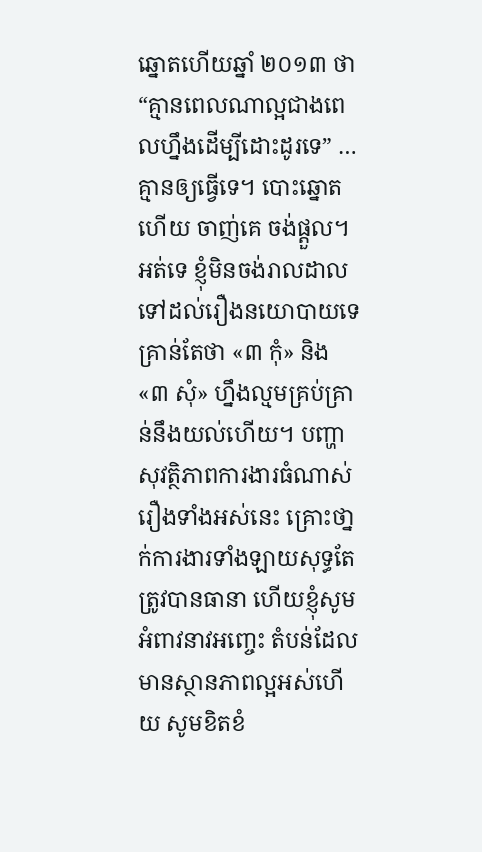ឆ្នោតហើយឆ្នាំ ២០១៣ ថា “គ្មានពេលណាល្អជាងពេលហ្នឹងដើម្បីដោះដូរទេ” … គ្មានឲ្យធ្វើទេ។ បោះឆ្នោតហើយ ចាញ់គេ ចង់ផ្តួល។ អត់ទេ ខ្ញុំមិនចង់រាលដាលទៅដល់រឿងនយោបាយទេ គ្រាន់តែថា «៣ កុំ» និង «៣ សុំ» ហ្នឹងល្មមគ្រប់គ្រាន់នឹងយល់ហើយ។ បញ្ហាសុវត្ថិភាពការងារធំណាស់រឿងទាំងអស់នេះ គ្រោះថា្នក់ការងារទាំងឡាយសុទ្ធតែត្រូវបានធានា ហើយខ្ញុំសូមអំពាវនាវអញ្ចេះ តំបន់ដែលមានស្ថានភាពល្អអស់ហើយ សូមខិតខំ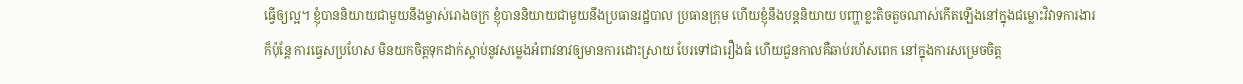ធ្វើឲ្យល្អ។ ខ្ញុំបាននិយាយជាមួយនឹងម្ចាស់រោងចក្រ ខ្ញុំបាននិយាយជាមួយនឹងប្រធានរដ្ឋបាល ប្រធានក្រុម ហើយខ្ញុំនឹងបន្តនិយាយ បញ្ហាខ្លះតិចតួចណាស់កើតឡើងនៅក្នុងជម្លោះវិវាទការងារ ក៏ប៉ុន្តែ ការធ្វេសប្រហែស មិនយកចិត្តទុកដាក់ស្តាប់នូវសម្លេងអំពាវនាវឲ្យមានការដោះស្រាយ បែរទៅជារឿងធំ ហើយជួនកាលគឺឆាប់រហ័សពេក នៅក្នុងការសម្រេចចិត្ត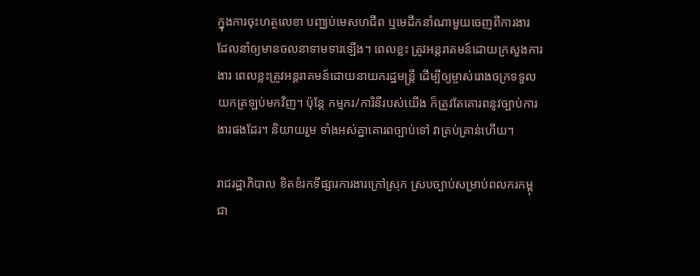ក្នុងការចុះហត្ថលេខា បញ្ឈប់មេសហជីព ឬមេដឹកនាំណាមួយចេញពីការងារ ដែលនាំឲ្យមានចលនាទាមទារឡើង។ ពេលខ្លះ ត្រូវអន្តរាគមន៍ដោយក្រសួងការងារ ពេលខ្លះត្រូវអន្តរាគមន៍ដោយនាយករដ្ឋមន្រ្តី ដើម្បីឲ្យម្ចាស់រោងចក្រទទួលយកត្រឡប់មកវិញ។ ប៉ុន្តែ កម្មករ/ការិនីរបស់យើង ក៏ត្រូវតែគោរពនូវច្បាប់ការងារផងដែរ។ និយាយរួម ទាំងអស់គ្នាគោរពច្បាប់ទៅ វាគ្រប់គ្រាន់ហើយ។

រាជរដ្ឋាភិបាល ខិតខំរកទីផ្សារការងារក្រៅស្រុក ស្របច្បាប់សម្រាប់ពលករកម្ពុជា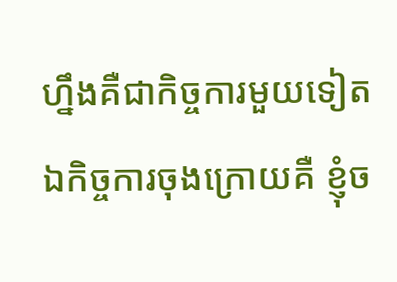ហ្នឹងគឺជាកិច្ចការមួយទៀត ឯកិច្ចការចុងក្រោយគឺ ខ្ញុំច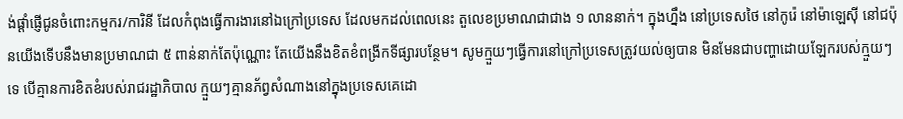ង់ផ្តាំផ្ញើជូនចំពោះកម្មករ/ការិនី ដែលកំពុងធ្វើការងារនៅឯក្រៅប្រទេស ដែលមកដល់ពេលនេះ តួលេខប្រមាណជាជាង ១ លាននាក់។ ក្នុងហ្នឹង នៅប្រទេសថៃ នៅកូរ៉េ នៅម៉ាឡេស៊ី នៅជប៉ុនយើងទើបនឹងមានប្រមាណជា ៥ ពាន់នាក់តែប៉ុណ្ណោះ តែយើងនឹងខិតខំពង្រីកទីផ្សារបន្ថែម។ សូមក្មួយៗធ្វើការនៅក្រៅប្រទេសត្រូវយល់ឲ្យបាន មិនមែនជាបញ្ហាដោយឡែករបស់ក្មួយៗទេ បើគ្មានការខិតខំរបស់រាជរដ្ឋាភិបាល ក្មួយៗគ្មានភ័ព្វសំណាងនៅក្នុងប្រទេសគេដោ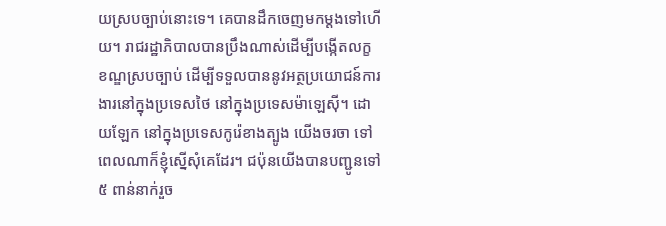យស្របច្បាប់នោះទេ។ គេបានដឹកចេញមកម្តងទៅហើយ។ រាជរដ្ឋាភិបាលបានប្រឹងណាស់ដើម្បីបង្កើតលក្ខខណ្ឌស្របច្បាប់ ដើម្បីទទួលបាននូវអត្ថប្រយោជន៍ការងារនៅក្នុងប្រទេសថៃ នៅក្នុងប្រទេសម៉ាឡេស៊ី។ ដោយឡែក នៅក្នុងប្រទេសកូរ៉េខាងត្បូង យើងចរចា ទៅពេលណាក៏ខ្ញុំស្នើសុំគេដែរ។ ជប៉ុនយើងបានបញ្ជូនទៅ ៥ ពាន់នាក់រួច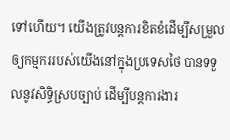ទៅហើយ។ យើងត្រូវបន្តការខិតខំដើម្បីសម្រួលឲ្យកម្មកររបស់យើងនៅក្នុងប្រទេសថៃ បានទទួលនូវសិទ្ធិស្របច្បាប់ ដើម្បីបន្តការងារ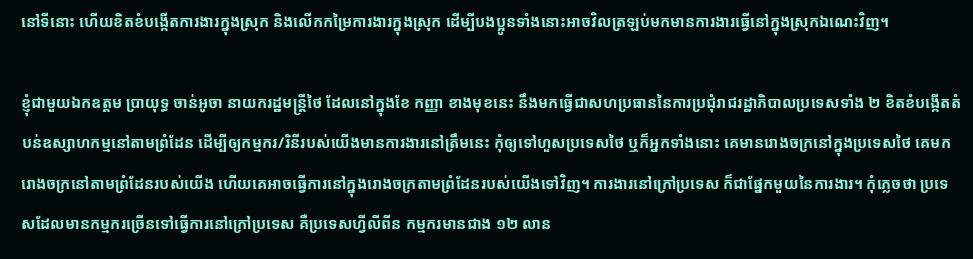នៅទីនោះ ហើយខិតខំបង្កើតការងារក្នុងស្រុក និងលើកកម្រៃការងារក្នុងស្រុក ដើម្បីបងប្អូនទាំងនោះអាចវិលត្រឡប់មកមានការងារធ្វើនៅក្នុងស្រុកឯណេះវិញ។

ខ្ញុំជាមួយឯកឧត្តម ប្រាយុទ្ធ ចាន់អូចា នាយករដ្ឋមន្រ្តីថៃ ដែលនៅក្នុងខែ កញ្ញា ខាងមុខនេះ នឹងមកធ្វើជាសហប្រធាននៃការប្រជុំរាជរដ្ឋាភិបាលប្រទេសទាំង ២ ខិតខំបង្កើតតំបន់ឧស្សាហកម្មនៅតាមព្រំដែន ដើម្បីឲ្យកម្មករ/រិនីរបស់យើងមានការងារនៅត្រឹមនេះ កុំឲ្យទៅហួសប្រទេសថៃ ឬក៏អ្នកទាំងនោះ គេមានរោងចក្រនៅក្នុងប្រទេសថៃ គេមករោងចក្រនៅតាមព្រំដែនរបស់យើង ហើយគេអាចធ្វើការនៅក្នុងរោងចក្រតាមព្រំដែនរបស់យើងទៅវិញ។ ការងារនៅក្រៅប្រទេស ក៏ជាផ្នែកមួយនៃការងារ។ កុំភ្លេចថា ប្រទេសដែលមានកម្មករច្រើនទៅធ្វើការនៅក្រៅប្រទេស គឺប្រទេសហ្វីលីពីន កម្មករមានជាង ១២ លាន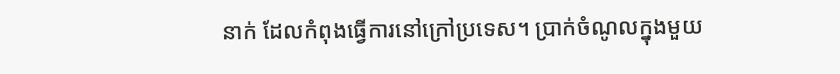នាក់ ដែលកំពុងធ្វើការនៅក្រៅប្រទេស។ ប្រាក់ចំណូលក្នុងមួយ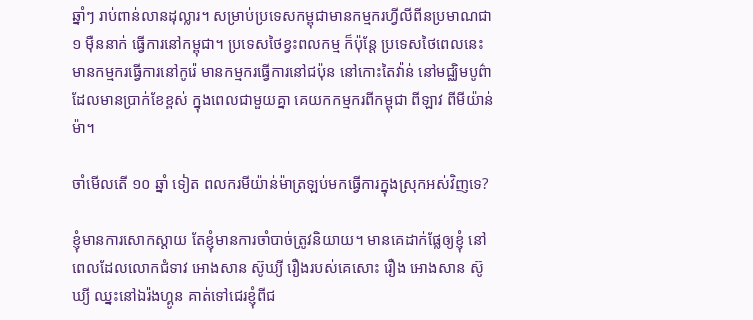ឆ្នាំៗ រាប់ពាន់លានដុល្លារ។ សម្រាប់ប្រទេសកម្ពុជាមានកម្មករហ្វីលីពីនប្រមាណជា ១ ម៉ឺននាក់ ធ្វើការនៅកម្ពុជា។ ប្រទេសថៃខ្វះពលកម្ម ក៏ប៉ុន្តែ ប្រទេសថៃពេលនេះមានកម្មករធ្វើការនៅកូរ៉េ មានកម្មករធ្វើការនៅជប៉ុន នៅកោះតៃវ៉ាន់ នៅមជ្ឈិមបូព៌ា ដែលមានប្រាក់ខែខ្ពស់ ក្នុងពេលជាមួយគ្នា គេយកកម្មករពីកម្ពុជា ពីឡាវ ពីមីយ៉ាន់ម៉ា។

ចាំមើលតើ ១០ ឆ្នាំ ទៀត ពលករមីយ៉ាន់ម៉ាត្រឡប់មកធ្វើការក្នុងស្រុកអស់វិញទេ?

ខ្ញុំមានការសោកស្តាយ តែខ្ញុំមានការចាំបាច់ត្រូវនិយាយ។ មានគេដាក់ផ្លែឲ្យខ្ញុំ នៅពេលដែលលោកជំទាវ អោងសាន ស៊ូឃ្យី រឿងរបស់គេសោះ រឿង អោងសាន ស៊ូឃ្យី ឈ្នះនៅឯរ៉ងហ្គូន គាត់ទៅជេរខ្ញុំពីជ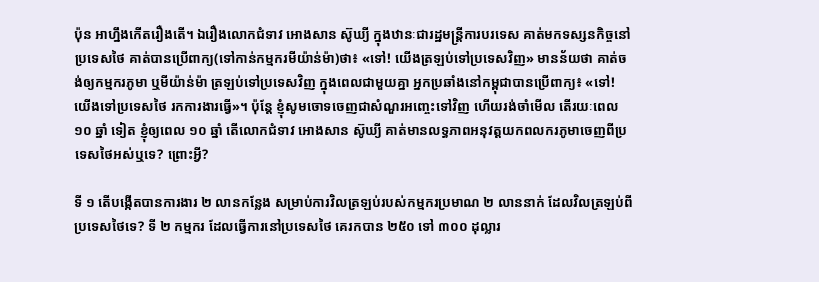ប៉ុន អាហ្នឹងកើតរឿងតើ។ ឯរឿងលោកជំទាវ អោងសាន ស៊ូឃ្យី ក្នុងឋានៈជារដ្ឋមន្រ្តីការបរទេស គាត់មកទស្សនកិច្ចនៅប្រទេសថៃ គាត់បានប្រើពាក្យ(ទៅកាន់កម្មករមីយ៉ាន់ម៉ា)ថា៖ «ទៅ! យើងត្រឡប់ទៅប្រទេសវិញ» មានន័យថា គាត់ចង់ឲ្យកម្មករភូមា ឬមីយ៉ាន់ម៉ា ត្រឡប់ទៅប្រទេសវិញ ក្នុងពេលជាមួយគ្នា អ្នកប្រឆាំងនៅកម្ពុជាបានប្រើពាក្យ៖ «ទៅ! យើងទៅប្រទេសថៃ រកការងារធ្វើ»។ ប៉ុន្តែ ខ្ញុំសូមចោទចេញជាសំណួរអញ្ចេះទៅវិញ ហើយរង់ចាំមើល តើរយៈពេល ១០ ឆ្នាំ ទៀត ខ្ញុំឲ្យពេល ១០ ឆ្នាំ តើលោកជំទាវ អោងសាន ស៊ូឃ្យី គាត់មានលទ្ធភាពអនុវត្តយកពលករភូមាចេញពីប្រទេសថៃអស់ឬទេ? ព្រោះអ្វី?

ទី ១ តើបង្កើតបានការងារ ២ លានកន្លែង សម្រាប់ការវិលត្រឡប់របស់កម្មករប្រមាណ ២ លាននាក់ ដែលវិលត្រឡប់ពីប្រទេសថៃទេ? ទី ២ កម្មករ ដែលធ្វើការនៅប្រទេសថៃ គេរកបាន ២៥០ ទៅ ៣០០ ដុល្លារ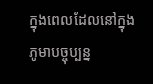ក្នុងពេលដែលនៅក្នុងភូមាបច្ចុប្បន្ន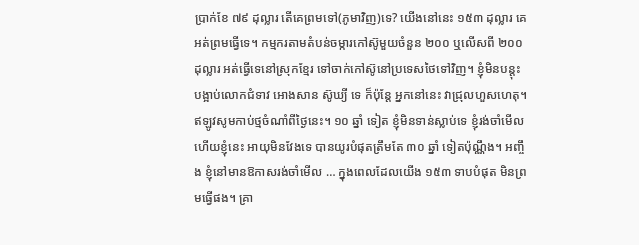ប្រាក់ខែ ៧៩ ដុល្លារ តើគេព្រមទៅ(ភូមាវិញ)ទេ? យើងនៅនេះ ១៥៣ ដុល្លារ គេអត់ព្រមធ្វើទេ។ កម្មករតាមតំបន់ចម្ការកៅស៊ូមួយចំនួន ២០០ ឬលើសពី ២០០ ដុល្លារ អត់ធ្វើទេនៅស្រុកខ្មែរ ទៅចាក់កៅស៊ូនៅប្រទេសថៃទៅវិញ។ ខ្ញុំមិនបន្តុះបង្អាប់លោកជំទាវ អោងសាន ស៊ូឃ្យី ទេ ក៏ប៉ុន្តែ អ្នកនៅនេះ វាជ្រុលហួសហេតុ។ ឥឡូវសូមកាប់ថ្មចំណាំពីថ្ងៃនេះ។ ១០ ឆ្នាំ ទៀត ខ្ញុំមិនទាន់ស្លាប់ទេ ខ្ញុំរង់ចាំមើល ហើយខ្ញុំនេះ អាយុមិនវែងទេ បានយូរបំផុតត្រឹមតែ ៣០ ឆ្នាំ ទៀតប៉ុណ្ណឹង។ អញ្ចឹង ខ្ញុំនៅមានឱកាសរង់ចាំមើល … ក្នុងពេលដែលយើង ១៥៣ ទាបបំផុត មិនព្រមធ្វើផង។ គ្រា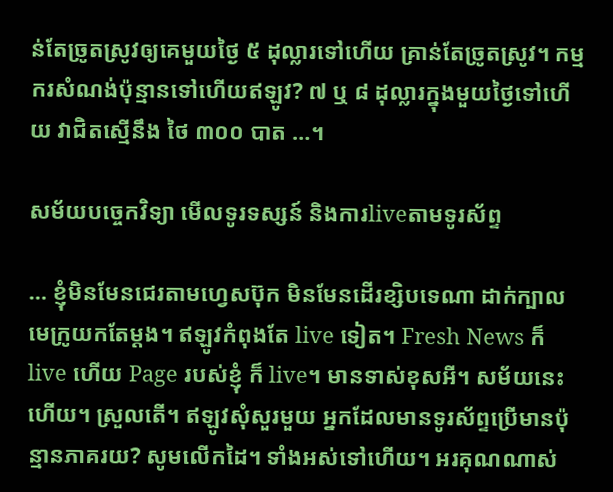ន់តែច្រូតស្រូវឲ្យគេមួយថ្ងៃ ៥ ដុល្លារទៅហើយ គ្រាន់តែច្រូតស្រូវ។ កម្មករសំណង់ប៉ុន្មានទៅហើយឥឡូវ? ៧ ឬ ៨ ដុល្លារក្នុងមួយថ្ងៃទៅហើយ វាជិតស្មើនឹង ថៃ ៣០០ បាត …។

សម័យបច្ចេកវិទ្យា មើលទូរទស្សន៍ និងការliveតាមទូរស័ព្ទ

… ខ្ញុំមិនមែនជេរតាមហ្វេសប៊ុក មិនមែនដើរខ្សិបទេណា ដាក់ក្បាលមេក្រូយកតែម្តង។ ឥឡូវកំពុងតែ live ទៀត។ Fresh News ក៏ live ហើយ Page របស់ខ្ញុំ ក៏ live។ មានទាស់ខុសអី។ សម័យនេះហើយ។ ស្រួលតើ។ ឥឡូវសុំសួរមួយ អ្នកដែលមានទូរស័ព្ទប្រើមានប៉ុន្មានភាគរយ? សូមលើកដៃ។ ទាំងអស់ទៅហើយ។ អរគុណណាស់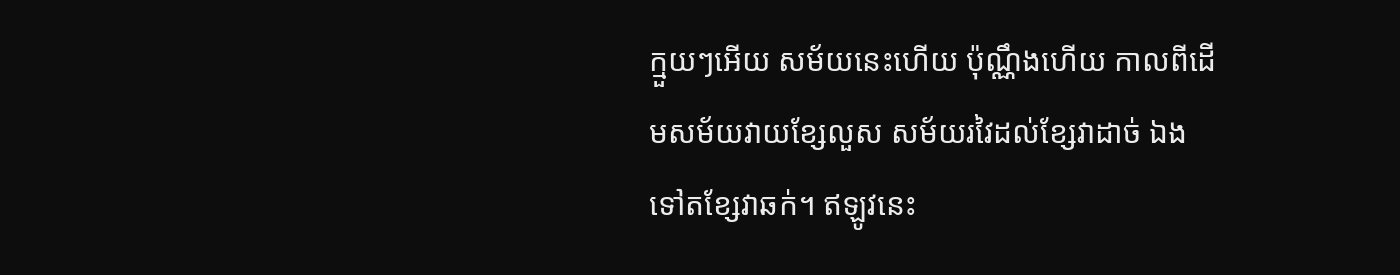ក្មួយៗអើយ សម័យនេះហើយ ប៉ុណ្ណឹងហើយ កាលពីដើមសម័យវាយខ្សែលួស សម័យរវៃដល់ខ្សែវាដាច់ ឯងទៅតខ្សែវាឆក់។ ឥឡូវនេះ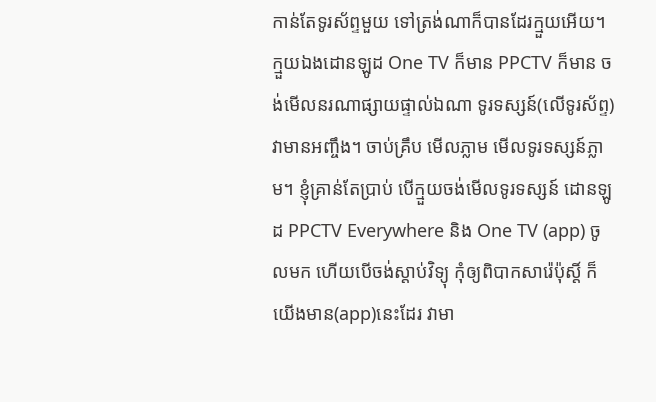កាន់តែទូរស័ព្ទមួយ ទៅត្រង់ណាក៏បានដែរក្មួយអើយ។ ក្មួយឯងដោនឡូដ One TV ក៏មាន PPCTV ក៏មាន ចង់មើលនរណាផ្សាយផ្ទាល់ឯណា ទូរទស្សន៍(លើទូរស័ព្ទ)វាមានអញ្ចឹង។ ចាប់គ្រឹប មើលភ្លាម មើលទូរទស្សន៍ភ្លាម។ ខ្ញុំគ្រាន់តែប្រាប់ បើក្មួយចង់មើលទូរទស្សន៍ ដោនឡូដ PPCTV Everywhere និង One TV (app) ចូលមក ហើយបើចង់ស្តាប់វិទ្យុ កុំឲ្យពិបាកសារ៉េប៉ុស្តិ៍ ក៏យើងមាន(app)នេះដែរ វាមា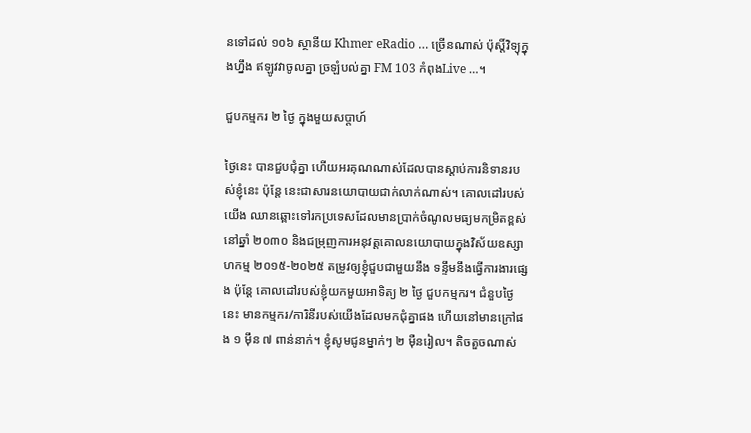នទៅដល់ ១០៦ ស្ថានីយ Khmer eRadio … ច្រើនណាស់ ប៉ុស្តិ៍វិទ្យុក្នុងហ្នឹង ឥឡូវវាចូលគ្នា ច្រឡំបល់គ្នា FM 103 កំពុងLive …។

ជួបកម្មករ ២ ថ្ងៃ ក្នុងមួយសប្តាហ៍

ថ្ងៃនេះ បានជួបជុំគ្នា ហើយអរគុណណាស់ដែលបានស្តាប់ការនិទានរបស់ខ្ញុំនេះ ប៉ុន្តែ នេះជាសារនយោបាយជាក់លាក់ណាស់។ គោលដៅរបស់យើង ឈានឆ្ពោះទៅរកប្រទេសដែលមានប្រាក់ចំណូលមធ្យមកម្រិតខ្ពស់ នៅឆ្នាំ ២០៣០ និងជម្រុញការអនុវត្តគោលនយោបាយក្នុងវិស័យឧស្សាហកម្ម ២០១៥-២០២៥ តម្រូវឲ្យខ្ញុំជួបជាមួយនឹង ទន្ទឹមនឹងធ្វើការងារផ្សេង ប៉ុន្តែ គោលដៅរបស់ខ្ញុំយកមួយអាទិត្យ ២ ថ្ងៃ ជួបកម្មករ។ ជំនួបថ្ងៃនេះ មានកម្មករ/ការិនីរបស់យើងដែលមកជុំគ្នាផង ហើយនៅមានក្រៅផង ១ ម៉ឹន ៧ ពាន់នាក់។ ខ្ញុំសូមជូនម្នាក់ៗ ២ ម៉ឺនរៀល។ តិចតួចណាស់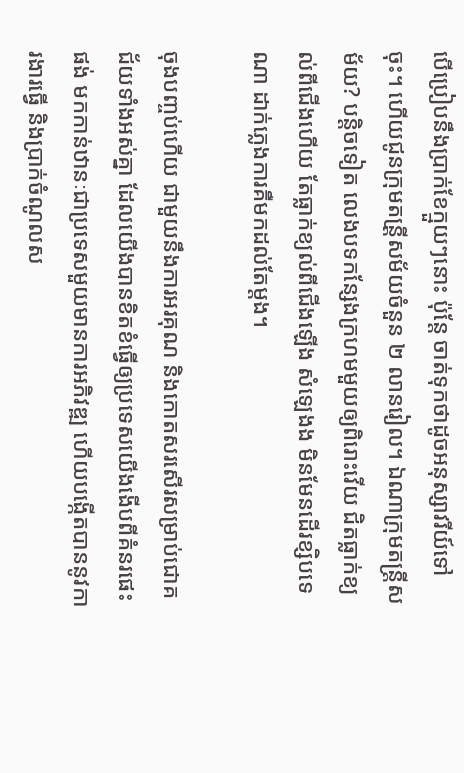បើប្រៀបនឹងប្រាក់ខែក្មួយៗនោះ ប៉ុន្តែ ចាត់ទុកថាដូចអនុស្សាវរីយ៍ទៅចុះ។ ហើយជូនក្រុមតន្រី្តសម័យចំនួន ២ លានរៀល។ ឯណាក្រុមតន្ត្រីសម័យ? បន្តិចទៀត លេងបទកន្សែងក្រហមមួយឲ្យពិរោះវើយ ជិតធ្លាក់ខ្យល់ពីជើងហើយ តែធ្លាក់ខ្យល់ពីជើងឡើង សំឡេងង មិនមែនដើរខ្សិបទេណា ដាក់ភ្លេងការគឺមកដល់តែម្តង។

ចុងបញ្ចប់ហើយ ជាមួយនឹងការអរគុណ និងកោតសរសើរសម្រាប់ជោគជ័យទាំងអស់គ្នា ដែលយើងបានខិតខំធ្វើឲ្យប្រទេសយើងងើបពីគំនរផេះផង់ មកកាន់ឋានៈជាប្រទេសមួយមានការអភិវឌ្ឍ ហើយបង្កើតបាននូវការងារធ្វើ និងប្រាក់ចំណូលស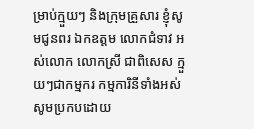ម្រាប់ក្មួយៗ និងក្រុមគ្រួសារ ខ្ញុំសូមជូនពរ ឯកឧត្តម លោកជំទាវ អស់លោក លោកស្រី ជាពិសេស ក្មួយៗជាកម្មករ កម្មការិនីទាំងអស់ សូមប្រកបដោយ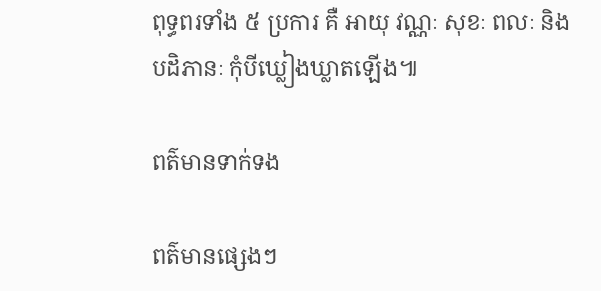ពុទ្ធពរទាំង ៥ ប្រការ គឺ អាយុ វណ្ណៈ សុខៈ ពលៈ និងបដិភានៈ កុំបីឃ្លៀងឃ្លាតឡើង៕

ពត៌មានទាក់ទង

ពត៌មានផ្សេងៗ